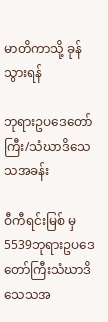မာတိကာသို့ ခုန်သွားရန်

ဘုရားဥပဒေတော်ကြီး/သံဃာဒိသေသအခန်း

ဝီကီရင်းမြစ် မှ
5539ဘုရားဥပဒေတော်ကြီးသံဃာဒိသေသအ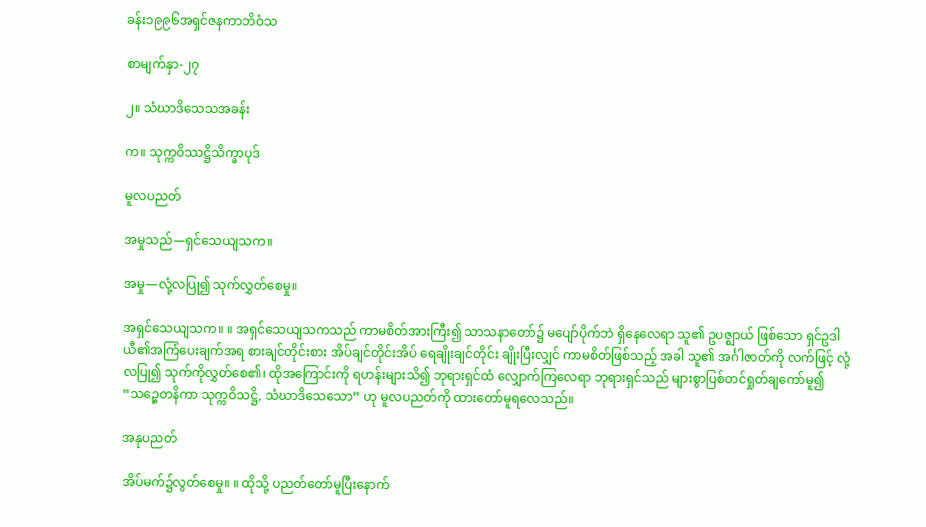ခန်း၁၉၉၆အရှင်ဇနကာဘိဝံသ

စာမျက်နှာ-၂၇

၂။ သံဃာဒိသေသအခန်း

က။ သုက္ကဝိဿဋ္ဌိသိက္ခာပုဒ်

မူလပညတ်

အမှုသည်—ရှင်သေယျသက။

အမှု—လုံ့လပြု၍ သုက်လွှတ်စေမှု။

အရှင်သေယျသက။ ။ အရှင်သေယျသကသည် ကာမစိတ်အားကြီး၍ သာသနာတော်၌ မပျော်ပိုက်ဘဲ ရှိနေလေရာ သူ၏ ဥပဇ္ဈာယ် ဖြစ်သော ရှင်ဥဒါယီ၏အကြံပေးချက်အရ စားချင်တိုင်းစား အိပ်ချင်တိုင်းအိပ် ရေချိုးချင်တိုင်း ချိုးပြီးလျှင် ကာမစိတ်ဖြစ်သည့် အခါ သူ၏ အင်္ဂါဇာတ်ကို လက်ဖြင့် လုံ့လပြု၍ သုက်ကိုလွှတ်စေ၏၊ ထိုအကြောင်းကို ရဟန်းများသိ၍ ဘုရားရှင်ထံ လျှောက်ကြလေရာ ဘုရားရှင်သည် များစွာပြစ်တင်ရှုတ်ချကော်မူ၍ “သဉ္စေတနိကာ သုက္ကဝိသဋ္ဌိ, သံဃာဒိသေသော” ဟု မူလပညတ်ကို ထားတော်မူရလေသည်။

အနုပညတ်

အိပ်မက်၌လွတ်စေမှု။ ။ ထိုသို့ ပညတ်တော်မူပြီးနောက်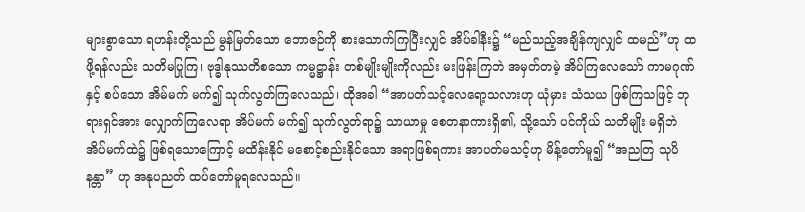များစွာသော ရဟန်းတို့သည် မွန်မြတ်သော ဘောဇဉ်ကို စားသောက်ကြပြီးလျှင် အိပ်ခါနီး၌ “မည်သည့်အချိန်ကျလျှင် ထမည်”ဟု ထဖို့ရန်လည်း သတိမပြုကြ၊ ဗုဒ္ဓါနုဿတိစသော ကမ္မဋ္ဌာန်း တစ်မျိုးမျိုးကိုလည်း မးဖြန်းကြဘဲ အမှတ်တမဲ့ အိပ်ကြလေသော် ကာမဂုဏ်နှင့် စပ်သော အိမ်မက် မက်၍ သုက်လွတ်ကြလေသည်၊ ထိုအခါ “အာပတ်သင့်လေရော့သလားဟု ယုံမှား သံသယ ဖြစ်ကြသဖြင့် ဘုရားရှင်အား လျှောက်ကြလေရာ အိပ်မက် မက်၍ သုက်လွတ်ရာ၌ သာယာမှု စေတနာကားရှိ၏, သို့သော် ပင်ကိုယ် သတိမျိုး မရှိဘဲ အိပ်မက်ထဲ၌ ဖြစ်ရသောကြောင့် မထိန်းနိုင် မစောင့်စည်းနိုင်သော အရာဖြစ်ရကား အာပတ်မသင့်ဟု မိန့်တော်မူ၍ “အညတြ သုပိနန္တာ” ဟု အနုပညတ် ထပ်တော်မူရလေသည်။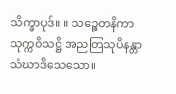သိက္ခာပုဒ်။ ။ သဉ္စေတနိကာ သုက္ကဝိသဋ္ဌိ အညတြသုပိနန္တာ သံဃာဒိသေသော။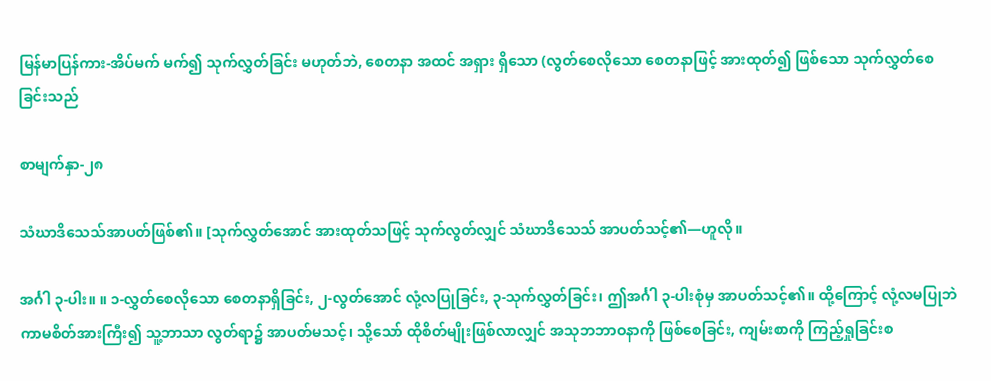မြန်မာပြန်ကား-အိပ်မက် မက်၍ သုက်လွှတ်ခြင်း မဟုတ်ဘဲ, စေတနာ အထင် အရှား ရှိသော (လွတ်စေလိုသော စေတနာဖြင့် အားထုတ်၍ ဖြစ်သော သုက်လွှတ်စေခြင်းသည်

စာမျက်နှာ-၂၈

သံဃာဒိသေသ်အာပတ်ဖြစ်၏။ [သုက်လွှတ်အောင် အားထုတ်သဖြင့် သုက်လွတ်လျှင် သံဃာဒိသေသ် အာပတ်သင့်၏—ဟူလို။

အင်္ဂါ ၃-ပါး။ ။ ၁-လွှတ်စေလိုသော စေတနာရှိခြင်း, ၂-လွတ်အောင် လုံ့လပြုခြင်း, ၃-သုက်လွှတ်ခြင်း၊ ဤအင်္ဂါ ၃-ပါးစုံမှ အာပတ်သင့်၏။ ထို့ကြောင့် လုံ့လမပြုဘဲ ကာမစိတ်အားကြီး၍ သူ့ဘာသာ လွတ်ရာ၌ အာပတ်မသင့်၊ သို့သော် ထိုစိတ်မျိုးဖြစ်လာလျှင် အသုဘဘာဝနာကို ဖြစ်စေခြင်း, ကျမ်းစာကို ကြည့်ရှုခြင်းစ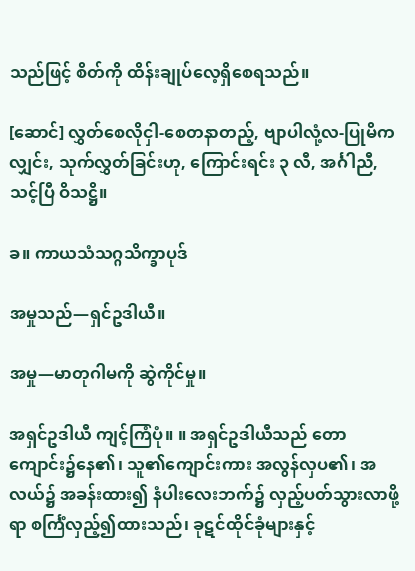သည်ဖြင့် စိတ်ကို ထိန်းချုပ်လေ့ရှိစေရသည်။

[ဆောင်] လွှတ်စေလိုငှါ-စေတနာတည့်, ဗျာပါလုံ့လ-ပြုမိကလျှင်း, သုက်လွှတ်ခြင်းဟု, ကြောင်းရင်း ၃ လီ, အင်္ဂါညီ, သင့်ပြီ ဝိသဋ္ဌိ။

ခ။ ကာယသံသဂ္ဂသိက္ခာပုဒ်

အမှုသည်—ရှင်ဥဒါယီ။

အမှု—မာတုဂါမကို ဆွဲကိုင်မှု။

အရှင်ဥဒါယီ ကျင့်ကြံပုံ။ ။ အရှင်ဥဒါယီသည် တောကျောင်း၌နေ၏၊ သူ၏ကျောင်းကား အလွန်လှပ၏၊ အလယ်၌ အခန်းထား၍ နံပါးလေးဘက်၌ လှည့်ပတ်သွားလာဖို့ရာ စင်္ကြံလှည့်၍ထားသည်၊ ခုဋင်ထိုင်ခုံများနှင့်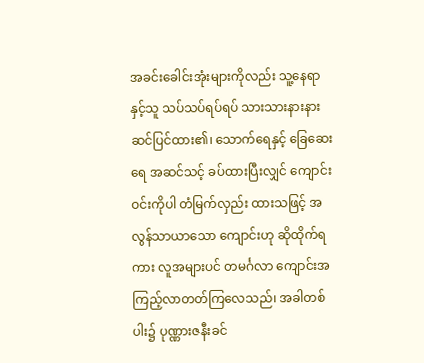အခင်းခေါင်းအုံးများကိုလည်း သူ့နေရာနှင့်သူ သပ်သပ်ရပ်ရပ် သားသားနားနား ဆင်ပြင်ထား၏၊ သောက်ရေနှင့် ခြေဆေးရေ အဆင်သင့် ခပ်ထားပြီးလျှင် ကျောင်းဝင်းကိုပါ တံမြက်လှည်း ထားသဖြင့် အလွန်သာယာသော ကျောင်းဟု ဆိုထိုက်ရကား လူအများပင် တမင်္ဂလာ ကျောင်းအကြည့်လာတတ်ကြလေသည်၊ အခါတစ်ပါး၌ ပုဏ္ဏားဇနီးခင်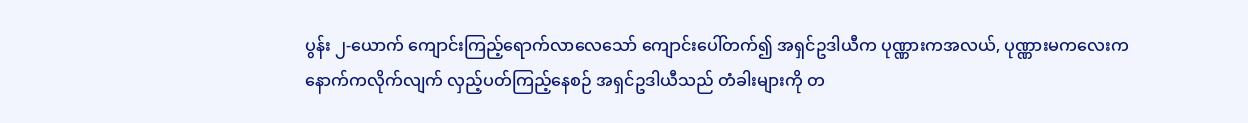ပွန်း ၂-ယောက် ကျောင်းကြည့်ရောက်လာလေသော် ကျောင်းပေါ်တက်၍ အရှင်ဥဒါယီက ပုဏ္ဏားကအလယ်, ပုဏ္ဏားမကလေးက နောက်ကလိုက်လျက် လှည့်ပတ်ကြည့်နေစဉ် အရှင်ဥဒါယီသည် တံခါးများကို တ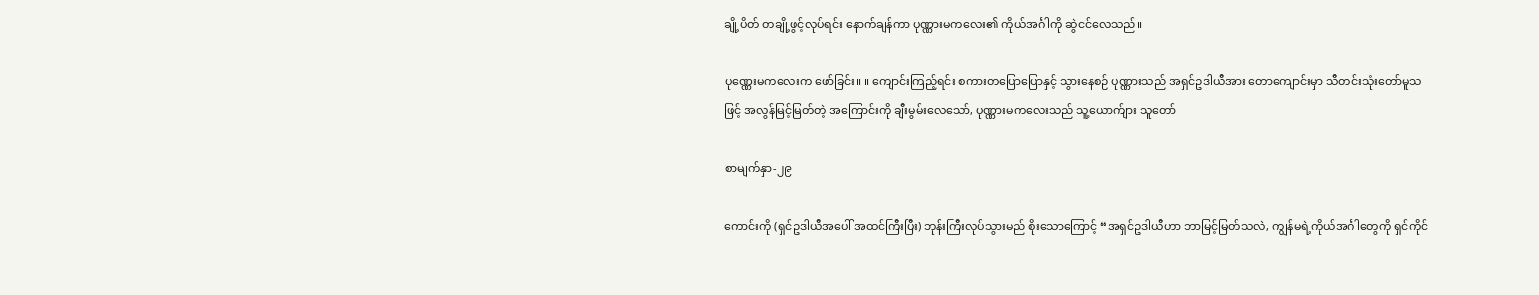ချို့ပိတ် တချို့ဖွင့်လုပ်ရင်း နောက်ချန်ကာ ပုဏ္ဏားမကလေး၏ ကိုယ်အင်္ဂါကို ဆွဲငင်လေသည်။

ပုဏ္ဏေးမကလေးက ဖော်ခြင်း။ ။ ကျောင်းကြည့်ရင်း စကားတပြောပြောနှင့် သွားနေစဉ် ပုဏ္ဏားသည် အရှင်ဥဒါယီအား တောကျောင်းမှာ သီတင်းသုံးတော်မူသဖြင့် အလွန်မြင့်မြတ်တဲ့ အကြောင်းကို ချီးမွမ်းလေသော်, ပုဏ္ဏားမကလေးသည် သူ့ယောက်ျား သူတော်

စာမျက်နှာ-၂၉

ကောင်းကို (ရှင်ဥဒါယီအပေါ် အထင်ကြီးပြီး) ဘုန်းကြီးလုပ်သွားမည် စိုးသောကြောင့် “အရှင်ဥဒါယီဟာ ဘာမြင့်မြတ်သလဲ, ကျွန်မရဲ့ကိုယ်အင်္ဂါတွေကို ရှင်ကိုင်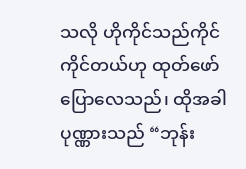သလို ဟိုကိုင်သည်ကိုင် ကိုင်တယ်ဟု ထုတ်ဖော်ပြောလေသည်၊ ထိုအခါ ပုဏ္ဏားသည် “ဘုန်း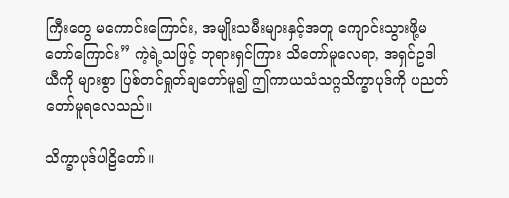ကြီးတွေ မကောင်းကြောင်း, အမျိုးသမီးများနှင့်အတူ ကျောင်းသွားဖို့မတော်ကြောင်း” ကဲ့ရဲ့သဖြင့် ဘုရားရှင်ကြား သိတော်မူလေရာ, အရှင်ဥဒါယီကို များစွာ ပြစ်တင်ရှုတ်ချတော်မူ၍ ဤကာယသံသဂ္ဂသိက္ခာပုဒ်ကို ပညတ်တော်မူရလေသည်။

သိက္ခာပုဒ်ပါဠိတော်။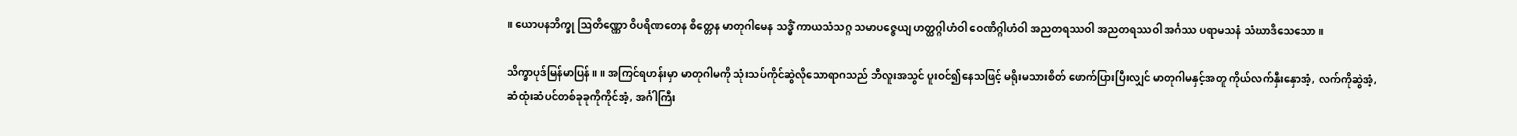။ ယောပနဘိက္ခု ဩတိဏ္ဏော ဝိပရိဏတေန စိတ္တေန မာတုဂါမေန သဒ္ဓိံ ကာယသံသဂ္ဂ သမာပဇ္ဇေယျ ဟတ္ထဂ္ဂါဟံဝါ ဝေဏိဂ္ဂါဟံဝါ အညတရဿဝါ အညတရဿဝါ အင်္ဂဿ ပရာမသနံ သံဃာဒိသေသော။

သိက္ခာပုဒ်မြန်မာပြန်။ ။ အကြင်ရဟန်းမှာ မာတုဂါမကို သုံးသပ်ကိုင်ဆွဲလိုသောရာဂသည် ဘီလူးအသွင် ပူးဝင်၍နေသဖြင့် မရိုးမသားစိတ် ဖောက်ပြားပြီးလျှင် မာတုဂါမနှင့်အတူ ကိုယ်လက်နှီးနှောအံ့, လက်ကိုဆွဲအံ့, ဆံထုံးဆံပင်တစ်ခုခုကိုကိုင်အံ့, အင်္ဂါကြီး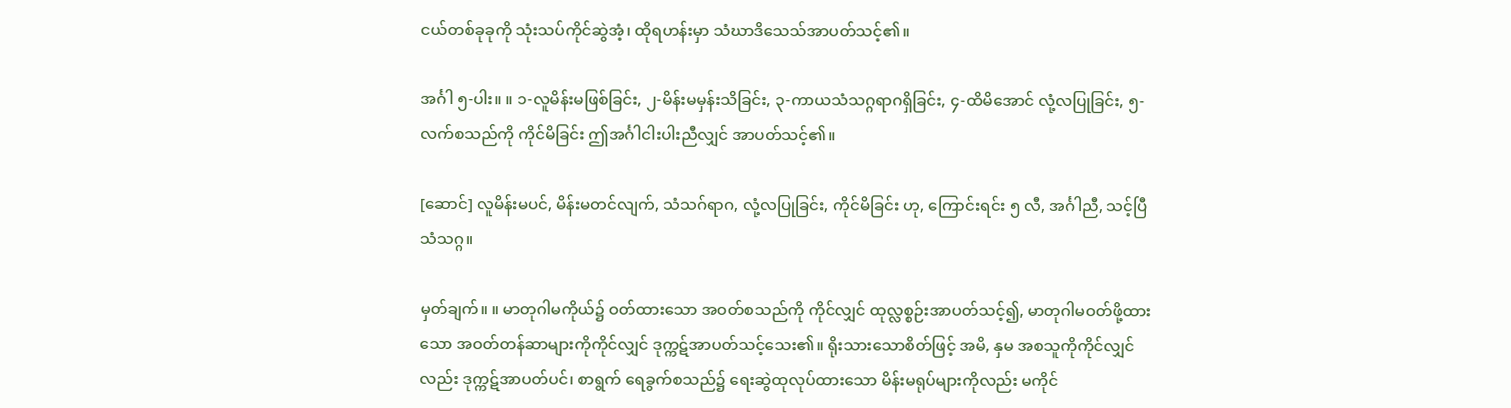ငယ်တစ်ခုခုကို သုံးသပ်ကိုင်ဆွဲအံ့၊ ထိုရဟန်းမှာ သံဃာဒိသေသ်အာပတ်သင့်၏။

အင်္ဂါ ၅-ပါး။ ။ ၁-လူမိန်းမဖြစ်ခြင်း, ၂-မိန်းမမှန်းသိခြင်း, ၃-ကာယသံသဂ္ဂရာဂရှိခြင်း, ၄-ထိမိအောင် လုံ့လပြုခြင်း, ၅-လက်စသည်ကို ကိုင်မိခြင်း ဤအင်္ဂါငါးပါးညီလျှင် အာပတ်သင့်၏။

[ဆောင်] လူမိန်းမပင်, မိန်းမတင်လျက်, သံသဂ်ရာဂ, လုံ့လပြုခြင်း, ကိုင်မိခြင်း ဟု, ကြောင်းရင်း ၅ လီ, အင်္ဂါညီ, သင့်ပြီသံသဂ္ဂ။

မှတ်ချက်။ ။ မာတုဂါမကိုယ်၌ ဝတ်ထားသော အဝတ်စသည်ကို ကိုင်လျှင် ထုလ္လစ္စဉ်းအာပတ်သင့်၍, မာတုဂါမဝတ်ဖို့ထားသော အဝတ်တန်ဆာများကိုကိုင်လျှင် ဒုက္ကဋ်အာပတ်သင့်သေး၏။ ရိုးသားသောစိတ်ဖြင့် အမိ, နှမ အစသူကိုကိုင်လျှင်လည်း ဒုက္ကဋ်အာပတ်ပင်၊ စာရွက် ရေခွက်စသည်၌ ရေးဆွဲထုလုပ်ထားသော မိန်းမရုပ်များကိုလည်း မကိုင်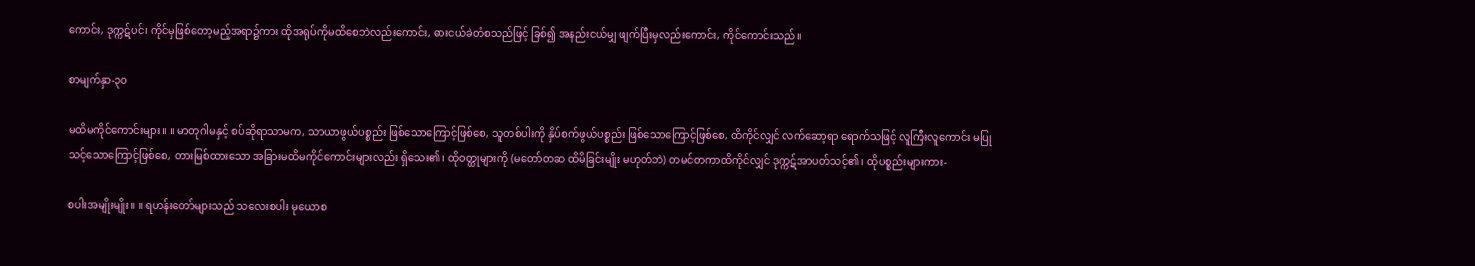ကောင်း, ဒုက္ကဋ်ပင်၊ ကိုင်မှဖြစ်တော့မည့်အရာ၌ကား ထိုအရုပ်ကိုမထိစေဘဲလည်းကောင်း, ဓားငယ်ခဲတံစသည်ဖြင့် ခြစ်၍ အနည်းငယ်မျှ ဖျက်ပြီးမှလည်းကောင်း, ကိုင်ကောင်းသည်။

စာမျက်နှာ-၃၀

မထိမကိုင်ကောင်းများ။ ။ မာတုဂါမနှင့် စပ်ဆိုရာသာမက, သာယာဖွယ်ပစ္စည်း ဖြစ်သောကြောင့်ဖြစ်စေ, သူတစ်ပါးကို နှိပ်စက်ဖွယ်ပစ္စည်း ဖြစ်သောကြောင့်ဖြစ်စေ, ထိကိုင်လျှင် လက်ဆော့ရာ ရောက်သဖြင့် လူကြီးလူကောင်း မပြုသင့်သောကြောင့်ဖြစ်စေ, တားမြစ်ထားသော အခြားမထိမကိုင်ကောင်းများလည်း ရှိသေး၏၊ ထိုဝတ္ထုများကို (မတော်တဆ ထိမိခြင်းမျိုး မဟုတ်ဘဲ) တမင်တကာထိကိုင်လျှင် ဒုက္ကဋ်အာပတ်သင့်၏၊ ထိုပစ္စည်းများကား-

စပါးအမျိုးမျိုး။ ။ ရဟန်းတော်များသည် သလေးစပါး မုယောစ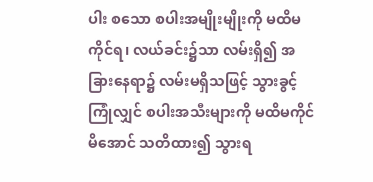ပါး စသော စပါးအမျိုးမျိုးကို မထိမကိုင်ရ၊ လယ်ခင်း၌သာ လမ်းရှိ၍ အခြားနေရာ၌ လမ်းမရှိသဖြင့် သွားခွင့်ကြုံလျှင် စပါးအသီးများကို မထိမကိုင်မိအောင် သတိထား၍ သွားရ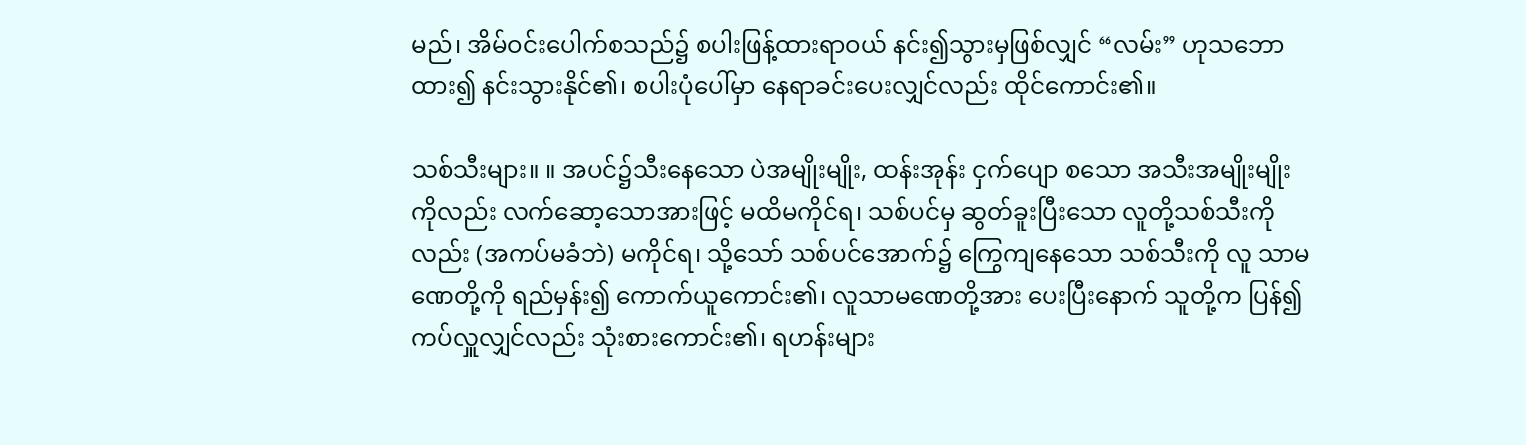မည်၊ အိမ်ဝင်းပေါက်စသည်၌ စပါးဖြန့်ထားရာဝယ် နင်း၍သွားမှဖြစ်လျှင် “လမ်း” ဟုသဘောထား၍ နင်းသွားနိုင်၏၊ စပါးပုံပေါ်မှာ နေရာခင်းပေးလျှင်လည်း ထိုင်ကောင်း၏။

သစ်သီးများ။ ။ အပင်၌သီးနေသော ပဲအမျိုးမျိုး, ထန်းအုန်း ငှက်ပျော စသော အသီးအမျိုးမျိုးကိုလည်း လက်ဆော့သောအားဖြင့် မထိမကိုင်ရ၊ သစ်ပင်မှ ဆွတ်ခူးပြီးသော လူတို့သစ်သီးကိုလည်း (အကပ်မခံဘဲ) မကိုင်ရ၊ သို့သော် သစ်ပင်အောက်၌ ကြွေကျနေသော သစ်သီးကို လူ သာမဏေတို့ကို ရည်မှန်း၍ ကောက်ယူကောင်း၏၊ လူသာမဏေတို့အား ပေးပြီးနောက် သူတို့က ပြန်၍ ကပ်လှူလျှင်လည်း သုံးစားကောင်း၏၊ ရဟန်းများ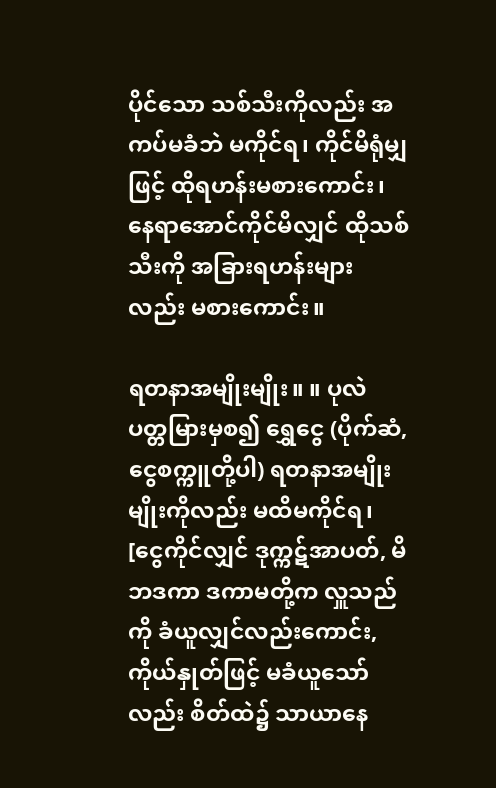ပိုင်သော သစ်သီးကိုလည်း အကပ်မခံဘဲ မကိုင်ရ၊ ကိုင်မိရုံမျှဖြင့် ထိုရဟန်းမစားကောင်း၊ နေရာအောင်ကိုင်မိလျှင် ထိုသစ်သီးကို အခြားရဟန်းများလည်း မစားကောင်း။

ရတနာအမျိုးမျိုး။ ။ ပုလဲ ပတ္တမြားမှစ၍ ရွှေငွေ (ပိုက်ဆံ, ငွေစက္ကူတို့ပါ) ရတနာအမျိုးမျိုးကိုလည်း မထိမကိုင်ရ၊ [ငွေကိုင်လျှင် ဒုက္ကဋ်အာပတ်, မိဘဒကာ ဒကာမတို့က လှူသည်ကို ခံယူလျှင်လည်းကောင်း, ကိုယ်နှုတ်ဖြင့် မခံယူသော်လည်း စိတ်ထဲ၌ သာယာနေ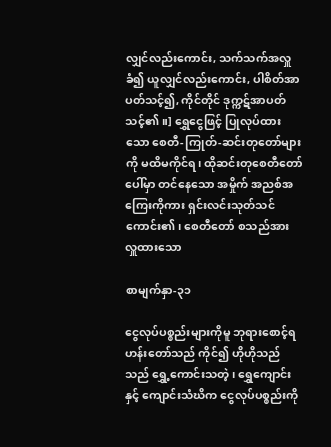လျှင်လည်းကောင်း, သက်သက်အလှူခံ၍ ယူလျှင်လည်းကောင်း, ပါစိတ်အာပတ်သင့်၍, ကိုင်တိုင် ဒုက္ကဋ်အာပတ်သင့်၏။] ရွှေငွေဖြင့် ပြုလုပ်ထားသော စေတီ-ကြုတ်-ဆင်းတုတော်များကို မထိမကိုင်ရ၊ ထိုဆင်းတုစေတီတော်ပေါ်မှာ တင်နေသော အမှိုက် အညစ်အကြေးကိုကား ရှင်းလင်းသုတ်သင်ကောင်း၏၊ စေတီတော် စသည်အား လှူထားသော

စာမျက်နှာ-၃၁

ငွေလုပ်ပစ္စည်းများကိုမူ ဘုရားစောင့်ရဟန်းတော်သည် ကိုင်၍ ဟိုဟိုသည်သည် ရွှေ့ကောင်းသတဲ့၊ ရွှေကျောင်းနှင့် ကျောင်းသံဃိက ငွေလုပ်ပစ္စည်းကို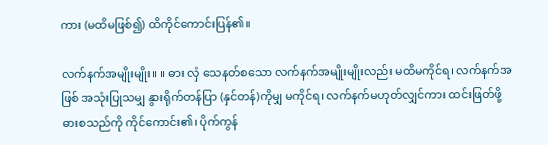ကား (မထိမဖြစ်၍) ထိကိုင်ကောင်းပြန်၏။

လက်နက်အမျိုးမျိုး။ ။ ဓား လှံ သေနတ်စသော လက်နက်အမျိုးမျိုးလည်း မထိမကိုင်ရ၊ လက်နက်အဖြစ် အသုံးပြုသမျှ နွားရိုက်တန်ပြာ (နှင်တန်)ကိုမျှ မကိုင်ရ၊ လက်နက်မဟုတ်လျှင်ကား ထင်းဖြတ်ဖို့ ဓားစသည်ကို ကိုင်ကောင်း၏၊ ပိုက်ကွန်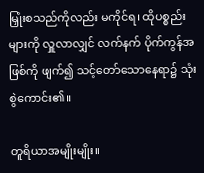မြှုံးစသည်ကိုလည်း မကိုင်ရ၊ ထိုပစ္စည်းများကို လှူလာလျှင် လက်နက် ပိုက်ကွန်အဖြစ်ကို ဖျက်၍ သင့်တော်သောနေရာ၌ သုံးစွဲကောင်း၏။

တူရိယာအမျိုးမျိုး။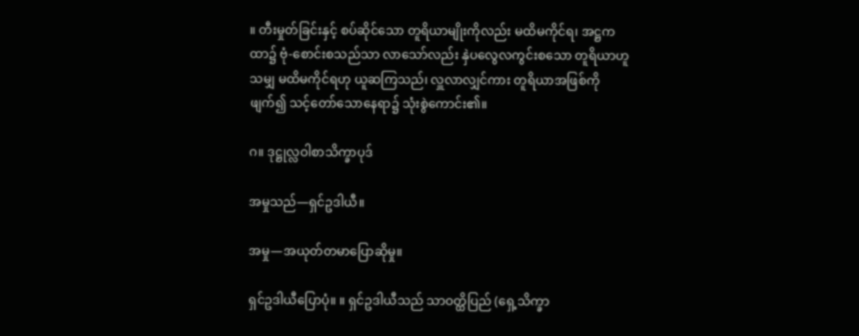။ တီးမှုတ်ခြင်းနှင့် စပ်ဆိုင်သော တူရိယာမျိုးကိုလည်း မထိမကိုင်ရ၊ အဋ္ဌကထာ၌ ဗုံ-စောင်းစသည်သာ လာသော်လည်း နှဲပလွေလကွင်းစသော တူရိယာဟူသမျှ မထိမကိုင်ရဟု ယူဆကြသည်၊ လှူလာလျှင်ကား တူရိယာအဖြစ်ကို ဖျက်၍ သင့်တော်သောနေရာ၌ သုံးစွဲကောင်း၏။

ဂ။ ဒုဋ္ဌုလ္လဝါစာသိက္ခာပုဒ်

အမှုသည်—ရှင်ဥဒါယီ။

အမှု—အယုတ်တမာပြောဆိုမှု။

ရှင်ဥဒါယီပြောပုံ။ ။ ရှင်ဥဒါယီသည် သာဝတ္ထိပြည် (ရှေ့သိက္ခာ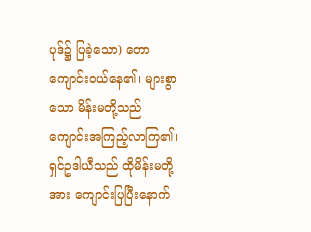ပုဒ်၌ ပြခဲ့သော) တောကျောင်းဝယ်နေ၏၊ များစွာသော မိန်းမတို့သည် ကျောင်းအကြည့်လာကြ၏၊ ရှင်ဥဒါယီသည် ထိုမိန်းမတို့အား ကျောင်းပြပြီးနောက်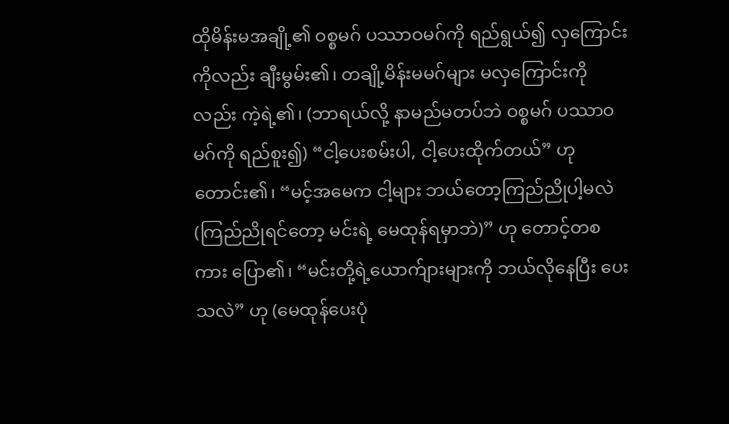ထိုမိန်းမအချို့၏ ဝစ္စမဂ် ပဿာဝမဂ်ကို ရည်ရွယ်၍ လှကြောင်းကိုလည်း ချီးမွမ်း၏၊ တချို့မိန်းမမဂ်များ မလှကြောင်းကိုလည်း ကဲ့ရဲ့၏၊ (ဘာရယ်လို့ နာမည်မတပ်ဘဲ ဝစ္စမဂ် ပဿာဝမဂ်ကို ရည်စူး၍) “ငါ့ပေးစမ်းပါ, ငါ့ပေးထိုက်တယ်” ဟု တောင်း၏၊ “မင့်အမေက ငါ့များ ဘယ်တော့ကြည်ညိုပါ့မလဲ (ကြည်ညိုရင်တော့ မင်းရဲ့ မေထုန်ရမှာဘဲ)” ဟု တောင့်တစကား ပြော၏၊ “မင်းတို့ရဲ့ယောက်ျားများကို ဘယ်လိုနေပြီး ပေးသလဲ” ဟု (မေထုန်ပေးပုံ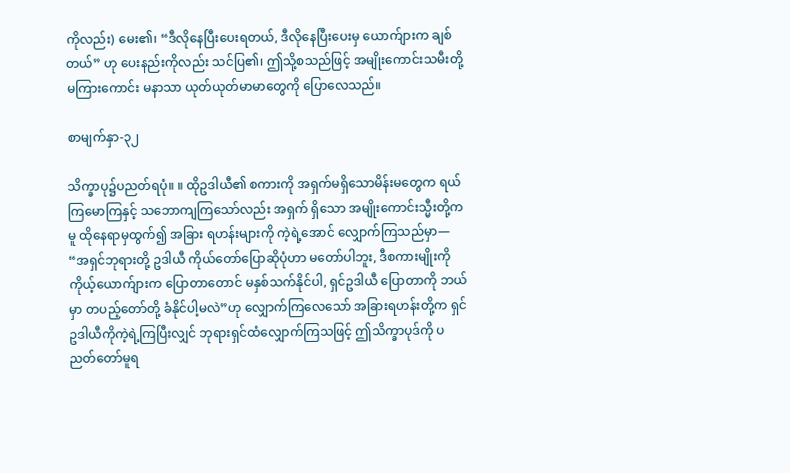ကိုလည်း) မေး၏၊ “ဒီလိုနေပြီးပေးရတယ်, ဒီလိုနေပြီးပေးမှ ယောက်ျားက ချစ်တယ်” ဟု ပေးနည်းကိုလည်း သင်ပြ၏၊ ဤသို့စသည်ဖြင့် အမျိုးကောင်းသမီးတို့ မကြားကောင်း မနာသာ ယုတ်ယုတ်မာမာတွေကို ပြောလေသည်။

စာမျက်နှာ-၃၂

သိက္ခာပု၌ပညတ်ရပုံ။ ။ ထိုဥဒါယီ၏ စကားကို အရှက်မရှိသောမိန်းမတွေက ရယ်ကြမောကြနှင့် သဘောကျကြသော်လည်း အရှက် ရှိသော အမျိုးကောင်းသ္မီးတို့ကမူ ထိုနေရာမှထွက်၍ အခြား ရဟန်းများကို ကဲ့ရဲ့အောင် လျှောက်ကြသည်မှာ— “အရှင်ဘုရားတို့ ဥဒါယီ ကိုယ်တော်ပြောဆိုပုံဟာ မတော်ပါဘူး, ဒီစကားမျိုးကို ကိုယ့်ယောက်ျားက ပြောတာတောင် မနှစ်သက်နိုင်ပါ, ရှင်ဥဒါယီ ပြောတာကို ဘယ်မှာ တပည့်တော်တို့ ခံနိုင်ပါ့မလဲ”ဟု လျှောက်ကြလေသော် အခြားရဟန်းတို့က ရှင်ဥဒါယီကိုကဲ့ရဲ့ကြပြီးလျှင် ဘုရားရှင်ထံလျှောက်ကြသဖြင့် ဤသိက္ခာပုဒ်ကို ပညတ်တော်မူရ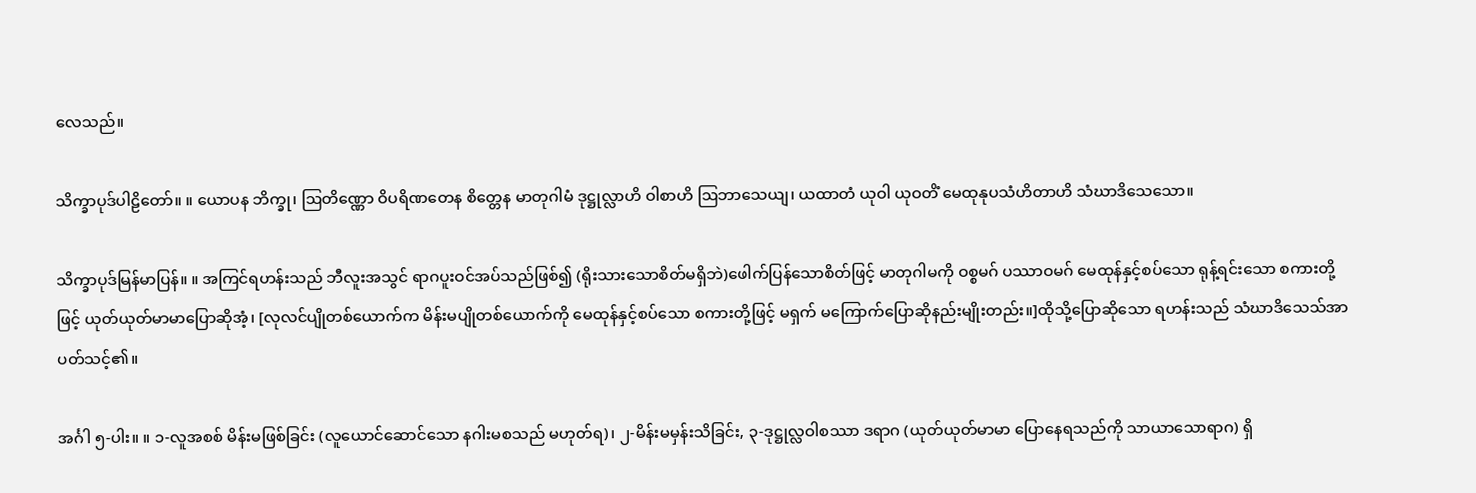လေသည်။

သိက္ခာပုဒ်ပါဠိတော်။ ။ ယောပန ဘိက္ခု၊ ဩတိဏ္ဏော ဝိပရိဏတေန စိတ္တေန မာတုဂါမံ ဒုဋ္ဌုလ္လာဟိ ဝါစာဟိ ဩဘာသေယျ၊ ယထာတံ ယုဝါ ယုဝတိံ မေထုနုပသံဟိတာဟိ သံဃာဒိသေသော။

သိက္ခာပုဒ်မြန်မာပြန်။ ။ အကြင်ရဟန်းသည် ဘီလူးအသွင် ရာဂပူးဝင်အပ်သည်ဖြစ်၍ (ရိုးသားသောစိတ်မရှိဘဲ)ဖေါက်ပြန်သောစိတ်ဖြင့် မာတုဂါမကို ဝစ္စမဂ် ပဿာဝမဂ် မေထုန်နှင့်စပ်သော ရုန့်ရင်းသော စကားတို့ဖြင့် ယုတ်ယုတ်မာမာပြောဆိုအံ့၊ [လုလင်ပျိုတစ်ယောက်က မိန်းမပျိုတစ်ယောက်ကို မေထုန်နှင့်စပ်သော စကားတို့ဖြင့် မရှက် မကြောက်ပြောဆိုနည်းမျိုးတည်း။]ထိုသို့ပြောဆိုသော ရဟန်းသည် သံဃာဒိသေသ်အာပတ်သင့်၏။

အင်္ဂါ ၅-ပါး။ ။ ၁-လူအစစ် မိန်းမဖြစ်ခြင်း (လူယောင်ဆောင်သော နဂါးမစသည် မဟုတ်ရ)၊ ၂-မိန်းမမှန်းသိခြင်း, ၃-ဒုဋ္ဌုလ္လဝါစဿာ ဒရာဂ (ယုတ်ယုတ်မာမာ ပြောနေရသည်ကို သာယာသောရာဂ) ရှိ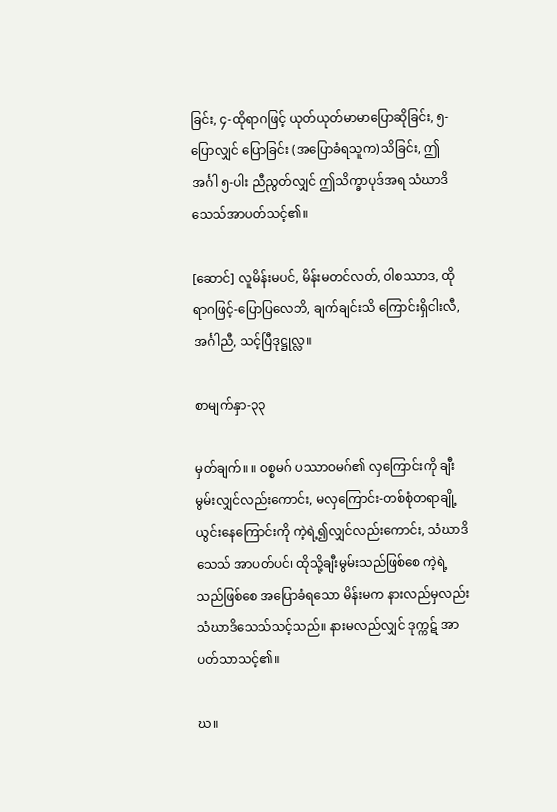ခြင်း, ၄-ထိုရာဂဖြင့် ယုတ်ယုတ်မာမာပြောဆိုခြင်း, ၅-ပြောလျှင် ပြောခြင်း (အပြောခံရသူက)သိခြင်း, ဤအင်္ဂါ ၅-ပါး ညီညွတ်လျှင် ဤသိက္ခာပုဒ်အရ သံဃာဒိသေသ်အာပတ်သင့်၏။

[ဆောင်] လူမိန်းမပင်, မိန်းမတင်လတ်, ဝါစဿာဒ, ထိုရာဂဖြင့်-ပြောပြလေဘိ, ချက်ချင်းသိ ကြောင်းရှိငါးလီ, အင်္ဂါညီ, သင့်ပြီဒုဋ္ဌုလ္လ။

စာမျက်နှာ-၃၃

မှတ်ချက်။ ။ ဝစ္စမဂ် ပဿာဝမဂ်၏ လှကြောင်းကို ချီးမွမ်းလျှင်လည်းကောင်း, မလှကြောင်း-တစ်စုံတရာချို့ယွင်းနေကြောင်းကို ကဲ့ရဲ့၍လျှင်လည်းကောင်း, သံဃာဒိသေသ် အာပတ်ပင်၊ ထိုသို့ချီးမွမ်းသည်ဖြစ်စေ ကဲ့ရဲ့သည်ဖြစ်စေ အပြောခံရသော မိန်းမက နားလည်မှလည်း သံဃာဒိသေသ်သင့်သည်။ နားမလည်လျှင် ဒုက္ကဋ် အာပတ်သာသင့်၏။

ဃ။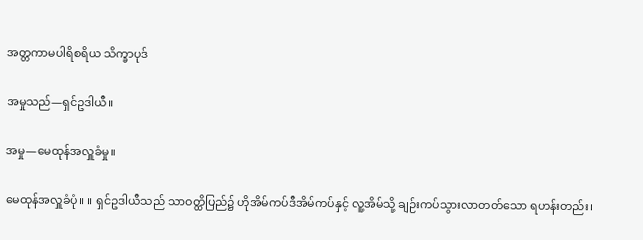အတ္တကာမပါရိစရိယ သိက္ခာပုဒ်

အမှုသည်—ရှင်ဥဒါယီ။

အမှု—မေထုန်အလှူခံမှု။

မေထုန်အလှူခံပုံ။ ။ ရှင်ဥဒါယီသည် သာဝတ္ထိပြည်၌ ဟိုအိမ်ကပ်ဒီအိမ်ကပ်နှင့် လူ့အိမ်သို့ ချဉ်းကပ်သွားလာတတ်သော ရဟန်းတည်း၊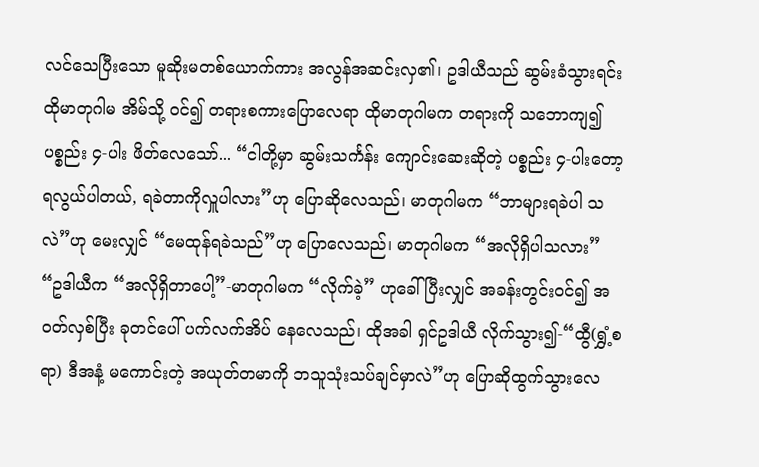လင်သေပြီးသော မူဆိုးမတစ်ယောက်ကား အလွန်အဆင်းလှ၏၊ ဥဒါယီသည် ဆွမ်းခံသွားရင်း ထိုမာတုဂါမ အိမ်သို့ ဝင်၍ တရားစကားပြောလေရာ ထိုမာတုဂါမက တရားကို သဘောကျ၍ ပစ္စည်း ၄-ပါး ဖိတ်လေသော်... “ငါတို့မှာ ဆွမ်းသင်္ကန်း ကျောင်းဆေးဆိုတဲ့ ပစ္စည်း ၄-ပါးတော့ ရလွယ်ပါတယ်, ရခဲတာကိုလှူပါလား”ဟု ပြောဆိုလေသည်၊ မာတုဂါမက “ဘာများရခဲပါ သလဲ”ဟု မေးလျှင် “မေထုန်ရခဲသည်”ဟု ပြောလေသည်၊ မာတုဂါမက “အလိုရှိပါသလား” “ဥဒါယီက “အလိုရှိတာပေါ့”-မာတုဂါမက “လိုက်ခဲ့” ဟုခေါ်ပြီးလျှင် အခန်းတွင်းဝင်၍ အဝတ်လှစ်ပြီး ခုတင်ပေါ် ပက်လက်အိပ် နေလေသည်၊ ထိုအခါ ရှင်ဥဒါယီ လိုက်သွား၍-“ထွီ(ရွှံ့စရာ) ဒီအနံ့ မကောင်းတဲ့ အယုတ်တမာကို ဘသူသုံးသပ်ချင်မှာလဲ”ဟု ပြောဆိုထွက်သွားလေ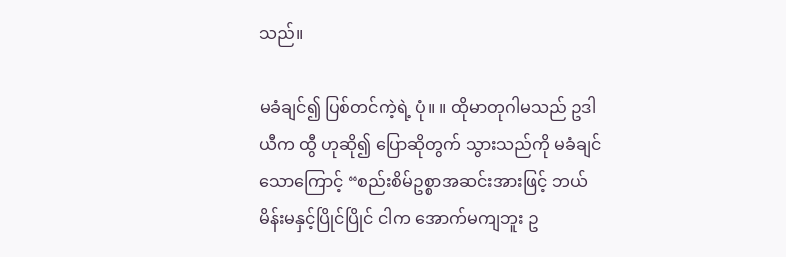သည်။

မခံချင်၍ ပြစ်တင်ကဲ့ရဲ့ ပုံ။ ။ ထိုမာတုဂါမသည် ဥဒါယီက ထွီ ဟုဆို၍ ပြောဆိုတွက် သွားသည်ကို မခံချင်သောကြောင့် “စည်းစိမ်ဥစ္စာအဆင်းအားဖြင့် ဘယ်မိန်းမနှင့်ပြိုင်ပြိုင် ငါက အောက်မကျဘူး ဥ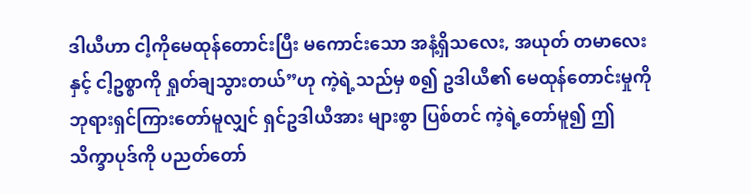ဒါယီဟာ ငါ့ကိုမေထုန်တောင်းပြီး မကောင်းသော အနံ့ရှိသလေး, အယုတ် တမာလေးနှင့် ငါ့ဥစ္စာကို ရှုတ်ချသွားတယ်”ဟု ကဲ့ရဲ့သည်မှ စ၍ ဥဒါယီ၏ မေထုန်တောင်းမှုကို ဘုရားရှင်ကြားတော်မူလျှင် ရှင်ဥဒါယီအား များစွာ ပြစ်တင် ကဲ့ရဲ့တော်မူ၍ ဤသိက္ခာပုဒ်ကို ပညတ်တော်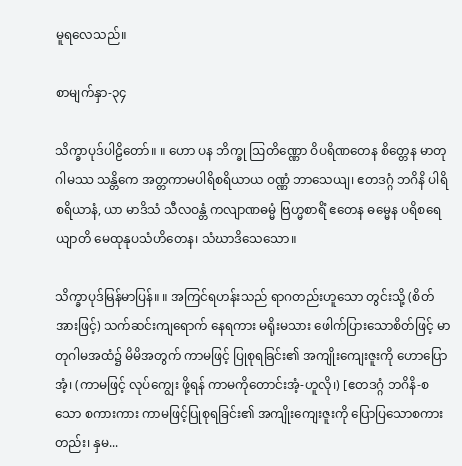မူရလေသည်။

စာမျက်နှာ-၃၄

သိက္ခာပုဒ်ပါဠိတော်။ ။ ဟော ပန ဘိက္ခု ဩတိဏ္ဏော ဝိပရိဏတေန စိတ္တေန မာတုဂါမဿ သန္တိကေ အတ္တကာမပါရိစရိယာယ ဝဏ္ဏံ ဘာသေယျ၊ ဧတဒဂ္ဂံ ဘဂိနိ ပါရိစရိယာနံ, ယာ မာဒိသံ သီလဝန္တံ ကလျာဏဓမ္မံ ဗြဟ္မစာရိံ ဧတေန ဓမ္မေန ပရိစရေယျာတိ မေထုနုပသံဟိတေန၊ သံဃာဒိသေသော။

သိက္ခာပုဒ်မြန်မာပြန်။ ။ အကြင်ရဟန်းသည် ရာဂတည်းဟူသော တွင်းသို့ (စိတ်အားဖြင့်) သက်ဆင်းကျရောက် နေရကား မရိုးမသား ဖေါက်ပြားသောစိတ်ဖြင့် မာတုဂါမအထံ၌ မိမိအတွက် ကာမဖြင့် ပြုစုရခြင်း၏ အကျိုးကျေးဇူးကို ဟောပြောအံ့၊ (ကာမဖြင့် လုပ်ကျွေး ဖို့ရန် ကာမကိုတောင်းအံ့-ဟူလို၊) [ဧတဒဂ္ဂံ ဘဂိနိ-စသော စကားကား ကာမဖြင့်ပြုစုရခြင်း၏ အကျိုးကျေးဇူးကို ပြောပြသောစကားတည်း၊ နှမ...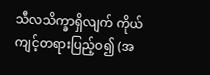သီလသိက္ခာရှိလျက် ကိုယ်ကျင့်တရားပြည့်ဝ၍ (အ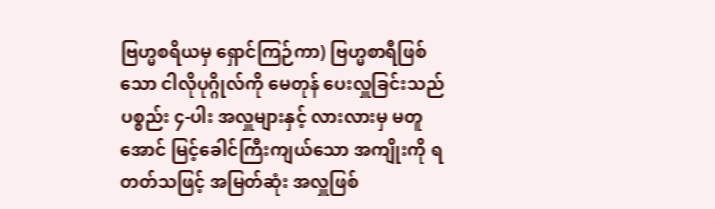ဗြဟ္မစရိယမှ ရှောင်ကြဉ်ကာ) ဗြဟ္မစာရီဖြစ်သော ငါလိုပုဂ္ဂိုလ်ကို မေတုန် ပေးလှူခြင်းသည် ပစ္စည်း ၄-ပါး အလှူများနှင့် လားလားမှ မတူအောင် မြင့်ခေါင်ကြီးကျယ်သော အကျိုးကို ရတတ်သဖြင့် အမြတ်ဆုံး အလှူဖြစ်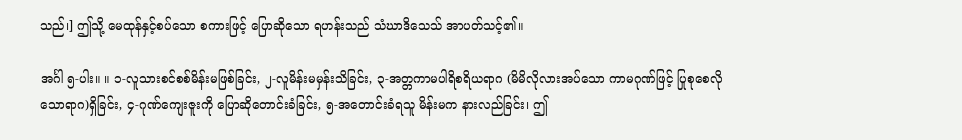သည်၊] ဤသို့ မေထုန်နှင့်စပ်သော စကားဖြင့် ပြောဆိုသော ရဟန်းသည် သံဃာဒိသေသ် အာပတ်သင့်၏။

အင်္ဂါ ၅-ပါး။ ။ ၁-လူသားစင်စစ်မိန်းမဖြစ်ခြင်း, ၂-လူမိန်းမမှန်းသိခြင်း, ၃-အတ္တကာမပါရိစရိယရာဂ (မိမိလိုလားအပ်သော ကာမဂုဏ်ဖြင့် ပြုစုစေလိုသောရာဂ)ရှိခြင်း, ၄-ဂုဏ်ကျေးဇူးကို ပြောဆိုတောင်းခံခြင်း, ၅-အတောင်းခံရသူ မိန်းမက နားလည်ခြင်း၊ ဤ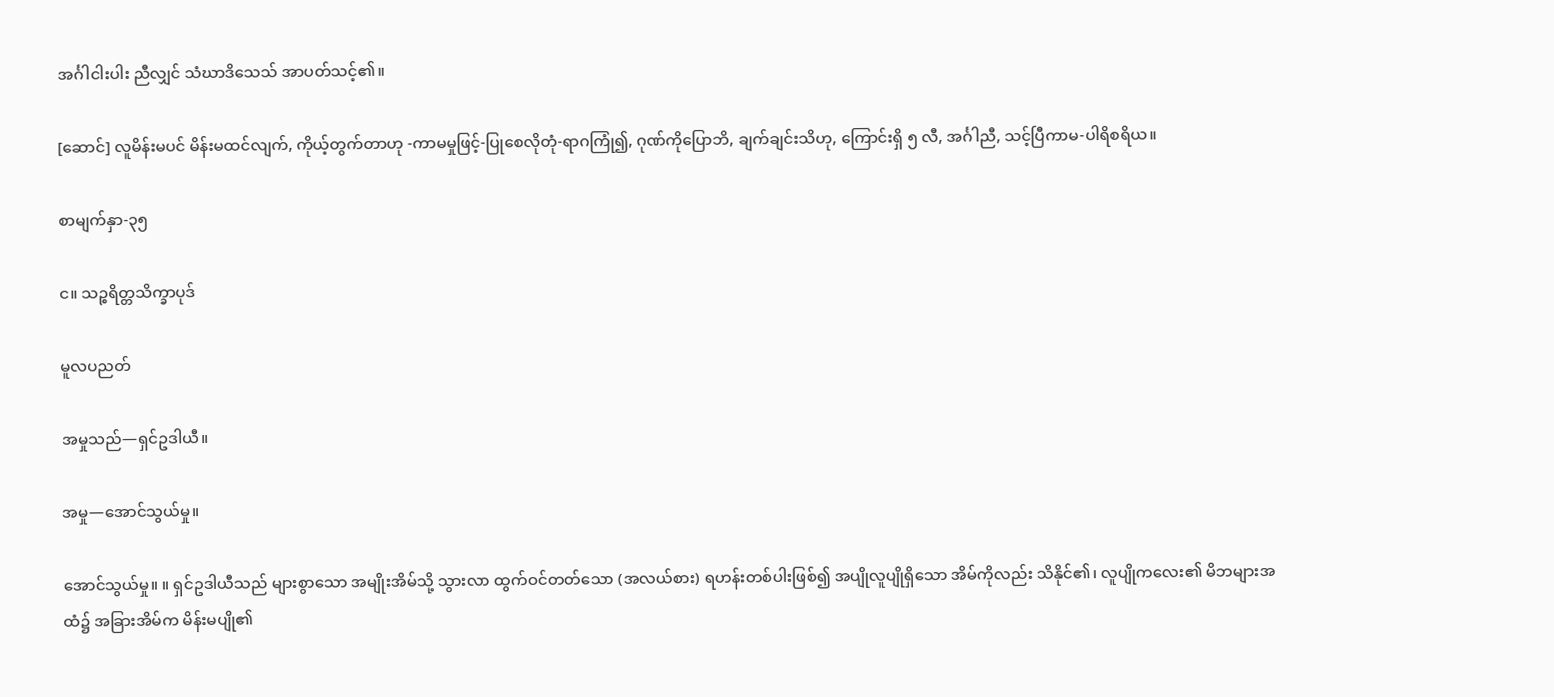အင်္ဂါငါးပါး ညီလျှင် သံဃာဒိသေသ် အာပတ်သင့်၏။

[ဆောင်] လူမိန်းမပင် မိန်းမထင်လျက်, ကိုယ့်တွက်တာဟု -ကာမမှုဖြင့်-ပြုစေလိုတုံ-ရာဂကြုံ၍, ဂုဏ်ကိုပြောဘိ, ချက်ချင်းသိဟု, ကြောင်းရှိ ၅ လီ, အင်္ဂါညီ, သင့်ပြီကာမ-ပါရိစရိယ။

စာမျက်နှာ-၃၅

င။ သဉ္စရိတ္တသိက္ခာပုဒ်

မူလပညတ်

အမှုသည်—ရှင်ဥဒါယီ။

အမှု—အောင်သွယ်မှု။

အောင်သွယ်မှု။ ။ ရှင်ဥဒါယီသည် များစွာသော အမျိုးအိမ်သို့ သွားလာ ထွက်ဝင်တတ်သော (အလယ်စား) ရဟန်းတစ်ပါးဖြစ်၍ အပျိုလူပျိုရှိသော အိမ်ကိုလည်း သိနိုင်၏၊ လူပျိုကလေး၏ မိဘများအထံ၌ အခြားအိမ်က မိန်းမပျို၏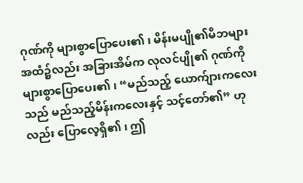ဂုဏ်ကို များစွာပြောပေး၏၊ မိန်းမပျို၏မိဘများ အထံ၌လည်း အခြားအိမ်က လုလင်ပျို၏ ဂုဏ်ကို များစွာပြောပေး၏၊ “မည်သည့် ယောက်ျားကလေးသည် မည်သည့်မိန်းကလေးနှင့် သင့်တော်၏” ဟုလည်း ပြောလေ့ရှိ၏၊ ဤ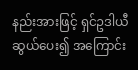နည်းအားဖြင့် ရှင်ဥဒါယီဆွယ်ပေး၍ အကြောင်း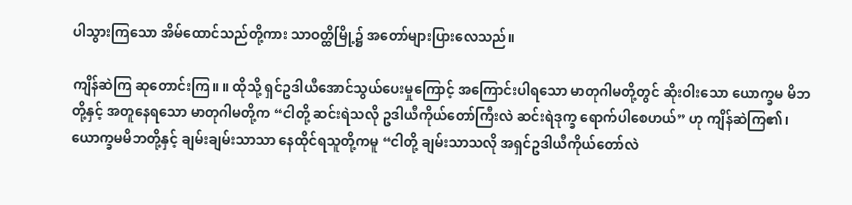ပါသွားကြသော အိမ်ထောင်သည်တို့ကား သာဝတ္ထိမြို့၌ အတော်များပြားလေသည်။

ကျိန်ဆဲကြ ဆုတောင်းကြ။ ။ ထိုသို့ ရှင်ဥဒါယီအောင်သွယ်ပေးမှုကြောင့် အကြောင်းပါရသော မာတုဂါမတို့တွင် ဆိုးဝါးသော ယောက္ခမ မိဘတို့နှင့် အတူနေရသော မာတုဂါမတို့က “ငါတို့ ဆင်းရဲသလို ဥဒါယီကိုယ်တော်ကြီးလဲ ဆင်းရဲဒုက္ခ ရောက်ပါစေဟယ်” ဟု ကျိန်ဆဲကြ၏၊ ယောက္ခမမိဘတို့နှင့် ချမ်းချမ်းသာသာ နေထိုင်ရသူတို့ကမူ “ငါတို့ ချမ်းသာသလို အရှင်ဥဒါယီကိုယ်တော်လဲ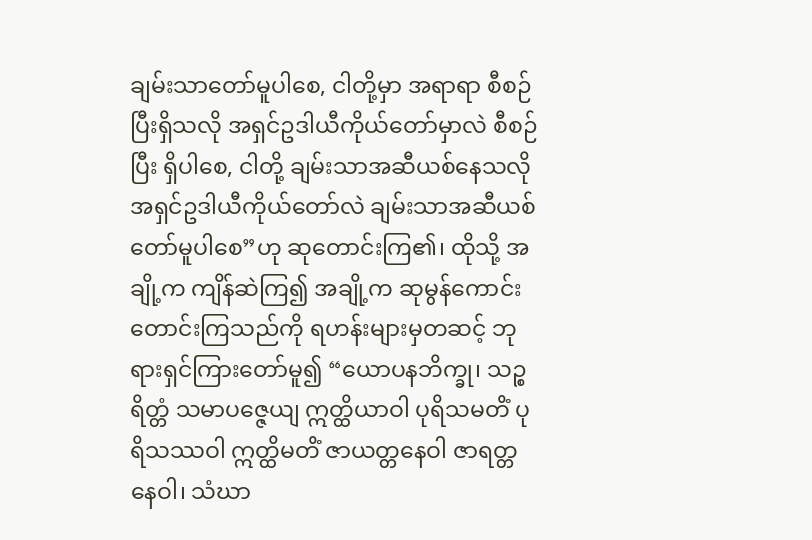ချမ်းသာတော်မူပါစေ, ငါတို့မှာ အရာရာ စီစဉ်ပြီးရှိသလို အရှင်ဥဒါယီကိုယ်တော်မှာလဲ စီစဉ်ပြီး ရှိပါစေ, ငါတို့ ချမ်းသာအဆီယစ်နေသလို အရှင်ဥဒါယီကိုယ်တော်လဲ ချမ်းသာအဆီယစ်တော်မူပါစေ”ဟု ဆုတောင်းကြ၏၊ ထိုသို့ အချို့က ကျိန်ဆဲကြ၍ အချို့က ဆုမွန်ကောင်း တောင်းကြသည်ကို ရဟန်းများမှတဆင့် ဘုရားရှင်ကြားတော်မူ၍ “ယောပနဘိက္ခု၊ သဉ္စရိတ္တံ သမာပဇ္ဇေယျ ဣတ္ထိယာဝါ ပုရိသမတိံ ပုရိသဿဝါ ဣတ္ထိမတိံ ဇာယတ္တနေဝါ ဇာရတ္တနေဝါ၊ သံဃာ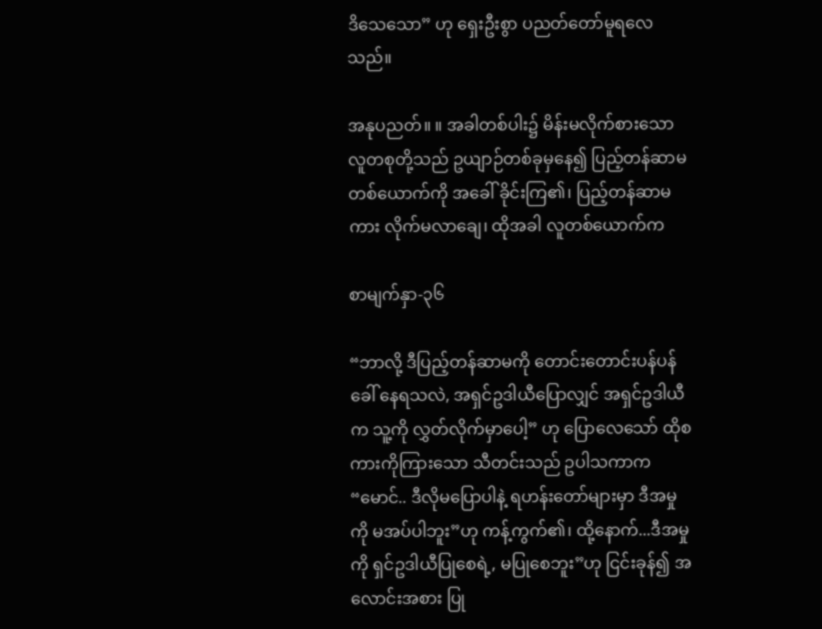ဒိသေသော” ဟု ရှေးဦးစွာ ပညတ်တော်မူရလေသည်။

အနုပညတ်။ ။ အခါတစ်ပါး၌ မိန်းမလိုက်စားသော လူတစုတို့သည် ဥယျာဉ်တစ်ခုမှနေ၍ ပြည့်တန်ဆာမတစ်ယောက်ကို အခေါ် ခိုင်းကြ၏၊ ပြည့်တန်ဆာမကား လိုက်မလာချေ၊ ထိုအခါ လူတစ်ယောက်က

စာမျက်နှာ-၃၆

“ဘာလို့ ဒီပြည့်တန်ဆာမကို တောင်းတောင်းပန်ပန် ခေါ် နေရသလဲ, အရှင်ဥဒါယီပြောလျှင် အရှင်ဥဒါယီက သူ့ကို လွှတ်လိုက်မှာပေါ့” ဟု ပြောလေသော် ထိုစကားကိုကြားသော သီတင်းသည် ဥပါသကာက “မောင်.. ဒီလိုမပြောပါနဲ့ ရဟန်းတော်များမှာ ဒီအမှုကို မအပ်ပါဘူး”ဟု ကန့်ကွက်၏၊ ထို့နောက်...ဒီအမှုကို ရှင်ဥဒါယီပြုစေရဲ့, မပြုစေဘူး”ဟု ငြင်းခုန်၍ အလောင်းအစား ပြု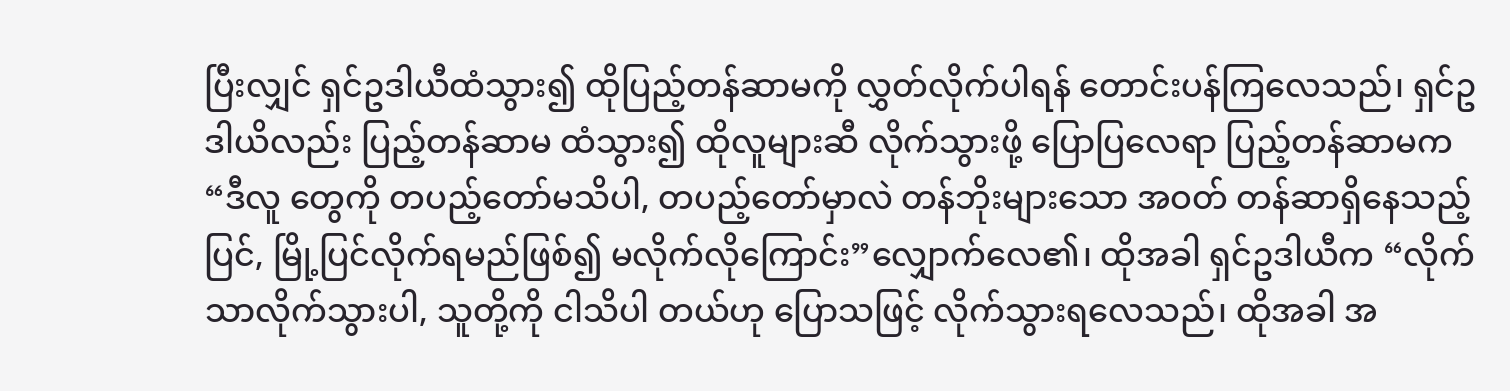ပြီးလျှင် ရှင်ဥဒါယီထံသွား၍ ထိုပြည့်တန်ဆာမကို လွှတ်လိုက်ပါရန် တောင်းပန်ကြလေသည်၊ ရှင်ဥဒါယိလည်း ပြည့်တန်ဆာမ ထံသွား၍ ထိုလူများဆီ လိုက်သွားဖို့ ပြောပြလေရာ ပြည့်တန်ဆာမက “ဒီလူ တွေကို တပည့်တော်မသိပါ, တပည့်တော်မှာလဲ တန်ဘိုးများသော အဝတ် တန်ဆာရှိနေသည့်ပြင်, မြို့ပြင်လိုက်ရမည်ဖြစ်၍ မလိုက်လိုကြောင်း”လျှောက်လေ၏၊ ထိုအခါ ရှင်ဥဒါယီက “လိုက်သာလိုက်သွားပါ, သူတို့ကို ငါသိပါ တယ်ဟု ပြောသဖြင့် လိုက်သွားရလေသည်၊ ထိုအခါ အ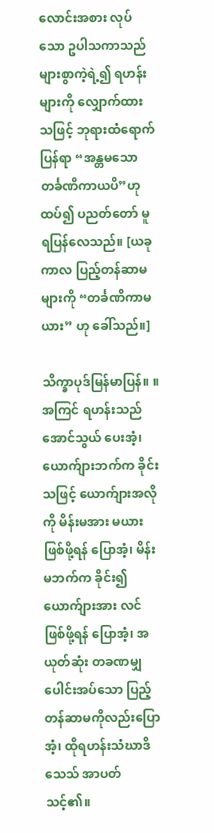လောင်းအစား လုပ်သော ဥပါသကာသည် များစွာကဲ့ရဲ့၍ ရဟန်းများကို လျှောက်ထားသဖြင့် ဘုရားထံရောက်ပြန်ရာ “အန္တမသောတင်္ခဏိကာယပိ”ဟု ထပ်၍ ပညတ်တော် မူရပြန်လေသည်။ [ယခုကာလ ပြည့်တန်ဆာမများကို “တင်္ခဏိကာမယား” ဟု ခေါ်သည်။]

သိက္ခာပုဒ်မြန်မာပြန်။ ။ အကြင် ရဟန်းသည် အောင်သွယ် ပေးအံ့၊ ယောက်ျားဘက်က ခိုင်းသဖြင့် ယောက်ျားအလိုကို မိန်းမအား မယားဖြစ်ဖို့ရန် ပြောအံ့၊ မိန်းမဘက်က ခိုင်း၍ ယောက်ျားအား လင်ဖြစ်ဖို့ရန် ပြောအံ့၊ အယုတ်ဆုံး တခဏမျှ ပေါင်းအပ်သော ပြည့်တန်ဆာမကိုလည်းပြောအံ့၊ ထိုရဟန်းသံဃာဒိသေသ် အာပတ်သင့်၏။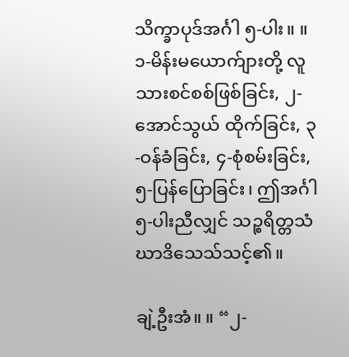သိက္ခာပုဒ်အင်္ဂါ ၅-ပါး။ ။ ၁-မိန်းမယောက်ျားတို့ လူသားစင်စစ်ဖြစ်ခြင်း, ၂-အောင်သွယ် ထိုက်ခြင်း, ၃-ဝန်ခံခြင်း, ၄-စုံစမ်းခြင်း, ၅-ပြန်ပြောခြင်း၊ ဤအင်္ဂါ ၅-ပါးညီလျှင် သဉ္စရိတ္တသံဃာဒိသေသ်သင့်၏။

ချဲ့ဦးအံ။ ။ “၂-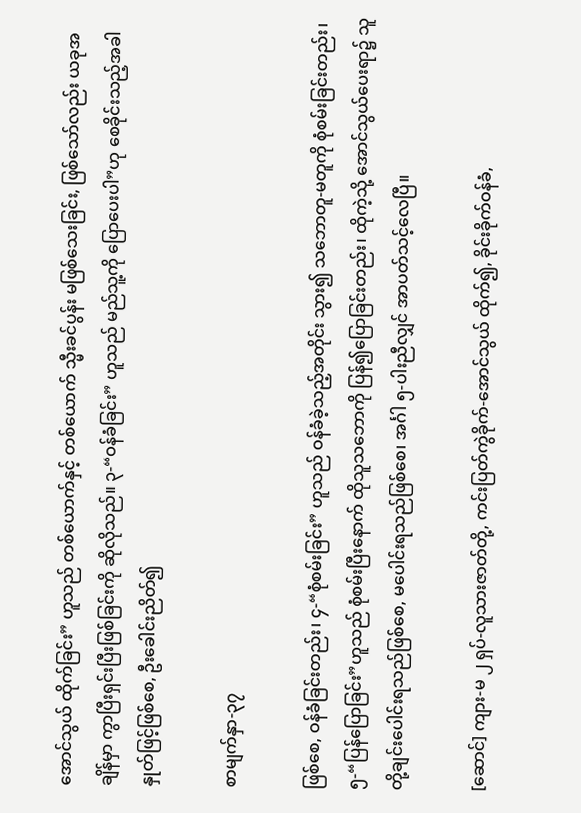အောင်သွယ် ထိုက်ခြင်း” ဟူသည် တစ်ယောက်နှင့် တစ်ယောက် သ္မီးခင်ပွန်း မဖြစ်သေးခြင်း, ဖြစ်သော်လည်း ယခုအချိန်မှာ ကွာပြီးရှင်းပြီးဖြစ်ခြင်းကို ဆိုလိုသည်။ ၃-“ဝန်ခံခြင်း” ဟူသည် မည်သူ့ကို ပြောပေးပါ”ဟု စေခိုင်းသည့်အခါ နှုတ်ဖြင့်ဖြစ်စေ, ဦးခေါင်းညိတ်၍

စာမျက်နှာ-၃၇

ဖြစ်စေ, ဝန်ခံခြင်းတည်း၊ ၄-“စုံစမ်းခြင်း” ဟူသည် ဝန်ခံခဲ့သည့်အတိုင်း သွား၍ သဘောတူ-မတူကို စုံစမ်းခြင်းတည်း၊ ၅-“ပြန်ပြောခြင်း”ဟူသည် စုံစမ်းပြီးနောက် ထိုသူသဘောကို ပြန်၍ပြောခြင်းတည်း၊ ထိုကဲ့သို့ အောင်သွယ်ပေးရာ၌ သူတို့ချင်းပေါင်းရသည်ဖြစ်စေ, မပေါင်းရသည်ဖြစ်စေ၊ အင်္ဂါ ၅-ပါးညီလျှင် အာပတ်သင့်လေပြီ။

[ဆောင်] ကျား-မ ၂ ရှပ်-လူသားဇာတ်တို့, ကင်းပြတ်ကွဲခိုက်-အောင်သွယ် ထိုက်၍, ခိုင်းခိုက်ဝန်ခံ,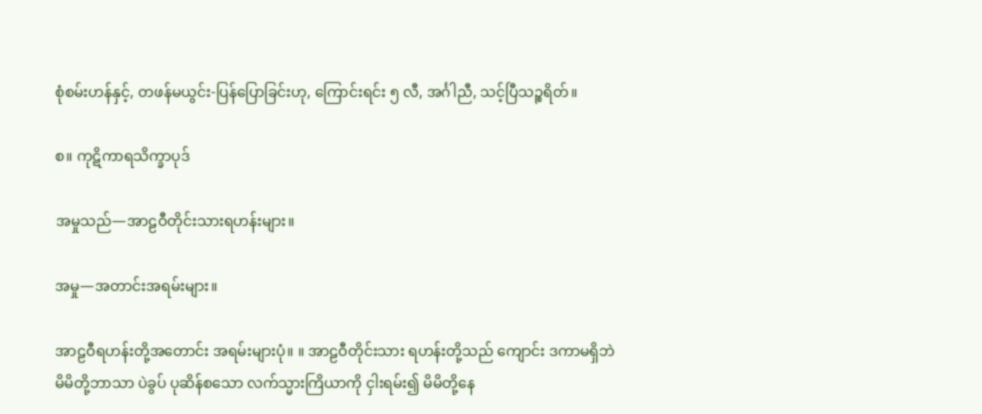စုံစမ်းဟန်နှင့်, တဖန်မယွင်း-ပြန်ပြောခြင်းဟု, ကြောင်းရင်း ၅ လီ, အင်္ဂါညီ, သင့်ပြီသဉ္စရိတ်။

စ။ ကုဋိကာရသိက္ခာပုဒ်

အမှုသည်—အာဠဝီတိုင်းသားရဟန်းများ။

အမှု—အတာင်းအရမ်းများ။

အာဠဝီရဟန်းတို့အတောင်း အရမ်းများပုံ။ ။ အာဠဝီတိုင်းသား ရဟန်းတို့သည် ကျောင်း ဒကာမရှိဘဲ မိမိတို့ဘာသာ ပဲခွပ် ပုဆိန်စသော လက်သ္မားကြိယာကို ငှါးရမ်း၍ မိမိတို့နေ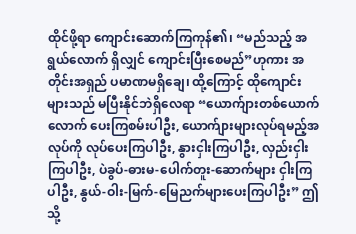ထိုင်ဖို့ရာ ကျောင်းဆောက်ကြကုန်၏၊ “မည်သည့် အရွယ်လောက် ရှိလျှင် ကျောင်းပြီးစေမည်”ဟုကား အတိုင်းအရှည် ပမာဏမရှိချေ၊ ထို့ကြောင့် ထိုကျောင်းများသည် မပြီးနိုင်ဘဲရှိလေရာ “ယောက်ျားတစ်ယောက်လောက် ပေးကြစမ်းပါဦး, ယောက်ျားများလုပ်ရမည့်အလုပ်ကို လုပ်ပေးကြပါဦး, နွားငှါးကြပါဦး, လှည်းငှါးကြပါဦး, ပဲခွပ်-ဓားမ-ပေါက်တူး-ဆောက်များ ငှါးကြပါဦး, နွယ်-ဝါး-မြက်-မြေညက်များပေးကြပါဦး” ဤသို့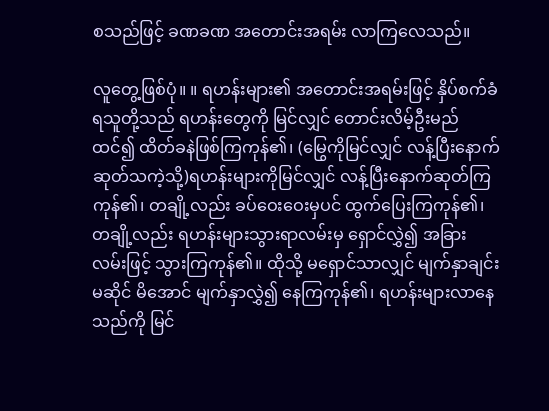စသည်ဖြင့် ခဏခဏ အတောင်းအရမ်း လာကြလေသည်။

လူတွေ့ဖြစ်ပုံ။ ။ ရဟန်းများ၏ အတောင်းအရမ်းဖြင့် နှိပ်စက်ခံရသူတို့သည် ရဟန်းတွေကို မြင်လျှင် တောင်းလိမ့်ဦးမည်ထင်၍ ထိတ်ခနဲဖြစ်ကြကုန်၏၊ (မြွေကိုမြင်လျှင် လန့်ပြီးနောက်ဆုတ်သကဲ့သို့)ရဟန်းများကိုမြင်လျှင် လန့်ပြီးနောက်ဆုတ်ကြကုန်၏၊ တချို့လည်း ခပ်ဝေးဝေးမှပင် ထွက်ပြေးကြကုန်၏၊ တချို့လည်း ရဟန်းများသွားရာလမ်းမှ ရှောင်လွှဲ၍ အခြားလမ်းဖြင့် သွားကြကုန်၏။ ထိုသို့ မရှောင်သာလျှင် မျက်နှာချင်း မဆိုင် မိအောင် မျက်နှာလွှဲ၍ နေကြကုန်၏၊ ရဟန်းများလာနေသည်ကို မြင်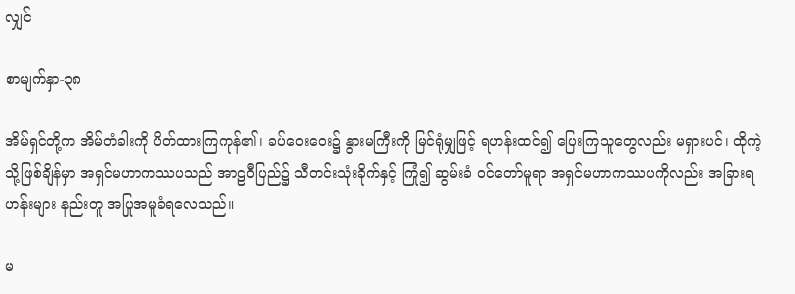လျှင်

စာမျက်နှာ-၃၈

အိမ်ရှင်တို့က အိမ်တံခါးကို ပိတ်ထားကြကုန်၏၊ ခပ်ဝေးဝေး၌ နွားမကြီးကို မြင်ရုံမျှဖြင့် ရဟန်းထင်၍ ပြေးကြသူတွေလည်း မရှားပင်၊ ထိုကဲ့သို့ဖြစ်ချိန်မှာ အရှင်မဟာကဿပသည် အာဠဝီပြည်၌ သီတင်းသုံးခိုက်နှင့် ကြုံ၍ ဆွမ်းခံ ဝင်တော်မူရာ အရှင်မဟာကဿပကိုလည်း အခြားရဟန်းများ နည်းတူ အပြုအမူခံရလေသည်။

မ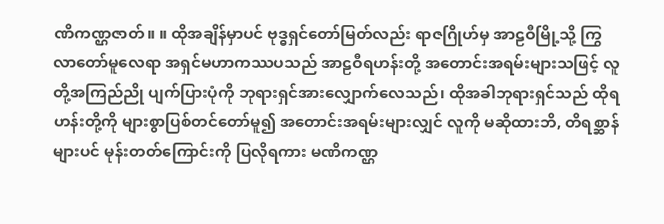ဏိကဏ္ဌဇာတ်။ ။ ထိုအချိန်မှာပင် ဗုဒ္ဓရှင်တော်မြတ်လည်း ရာဇဂြိုဟ်မှ အာဠဝီမြို့သို့ ကြွလာတော်မူလေရာ အရှင်မဟာကဿပသည် အာဠဝီရဟန်းတို့ အတောင်းအရမ်းများသဖြင့် လူတို့အကြည်ညို ပျက်ပြားပုံကို ဘုရားရှင်အားလျှောက်လေသည်၊ ထိုအခါဘုရားရှင်သည် ထိုရဟန်းတို့ကို များစွာပြစ်တင်တော်မူ၍ အတောင်းအရမ်းများလျှင် လူကို မဆိုထားဘိ, တိရစ္ဆာန်များပင် မုန်းတတ်ကြောင်းကို ပြလိုရကား မဏိကဏ္ဌ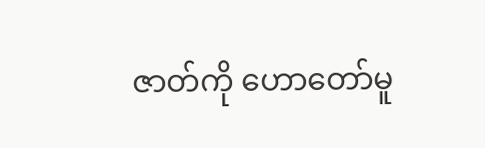ဇာတ်ကို ဟောတော်မူ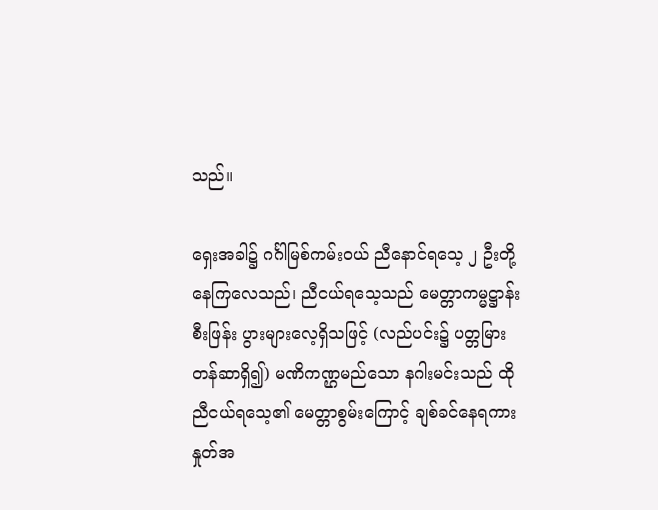သည်။

ရှေးအခါ၌ ဂင်္ဂါမြစ်ကမ်းဝယ် ညီနောင်ရသေ့ ၂ ဦးတို့ နေကြလေသည်၊ ညီငယ်ရသေ့သည် မေတ္တာကမ္မဋ္ဌာန်း စီးဖြန်း ပွားများလေ့ရှိသဖြင့် (လည်ပင်း၌ ပတ္တမြားတန်ဆာရှိ၍) မဏိကဏ္ဌမည်သော နဂါးမင်းသည် ထိုညီငယ်ရသေ့၏ မေတ္တာစွမ်းကြောင့် ချစ်ခင်နေရကား နှုတ်အ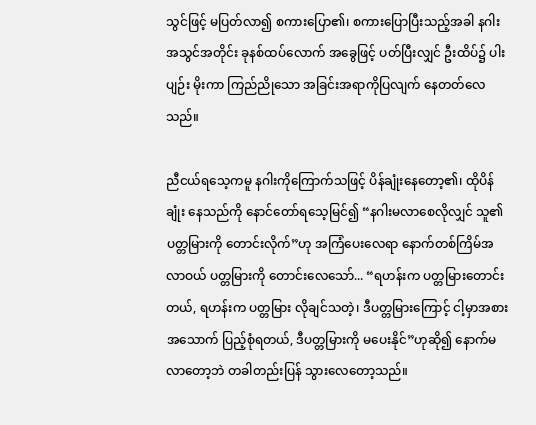သွင်ဖြင့် မပြတ်လာ၍ စကားပြော၏၊ စကားပြောပြီးသည့်အခါ နဂါးအသွင်အတိုင်း ခုနစ်ထပ်လောက် အခွေဖြင့် ပတ်ပြီးလျှင် ဦးထိပ်၌ ပါးပျဉ်း မိုးကာ ကြည်ညိုသော အခြင်းအရာကိုပြလျက် နေတတ်လေသည်။

ညီငယ်ရသေ့ကမူ နဂါးကိုကြောက်သဖြင့် ပိန်ချုံးနေတော့၏၊ ထိုပိန်ချုံး နေသည်ကို နောင်တော်ရသေ့မြင်၍ “နဂါးမလာစေလိုလျှင် သူ၏ ပတ္တမြားကို တောင်းလိုက်”ဟု အကြံပေးလေရာ နောက်တစ်ကြိမ်အလာဝယ် ပတ္တမြားကို တောင်းလေသော်... “ရဟန်းက ပတ္တမြားတောင်းတယ်, ရဟန်းက ပတ္တမြား လိုချင်သတဲ့၊ ဒီပတ္တမြားကြောင့် ငါ့မှာအစားအသောက် ပြည့်စုံရတယ်, ဒီပတ္တမြားကို မပေးနိုင်”ဟုဆို၍ နောက်မလာတော့ဘဲ တခါတည်းပြန် သွားလေတော့သည်။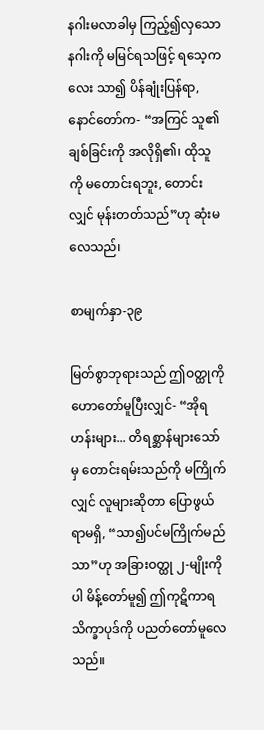နဂါးမလာခါမှ ကြည့်၍လှသော နဂါးကို မမြင်ရသဖြင့် ရသေ့ကလေး သာ၍ ပိန်ချုံးပြန်ရာ, နောင်တော်က- “အကြင် သူ၏ ချစ်ခြင်းကို အလိုရှိ၏၊ ထိုသူကို မတောင်းရဘူး, တောင်းလျှင် မုန်းတတ်သည်”ဟု ဆုံးမလေသည်၊

စာမျက်နှာ-၃၉

မြတ်စွာဘုရားသည် ဤဝတ္ထုကို ဟောတော်မူပြီးလျှင်- “အိုရဟန်းများ... တိရစ္ဆာန်များသော်မှ တောင်းရမ်းသည်ကို မကြိုက်လျှင် လူများဆိုတာ ပြောဖွယ်ရာမရှိ, “သာ၍ပင်မကြိုက်မည်သာ”ဟု အခြားဝတ္ထု ၂-မျိုးကိုပါ မိန့်တော်မူ၍ ဤကုဋိကာရသိက္ခာပုဒ်ကို ပညတ်တော်မူလေသည်။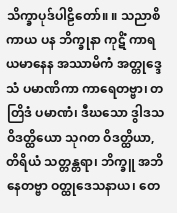သိက္ခာပုဒ်ပါဠိတော်။ ။ သညာစိကာယ ပန ဘိက္ခုနာ ကုဋိံ ကာရယမာနေန အဿာမိကံ အတ္တုဒ္ဒေသံ ပမာဏိကာ ကာရေတဗ္ဗာ၊ တတြိဒံ ပမာဏံ၊ ဒီဃသော ဒွါဒသ ဝိဒတ္ထိယော သုဂတ ဝိဒတ္ထိယာ, တိရိယံ သတ္တန္တရာ၊ ဘိက္ခူ အဘိနေတဗ္ဗာ ဝတ္ထုဒေသနာယ၊ တေ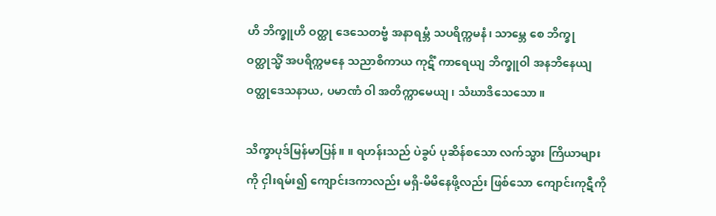ဟိ ဘိက္ခူဟိ ဝတ္ထု ဒေသေတဗ္ဗံ အနာရမ္ဘံ သပရိက္ကမနံ၊ သာမ္ဘေ စေ ဘိက္ခု ဝတ္ထုသ္မိံ အပရိက္ကမနေ သညာစိကာယ ကုဋိံ ကာရေယျ ဘိက္ခူဝါ အနဘိနေယျ ဝတ္ထုဒေသနာယ, ပမာဏံ ဝါ အတိက္ကာမေယျ၊ သံဃာဒိသေသော။

သိက္ခာပုဒ်မြန်မာပြန်။ ။ ရဟန်းသည် ပဲခွပ် ပုဆိန်စသော လက်သ္မား ကြိယာများကို ငှါးရမ်း၍ ကျောင်းဒကာလည်း မရှိ-မိမိနေဖို့လည်း ဖြစ်သော ကျောင်းကုဋီကို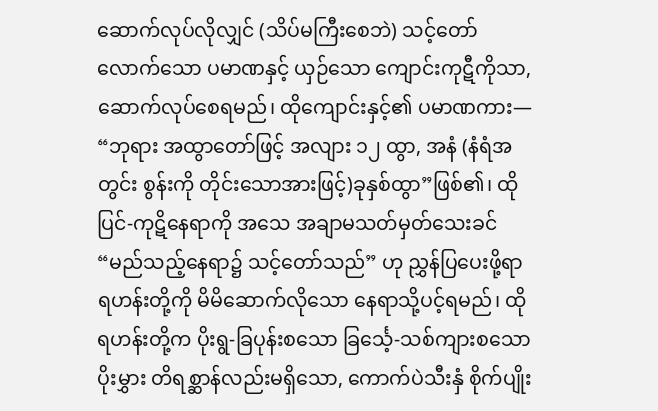ဆောက်လုပ်လိုလျှင် (သိပ်မကြီးစေဘဲ) သင့်တော်လောက်သော ပမာဏနှင့် ယှဉ်သော ကျောင်းကုဋီကိုသာ, ဆောက်လုပ်စေရမည်၊ ထိုကျောင်းနှင့်၏ ပမာဏကား— “ဘုရား အထွာတော်ဖြင့် အလျား ၁၂ ထွာ, အနံ (နံရံအတွင်း စွန်းကို တိုင်းသောအားဖြင့်)ခုနှစ်ထွာ”ဖြစ်၏၊ ထိုပြင်-ကုဋိနေရာကို အသေ အချာမသတ်မှတ်သေးခင် “မည်သည့်နေရာ၌ သင့်တော်သည်” ဟု ညွှန်ပြပေးဖို့ရာ ရဟန်းတို့ကို မိမိဆောက်လိုသော နေရာသို့ပင့်ရမည်၊ ထိုရဟန်းတို့က ပိုးရွ-ခြပုန်းစသော ခြင်္သေ့-သစ်ကျားစသော ပိုးမွှား တိရစ္ဆာန်လည်းမရှိသော, ကောက်ပဲသီးနှံ စိုက်ပျိုး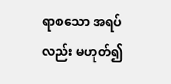ရာစသော အရပ်လည်း မဟုတ်၍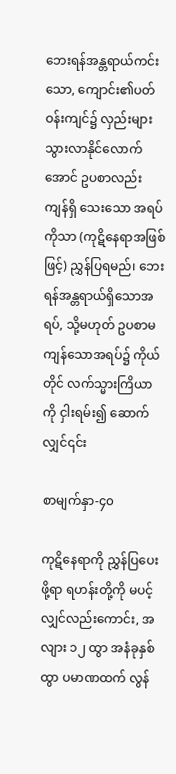ဘေးရန်အန္တရာယ်ကင်းသော, ကျောင်း၏ပတ်ဝန်းကျင်၌ လှည်းများသွားလာနိုင်လောက်အောင် ဥပစာလည်း ကျန်ရှိ သေးသော အရပ်ကိုသာ (ကုဋိနေရာအဖြစ်ဖြင့်) ညွှန်ပြရမည်၊ ဘေးရန်အန္တရာယ်ရှိသောအရပ်, သို့မဟုတ် ဥပစာမကျန်သောအရပ်၌ ကိုယ်တိုင် လက်သ္မားကြိယာကို ငှါးရမ်း၍ ဆောက်လျှင်၎င်း

စာမျက်နှာ-၄၀

ကုဋိနေရာကို ညွှန်ပြပေးဖို့ရာ ရဟန်းတို့ကို မပင့်လျှင်လည်းကောင်း, အလျား ၁၂ ထွာ အနံခုနှစ်ထွာ ပမာဏထက် လွန်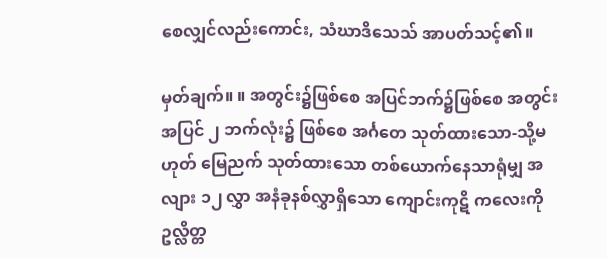စေလျှင်လည်းကောင်း, သံဃာဒိသေသ် အာပတ်သင့်၏။

မှတ်ချက်။ ။ အတွင်း၌ဖြစ်စေ အပြင်ဘက်၌ဖြစ်စေ အတွင်းအပြင် ၂ ဘက်လုံး၌ ဖြစ်စေ အင်္ဂတေ သုတ်ထားသော-သို့မဟုတ် မြေညက် သုတ်ထားသော တစ်ယောက်နေသာရုံမျှ အလျား ၁၂ လွှာ အနံခုနစ်လွှာရှိသော ကျောင်းကုဋိ ကလေးကို ဥလ္လိတ္တ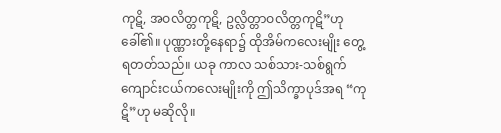ကုဋိ, အဝလိတ္တကုဋိ, ဥလ္လိတ္တာဝလိတ္တကုဋိ”ဟု ခေါ်၏။ ပုဏ္ဏားတို့နေရာ၌ ထိုအိမ်ကလေးမျိုး တွေ့ရတတ်သည်။ ယခု ကာလ သစ်သား-သစ်ရွက် ကျောင်းငယ်ကလေးမျိုးကို ဤသိက္ခာပုဒ်အရ “ကုဋိ”ဟု မဆိုလို။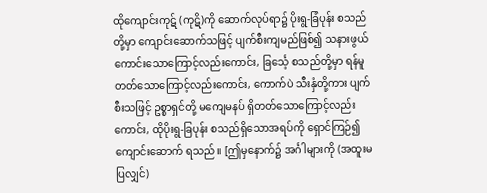ထိုကျောင်းကုဋ် (ကုဋိ)ကို ဆောက်လုပ်ရာ၌ ပိုးရွ-ခြံပုန်း စသည်တို့မှာ ကျောင်းဆောက်သဖြင့် ပျက်စီးကျမည်ဖြစ်၍ သနားဖွယ် ကောင်းသောကြောင့်လည်းကောင်း, ခြင်္သေ့ စသည်တို့မှာ ရန်မူတတ်သောကြောင့်လည်းကောင်း, ကောက်ပဲ သီးနှံတို့ကား ပျက်စီးသဖြင့် ဥစ္စာရှင်တို့ မကျေမနပ် ရှိတတ်သောကြောင့်လည်းကောင်း, ထိုပိုးရွ-ခြပုန်း စသည်ရှိသောအရပ်ကို ရှောင်ကြဉ်၍ ကျောင်းဆောက် ရသည်။ [ဤမှနောက်၌ အင်္ဂါများကို (အထူးမပြလျှင်)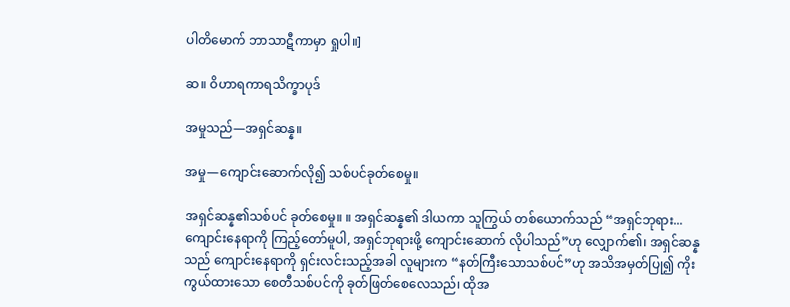ပါတိမောက် ဘာသာဋီကာမှာ ရှုပါ။]

ဆ။ ဝိဟာရကာရသိက္ခာပုဒ်

အမှုသည်—အရှင်ဆန္န။

အမှု—ကျောင်းဆောက်လို၍ သစ်ပင်ခုတ်စေမှု။

အရှင်ဆန္န၏သစ်ပင် ခုတ်စေမှု။ ။ အရှင်ဆန္န၏ ဒါယကာ သူကြွယ် တစ်ယောက်သည် “အရှင်ဘုရား... ကျောင်းနေရာကို ကြည့်တော်မူပါ, အရှင်ဘုရားဖို့ ကျောင်းဆောက် လိုပါသည်”ဟု လျှောက်၏၊ အရှင်ဆန္နသည် ကျောင်းနေရာကို ရှင်းလင်းသည့်အခါ လူများက “နတ်ကြီးသောသစ်ပင်”ဟု အသိအမှတ်ပြု၍ ကိုးကွယ်ထားသော စေတီသစ်ပင်ကို ခုတ်ဖြတ်စေလေသည်၊ ထိုအ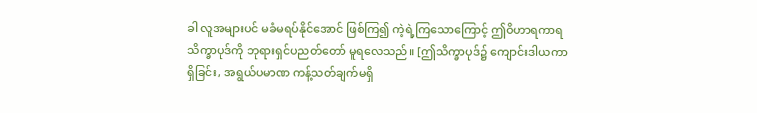ခါ လူအများပင် မခံမရပ်နိုင်အောင် ဖြစ်ကြ၍ ကဲ့ရဲ့ကြသောကြောင့် ဤဝိဟာရကာရသိက္ခာပုဒ်ကို ဘုရားရှင်ပညတ်တော် မူရလေသည်။ [ဤသိက္ခာပုဒ်၌ ကျောင်းဒါယကာရှိခြင်း, အရွယ်ပမာဏ ကန့်သတ်ချက်မရှိ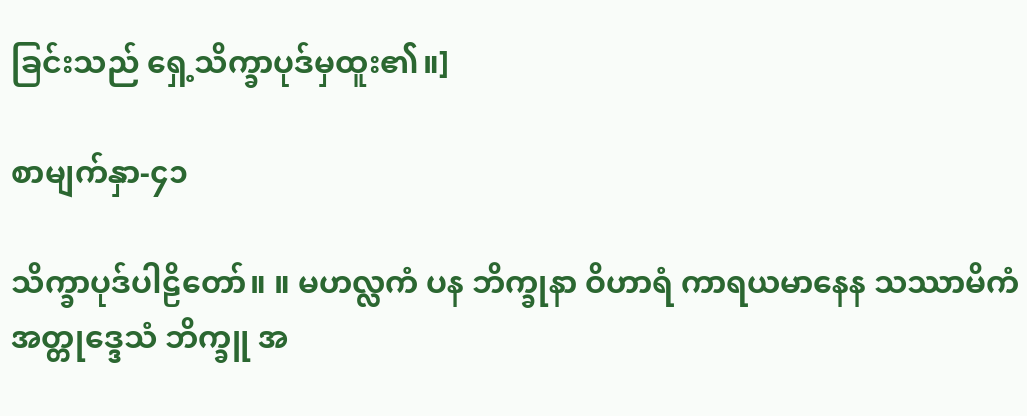ခြင်းသည် ရှေ့သိက္ခာပုဒ်မှထူး၏။]

စာမျက်နှာ-၄၁

သိက္ခာပုဒ်ပါဠိတော်။ ။ မဟလ္လကံ ပန ဘိက္ခုနာ ဝိဟာရံ ကာရယမာနေန သဿာမိကံ အတ္တုဒ္ဒေသံ ဘိက္ခူ အ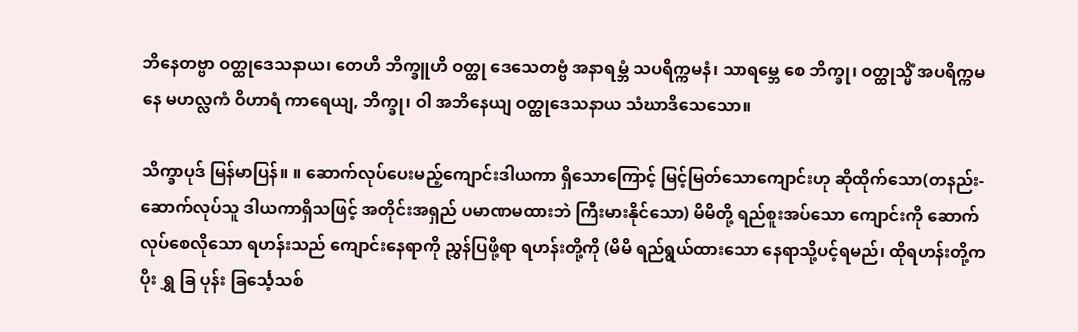ဘိနေတဗ္ဗာ ဝတ္ထုဒေသနာယ၊ တေဟိ ဘိက္ခူဟိ ဝတ္ထု ဒေသေတဗ္ဗံ အနာရမ္ဘံ သပရိက္ကမနံ၊ သာရ‌မ္ဘေ စေ ဘိက္ခု၊ ဝတ္ထုသ္မိံ အပရိက္ကမနေ မဟလ္လကံ ဝိဟာရံ ကာရေယျ, ဘိက္ခု၊ ဝါ အဘိနေယျ ဝတ္ထုဒေသနာယ သံဃာဒိသေသော။

သိက္ခာပုဒ် မြန်မာပြန်။ ။ ဆောက်လုပ်ပေးမည့်ကျောင်းဒါယကာ ရှိသောကြောင့် မြင့်မြတ်သောကျောင်းဟု ဆိုထိုက်သော(တနည်း-ဆောက်လုပ်သူ ဒါယကာရှိသဖြင့် အတိုင်းအရှည် ပမာဏမထားဘဲ ကြီးမားနိုင်သော) မိမိတို့ ရည်စူးအပ်သော ကျောင်းကို ဆောက်လုပ်စေလိုသော ရဟန်းသည် ကျောင်းနေရာကို ညွှန်ပြဖို့ရာ ရဟန်းတို့ကို (မိမိ ရည်ရွယ်ထားသော နေရာသို့ပင့်ရမည်၊ ထိုရဟန်းတို့က ပိုး ရွှ ခြ ပုန်း ခြင်္သေ့သစ်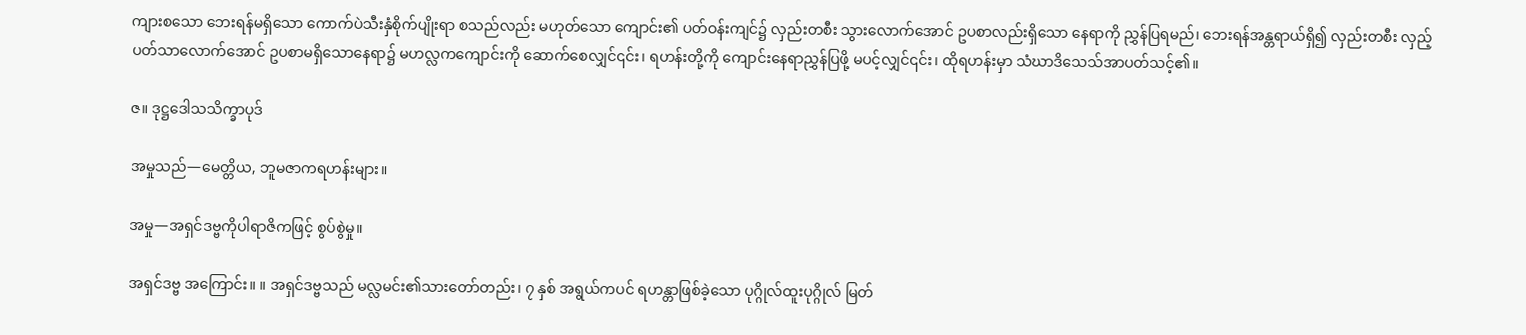ကျားစသော ဘေးရန်မရှိသော ကောက်ပဲသီးနှံစိုက်ပျိုးရာ စသည်လည်း မဟုတ်သော ကျောင်း၏ ပတ်ဝန်းကျင်၌ လှည်းတစီး သွားလောက်အောင် ဥပစာလည်းရှိသော နေရာကို ညွှန်ပြရမည်၊ ဘေးရန်အန္တရာယ်ရှိ၍ လှည်းတစီး လှည့်ပတ်သာလောက်အောင် ဥပစာမရှိသောနေရာ၌ မဟလ္လကကျောင်းကို ဆောက်စေလျှင်၎င်း၊ ရဟန်းတို့ကို ကျောင်းနေရာညွှန်ပြဖို့ မပင့်လျှင်၎င်း၊ ထိုရဟန်းမှာ သံဃာဒိသေသ်အာပတ်သင့်၏။

ဇ။ ဒုဋ္ဌဒေါသသိက္ခာပုဒ်

အမှုသည်—မေတ္တိယ, ဘူမဇာကရဟန်းများ။

အမှု—အရှင်ဒဗ္ဗကိုပါရာဇိကဖြင့် စွပ်စွဲမှု။

အရှင်ဒဗ္ဗ အကြောင်း။ ။ အရှင်ဒဗ္ဗသည် မလ္လမင်း၏သားတော်တည်း၊ ၇ နှစ် အရွယ်ကပင် ရဟန္တာဖြစ်ခဲ့သော ပုဂ္ဂိုလ်ထူးပုဂ္ဂိုလ် မြတ်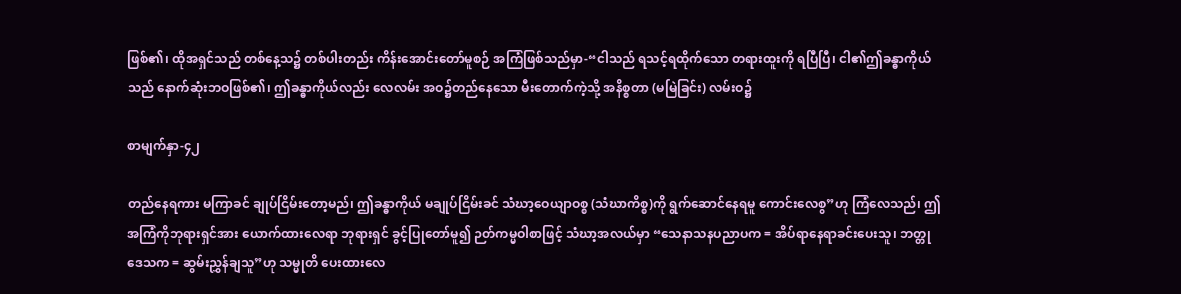ဖြစ်၏၊ ထိုအရှင်သည် တစ်နေ့သ၌ တစ်ပါးတည်း ကိန်းအောင်းတော်မူစဉ် အကြံဖြစ်သည်မှာ-“ငါသည် ရသင့်ရထိုက်သော တရားထူးကို ရပြီပြီ၊ ငါ၏ဤခန္ဓာကိုယ်သည် နောက်ဆုံးဘဝဖြစ်၏၊ ဤခန္ဓာကိုယ်လည်း လေလမ်း အဝ၌တည်နေသော မီးတောက်ကဲ့သို့ အနိစ္စတာ (မမြဲခြင်း) လမ်းဝ၌

စာမျက်နှာ-၄၂

တည်နေရကား မကြာခင် ချုပ်ငြိမ်းတော့မည်၊ ဤခန္ဓာကိုယ် မချုပ်ငြိမ်းခင် သံဃာ့ဝေယျာဝစ္စ (သံဃာကိစ္စ)ကို ရွက်ဆောင်နေရမူ ကောင်းလေစွ”ဟု ကြံလေသည်၊ ဤအကြံကိုဘုရားရှင်အား ယောက်ထားလေရာ ဘုရားရှင် ခွင့်ပြုတော်မူ၍ ဉတ်ကမ္မဝါစာဖြင့် သံဃာ့အလယ်မှာ “သေနာသနပညာပက = အိပ်ရာနေရာခင်းပေးသူ၊ ဘတ္တုဒေသက = ဆွမ်းညွှန်ချသူ”ဟု သမ္မုတိ ပေးထားလေ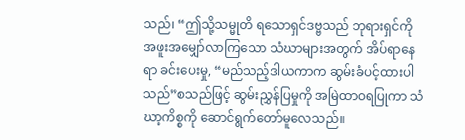သည်၊ “ဤသို့သမ္မုတိ ရသောရှင်ဒဗ္ဗသည် ဘုရားရှင်ကို အဖူးအမျှော်လာကြသော သံဃာများအတွက် အိပ်ရာနေရာ ခင်းပေးမှု, “မည်သည့်ဒါယကာက ဆွမ်းခံပင့်ထားပါသည်”စသည်ဖြင့် ဆွမ်းညွှန်ပြမှုကို အမြဲထာဝရပြုကာ သံဃာ့ကိစ္စကို ဆောင်ရွက်တော်မူလေသည်။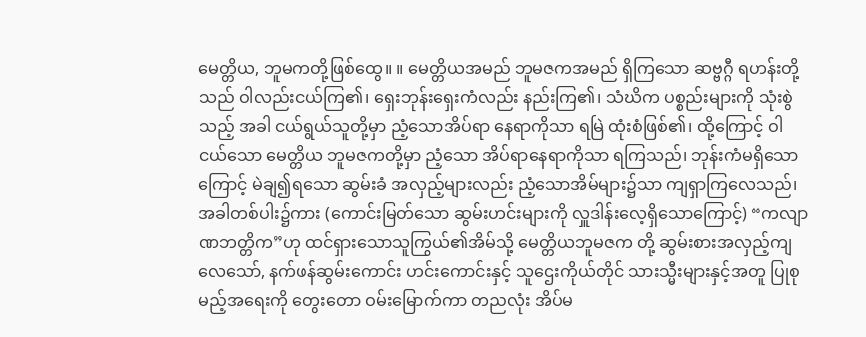မေတ္တိယ, ဘူမကတို့ဖြစ်ထွေ။ ။ မေတ္တိယအမည် ဘူမဇကအမည် ရှိကြသော ဆဗ္ဗဂ္ဂီ ရဟန်းတို့သည် ဝါလည်းငယ်ကြ၏၊ ရှေးဘုန်းရှေးကံလည်း နည်းကြ၏၊ သံဃိက ပစ္စည်းများကို သုံးစွဲသည့် အခါ ငယ်ရွယ်သူတို့မှာ ညံ့သောအိပ်ရာ နေရာကိုသာ ရမြဲ ထုံးစံဖြစ်၏၊ ထို့ကြောင့် ဝါငယ်သော မေတ္တိယ ဘူမဇကတို့မှာ ညံ့သော အိပ်ရာနေရာကိုသာ ရကြသည်၊ ဘုန်းကံမရှိသောကြောင့် မဲချ၍ရသော ဆွမ်းခံ အလှည့်များလည်း ညံ့သောအိမ်များ၌သာ ကျရှာကြလေသည်၊ အခါတစ်ပါး၌ကား (ကောင်းမြတ်သော ဆွမ်းဟင်းများကို လှူဒါန်းလေ့ရှိသောကြောင့်) “ကလျာဏဘတ္တိက”ဟု ထင်ရှားသောသူကြွယ်၏အိမ်သို့ မေတ္တိယဘူမဇက တို့ ဆွမ်းစားအလှည့်ကျလေသော်, နက်ဖန်ဆွမ်းကောင်း ဟင်းကောင်းနှင့် သူဌေးကိုယ်တိုင် သားသ္မီးများနှင့်အတူ ပြုစုမည့်အရေးကို တွေးတော ဝမ်းမြောက်ကာ တညလုံး အိပ်မ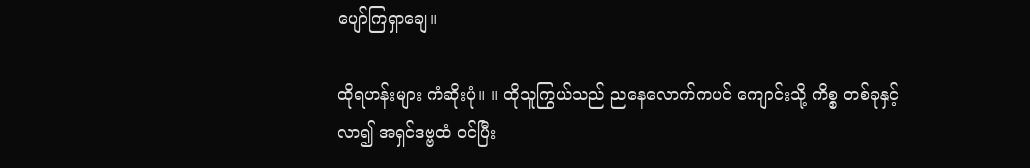ပျော်ကြရှာချေ။

ထိုရဟန်းများ ကံဆိုးပုံ။ ။ ထိုသူကြွယ်သည် ညနေလောက်ကပင် ကျောင်းသို့ ကိစ္စ တစ်ခုနှင့်လာ၍ အရှင်ဒဗ္ဗထံ ဝင်ပြီး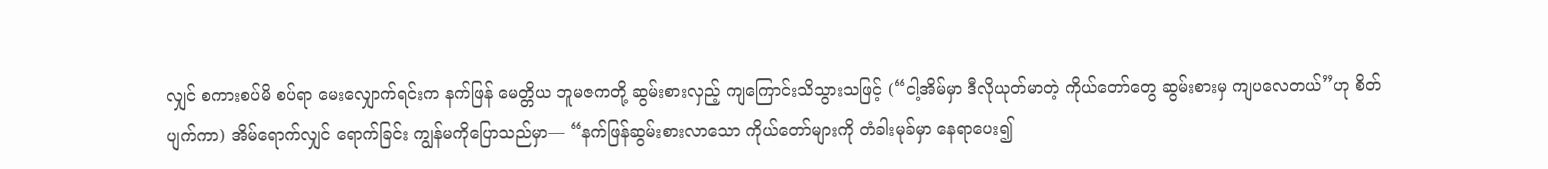လျှင် စကားစပ်မိ စပ်ရာ မေးလျှောက်ရင်းက နက်ဖြန် မေတ္တိယ ဘူမဇကတို့ ဆွမ်းစားလှည့် ကျကြောင်းသိသွားသဖြင့် (“ငါ့အိမ်မှာ ဒီလိုယုတ်မာတဲ့ ကိုယ်တော်တွေ ဆွမ်းစားမှ ကျပလေတယ်”ဟု စိတ်ပျက်ကာ) အိမ်ရောက်လျှင် ရောက်ခြင်း ကျွန်မကိုပြောသည်မှာ— “နက်ဖြန်ဆွမ်းစားလာသော ကိုယ်တော်များကို တံခါးမုခ်မှာ နေရာပေး၍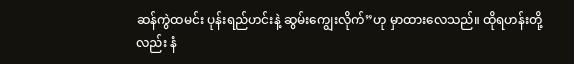ဆန်ကွဲထမင်း ပုန်းရည်ဟင်းနဲ့ ဆွမ်းကျွေးလိုက်”ဟု မှာထားလေသည်။ ထိုရဟန်းတို့လည်း နံ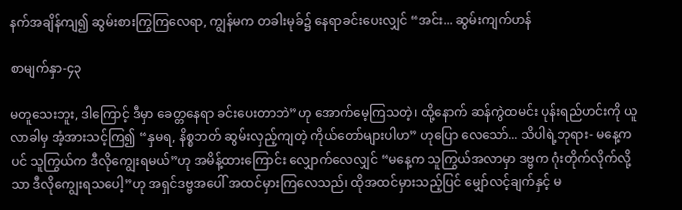နက်အချိန်ကျ၍ ဆွမ်းစားကြွကြလေရာ, ကျွန်မက တခါးမုခ်၌ နေရာခင်းပေးလျှင် “အင်း... ဆွမ်းကျက်ဟန်

စာမျက်နှာ-၄၃

မတူသေးဘူး, ဒါကြောင့် ဒီမှာ ခေတ္တနေရာ ခင်းပေးတာဘဲ”ဟု အောက်မေ့ကြသတဲ့၊ ထို့နောက် ဆန်ကွဲထမင်း ပုန်းရည်ဟင်းကို ယူလာခါမှ အံ့အားသင့်ကြ၍ “နှမရ, နိစ္စဘတ် ဆွမ်းလှည့်ကျတဲ့ ကိုယ်တော်များပါဟ” ဟုပြော လေသော်... သိပါရဲ့ဘုရား- မနေ့ကပင် သူကြွယ်က ဒီလိုကျွေးရမယ်”ဟု အမိန့်ထားကြောင်း လျှောက်လေလျှင် “မနေ့က သူကြွယ်အလာမှာ ဒဗ္ဗက ဂုံးတိုက်လိုက်လို့သာ ဒီလိုကျွေးရသပေါ့”ဟု အရှင်ဒဗ္ဗအပေါ် အထင်မှားကြလေသည်၊ ထိုအထင်မှားသည့်ပြင် မျှော်လင့်ချက်နှင့် မ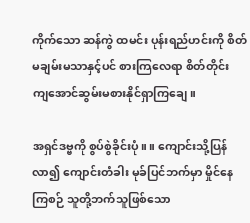ကိုက်သော ဆန်ကွဲ ထမင်း ပုန်းရည်ဟင်းကို စိတ်မချမ်းမသာနှင့်ပင် စားကြလေရာ စိတ်တိုင်း ကျအောင်ဆွမ်းမစားနိုင်ရှာကြချေ။

အရှင်ဒဗ္ဗကို စွပ်စွဲခိုင်းပုံ။ ။ ကျောင်းသို့ပြန်လာ၍ ကျောင်းတံခါး မုခ်ပြင်ဘက်မှာ မှိုင်နေကြစဉ် သူတို့ဘက်သူဖြစ်သော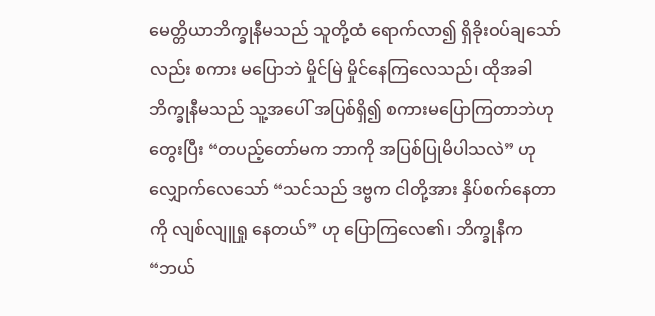မေတ္တိယာဘိက္ခုနီမသည် သူတို့ထံ ရောက်လာ၍ ရှိခိုးဝပ်ချသော်လည်း စကား မပြောဘဲ မှိုင်မြဲ မှိုင်နေကြလေသည်၊ ထိုအခါ ဘိက္ခုနီမသည် သူ့အပေါ် အပြစ်ရှိ၍ စကားမပြောကြတာဘဲဟု တွေးပြီး “တပည့်တော်မက ဘာကို အပြစ်ပြုမိပါသလဲ” ဟု လျှောက်လေသော် “သင်သည် ဒဗ္ဗက ငါတို့အား နှိပ်စက်နေတာကို လျစ်လျူရှု နေတယ်” ဟု ပြောကြလေ၏၊ ဘိက္ခုနီက “ဘယ်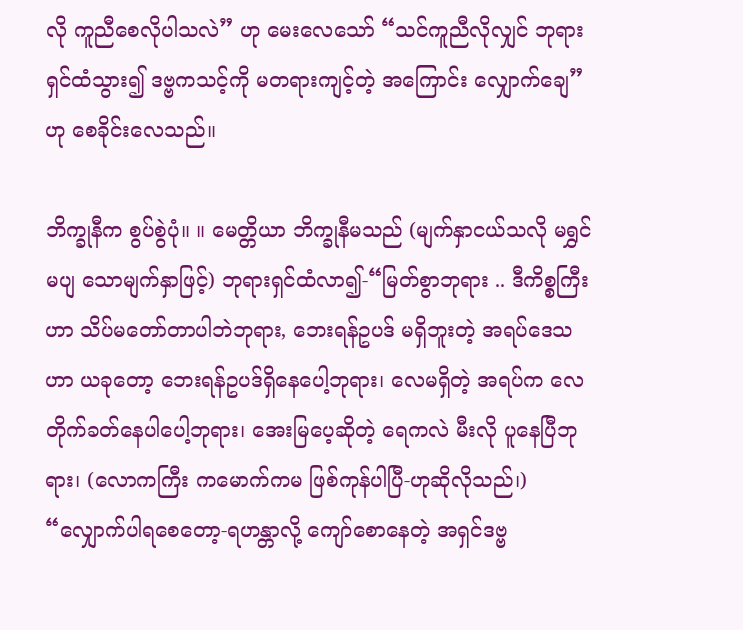လို ကူညီစေလိုပါသလဲ” ဟု မေးလေသော် “သင်ကူညီလိုလျှင် ဘုရားရှင်ထံသွား၍ ဒဗ္ဗကသင့်ကို မတရားကျင့်တဲ့ အကြောင်း လျှောက်ချေ” ဟု စေခိုင်းလေသည်။

ဘိက္ခုနီက စွပ်စွဲပုံ။ ။ မေတ္တိယာ ဘိက္ခုနီမသည် (မျက်နှာငယ်သလို မရွှင်မပျ သောမျက်နှာဖြင့်) ဘုရားရှင်ထံလာ၍-“မြတ်စွာဘုရား .. ဒီကိစ္စကြီးဟာ သိပ်မတော်တာပါဘဲဘုရား, ဘေးရန်ဥပဒ် မရှိဘူးတဲ့ အရပ်ဒေသဟာ ယခုတော့ ဘေးရန်ဥပဒ်ရှိနေပေါ့ဘုရား၊ လေမရှိတဲ့ အရပ်က လေတိုက်ခတ်နေပါပေါ့ဘုရား၊ အေးမြပေ့ဆိုတဲ့ ရေကလဲ မီးလို ပူနေပြီဘုရား၊ (လောကကြီး ကမောက်ကမ ဖြစ်ကုန်ပါပြီ-ဟုဆိုလိုသည်၊) “လျှောက်ပါရစေတော့-ရဟန္တာလို့ ကျော်စောနေတဲ့ အရှင်ဒဗ္ဗ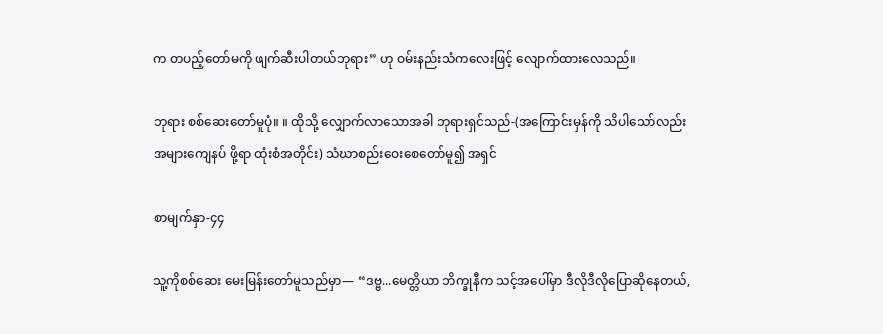က တပည့်တော်မကို ဖျက်ဆီးပါတယ်ဘုရား” ဟု ဝမ်းနည်းသံကလေးဖြင့် လျောက်ထားလေသည်။

ဘုရား စစ်ဆေးတော်မူပုံ။ ။ ထိုသို့ လျှောက်လာသောအခါ ဘုရားရှင်သည်-(အကြောင်းမှန်ကို သိပါသော်လည်း အများကျေနပ် ဖို့ရာ ထုံးစံအတိုင်း) သံဃာစည်းဝေးစေတော်မူ၍ အရှင်

စာမျက်နှာ-၄၄

သူ့ကိုစစ်ဆေး မေးမြန်းတော်မူသည်မှာ— “ဒဗ္ဗ...မေတ္တိယာ ဘိက္ခုနီက သင့်အပေါ်မှာ ဒီလိုဒီလိုပြောဆိုနေတယ်,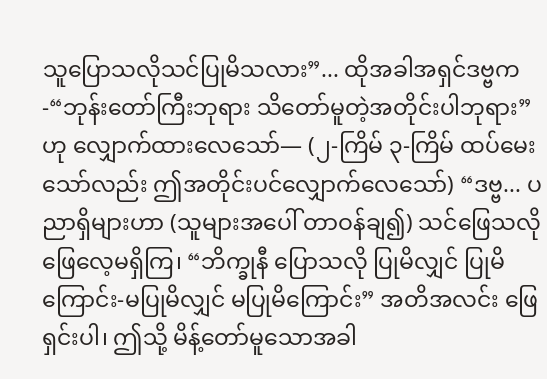သူပြောသလိုသင်ပြုမိသလား”... ထိုအခါအရှင်ဒဗ္ဗက-“ဘုန်းတော်ကြီးဘုရား သိတော်မူတဲ့အတိုင်းပါဘုရား” ဟု လျှောက်ထားလေသော်— (၂-ကြိမ် ၃-ကြိမ် ထပ်မေးသော်လည်း ဤအတိုင်းပင်လျှောက်လေသော်) “ဒဗ္ဗ... ပညာရှိများဟာ (သူများအပေါ် တာဝန်ချ၍) သင်ဖြေသလို ဖြေလေ့မရှိကြ၊ “ဘိက္ခုနီ ပြောသလို ပြုမိလျှင် ပြုမိကြောင်း-မပြုမိလျှင် မပြုမိကြောင်း” အတိအလင်း ဖြေရှင်းပါ၊ ဤသို့ မိန့်တော်မူသောအခါ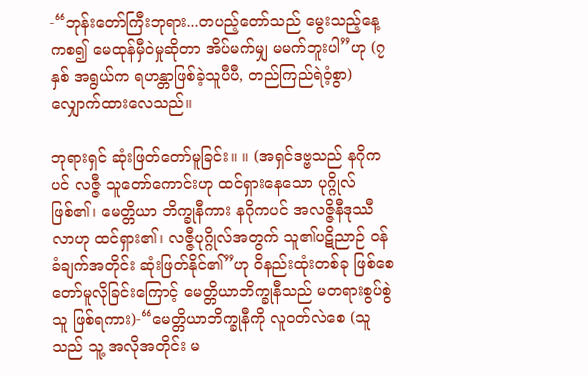-“ဘုန်းတော်ကြီးဘုရား...တပည့်တော်သည် မွေးသည့်နေ့ကစ၍ မေထုန်မှီဝဲမှုဆိုတာ အိပ်မက်မျှ မမက်ဘူးပါ”ဟု (၇ နှစ် အရွယ်က ရဟန္တာဖြစ်ခဲ့သူပီပီ, တည်ကြည်ရဲဝံ့စွာ) လျှောက်ထားလေသည်။

ဘုရားရှင် ဆုံးဖြတ်တော်မူခြင်း။ ။ (အရှင်ဒဗ္ဗသည် နဂိုကပင် လဇ္ဇီ သူတော်ကောင်းဟု ထင်ရှားနေသော ပုဂ္ဂိုလ်ဖြစ်၏၊ မေတ္တိယာ ဘိက္ခုနီကား နဂိုကပင် အလဇ္ဇိနီဒုဿီလာဟု ထင်ရှား၏၊ လဇ္ဇီပုဂ္ဂိုလ်အတွက် သူ၏ပဋိညာဉ် ဝန်ခံချက်အတိုင်း ဆုံးဖြတ်နိုင်၏”ဟု ဝိနည်းထုံးတစ်ခု ဖြစ်စေတော်မူလိုခြင်းကြောင့် မေတ္တိယာဘိက္ခုနီသည် မတရားစွပ်စွဲသူ ဖြစ်ရကား)-“မေတ္တိယာဘိက္ခုနီကို လူဝတ်လဲစေ (သူသည် သူ့ အလိုအတိုင်း မ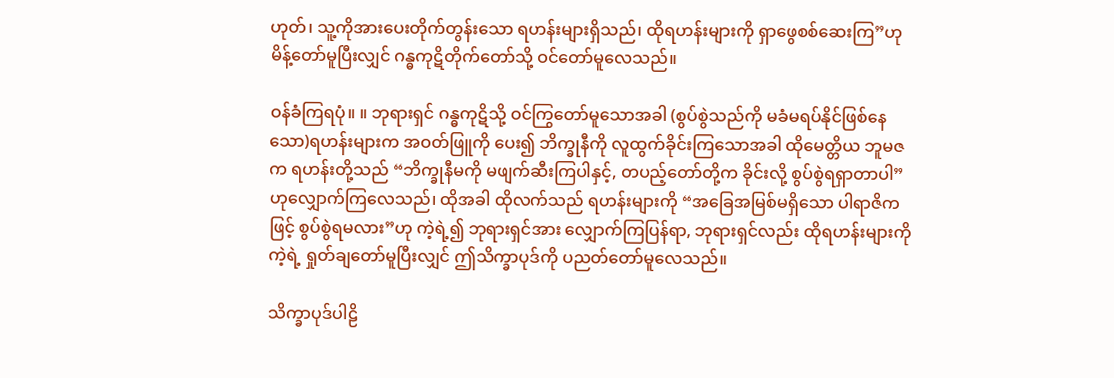ဟုတ်၊ သူ့ကိုအားပေးတိုက်တွန်းသော ရဟန်းများရှိသည်၊ ထိုရဟန်းများကို ရှာဖွေစစ်ဆေးကြ”ဟု မိန့်တော်မူပြီးလျှင် ဂန္ဓကုဋိတိုက်တော်သို့ ဝင်တော်မူလေသည်။

ဝန်ခံကြရပုံ။ ။ ဘုရားရှင် ဂန္ဓကုဋိသို့ ဝင်ကြွတော်မူသောအခါ (စွပ်စွဲသည်ကို မခံမရပ်နိုင်ဖြစ်နေသော)ရဟန်းများက အဝတ်ဖြူကို ပေး၍ ဘိက္ခုနီကို လူထွက်ခိုင်းကြသောအခါ ထိုမေတ္တိယ ဘူမဇက ရဟန်းတို့သည် “ဘိက္ခုနီမကို မဖျက်ဆီးကြပါနှင့်, တပည့်တော်တို့က ခိုင်းလို့ စွပ်စွဲရရှာတာပါ”ဟုလျှောက်ကြလေသည်၊ ထိုအခါ ထိုလက်သည် ရဟန်းများကို “အခြေအမြစ်မရှိသော ပါရာဇိကဖြင့် စွပ်စွဲရမလား”ဟု ကဲ့ရဲ့၍ ဘုရားရှင်အား လျှောက်ကြပြန်ရာ, ဘုရားရှင်လည်း ထိုရဟန်းများကို ကဲ့ရဲ့ ရှုတ်ချတော်မူပြီးလျှင် ဤသိက္ခာပုဒ်ကို ပညတ်တော်မူလေသည်။

သိက္ခာပုဒ်ပါဠိ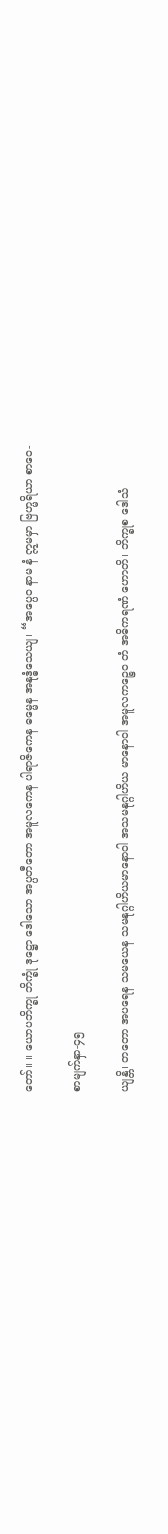တော်။ ။ ယောပဘိက္ခု ဘိက္ခုံ ဒုဋ္ဌော ဒေါသော အပ္ပတီတော အမူလကေန ပါရာဇိကေန ဓမ္မေန အနုဒ္ဓံသေယျ၊ “အပ္ပေဝ နာမ နံ ဣမမှာ ဗြဟ္မရိယာ စာဝေ-

စာမျက်နှာ-၄၅

ယျန္တိ၊ တတော အပရေန သမယေန သမနုဂ္ဂါဟိယမာနောဝါ အသမနုဂ္ဂါဟိယ မာနောဝါ အမူလကဉ္စေဝ တံ အဓိကရဏံ ဟောတိ၊ ဘိက္ခုစ ဒေါသံ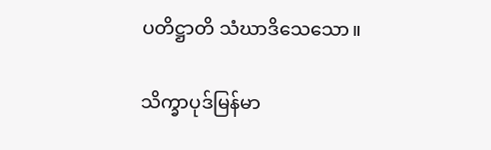ပတိဋ္ဌာတိ သံဃာဒိသေသော။

သိက္ခာပုဒ်မြန်မာ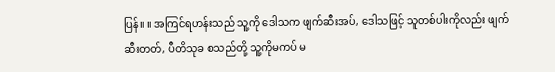ပြန်။ ။ အကြင်ရဟန်းသည် သူ့ကို ဒေါသက ဖျက်ဆီးအပ်, ဒေါသဖြင့် သူတစ်ပါးကိုလည်း ဖျက်ဆီးတတ်, ပီတိသုခ စသည်တို့ သူ့ကိုမကပ် မ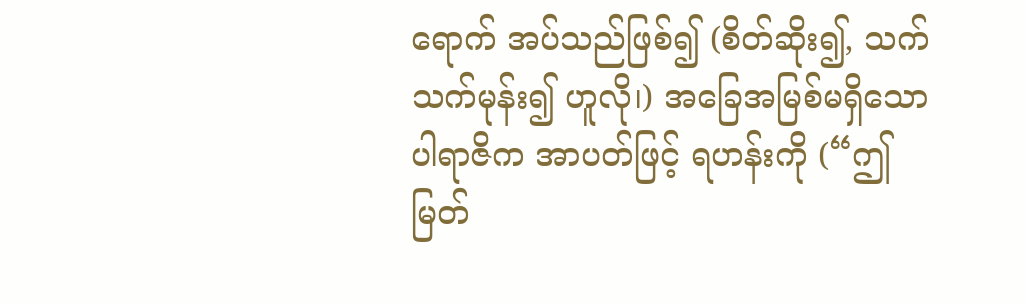ရောက် အပ်သည်ဖြစ်၍ (စိတ်ဆိုး၍, သက်သက်မုန်း၍ ဟူလို၊) အခြေအမြစ်မရှိသော ပါရာဇိက အာပတ်ဖြင့် ရဟန်းကို (“ဤမြတ်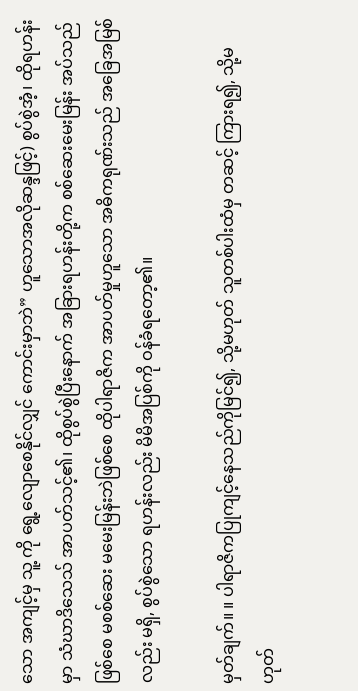သော အကျင့်မှ သူ့ ကို ရွေ့လျောစေနိုင်လျှင် ကောင်းမှာဘဲ” ဟူသောအလိုဆန္ဒဖြင့်) စွပ်စွဲအံ့၊ ထိုရဟန်းမှာ သံဃာဒိသေသ် အာပတ်သင့်၏၊ ထိုစွပ်စွဲပြီးနောက် အခြားရဟန်းတို့က စစ်ဆေးမေးမြန်း အပ်သည်ဖြစ်စေ မစစ်ဆေး မမေးမြန်းဘဲဖြစ်စေ ထိုပါရာဇိက အာပတ်မှုဟူသော အဓိကရုဏ်းသည် အခြေအမြစ်လည်း မရှိ, စွပ်စွဲသော ရဟန်းလည်း မိမိအပြစ်ကို ဝန်ခံရတော့၏။

မှတ်ချက်။ ။ ပါရာဇိကပြုကျင့်နေသည်ကိုမြင်၍, သို့မဟုတ် သူတစ်ပါးထံမှ တဆင့် ကြားရ၍, သို့မဟုတ်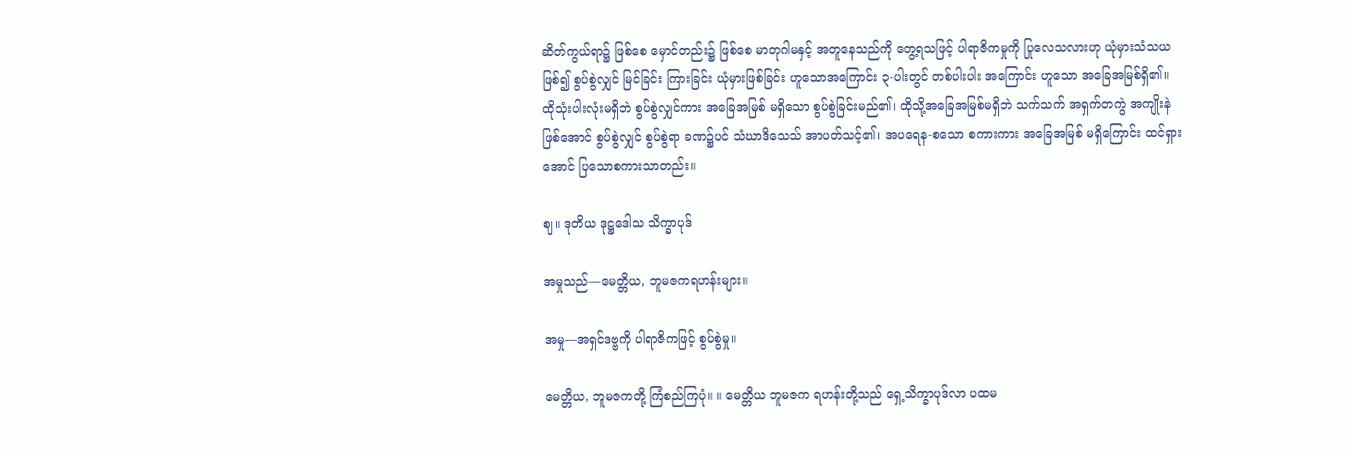ဆိတ်ကွယ်ရာ၌ ဖြစ်စေ မှောင်တည်း၌ ဖြစ်စေ မာတုဂါမနှင့် အတူနေသည်ကို တွေ့ရသဖြင့် ပါရာဇိကမှုကို ပြုလေသလားဟု ယုံမှားသံသယဖြစ်၍ စွပ်စွဲလျှင် မြင်ခြင်း ကြားခြင်း ယုံမှားဖြစ်ခြင်း ဟူသောအကြောင်း ၃-ပါးတွင် တစ်ပါးပါး အကြောင်း ဟူသော အခြေအမြစ်ရှိ၏။ ထိုသုံးပါးလုံးမရှိဘဲ စွပ်စွဲလျှင်ကား အခြေအမြစ် မရှိသော စွပ်စွဲခြင်းမည်၏၊ ထိုသို့အခြေအမြစ်မရှိဘဲ သက်သက် အရှက်တကွဲ အကျိုးနဲ ဖြစ်အောင် စွပ်စွဲလျှင် စွပ်စွဲရာ ခဏ၌ပင် သံဃာဒိသေသ် အာပတ်သင့်၏၊ အပရေန-စသော စကားကား အခြေအမြစ် မရှိကြောင်း ထင်ရှားအောင် ပြသောစကားသာတည်း။

ဈ။ ဒုတိယ ဒုဋ္ဌဒေါသ သိက္ခာပုဒ်

အမှုသည်—မေတ္တိယ, ဘူမဇကရဟန်းများ။

အမှု—အရှင်ဒဗ္ဗကို ပါရာဇိကဖြင့် စွပ်စွဲမှု။

မေတ္တိယ, ဘူမဇကတို့ ကြံစည်ကြပုံ။ ။ မေတ္တိယ ဘူမဇက ရဟန်းတို့သည် ရှေ့သိက္ခာပုဒ်လာ ပထမ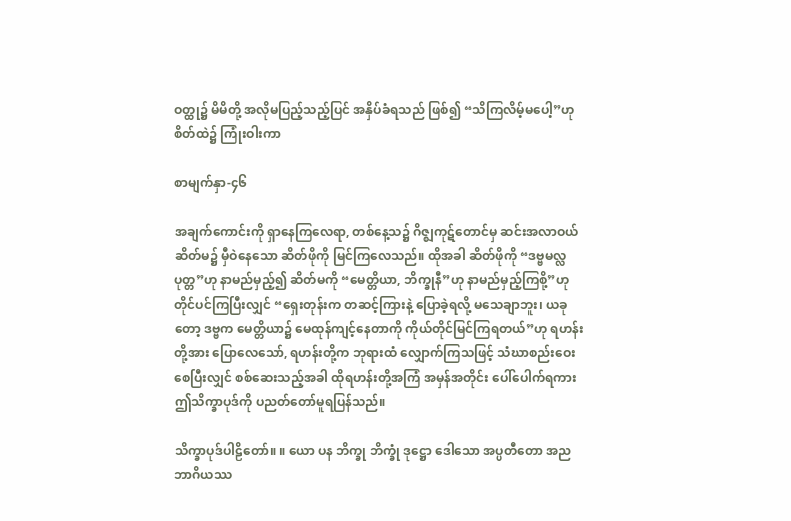ဝတ္ထု၌ မိမိတို့ အလိုမပြည့်သည့်ပြင် အနှိပ်ခံရသည် ဖြစ်၍ “သိကြလိမ့်မပေါ့”ဟု စိတ်ထဲ၌ ကြုံးဝါးကာ

စာမျက်နှာ-၄၆

အချက်ကောင်းကို ရှာနေကြလေရာ, တစ်နေ့သ၌ ဂိဇ္ဈကုဋ်တောင်မှ ဆင်းအလာဝယ် ဆိတ်မ၌ မှီဝဲနေသော ဆိတ်ဖိုကို မြင်ကြလေသည်။ ထိုအခါ ဆိတ်ဖိုကို “ဒဗ္ဗမလ္လပုတ္တ”ဟု နာမည်မှည့်၍ ဆိတ်မကို “မေတ္တိယာ, ဘိက္ခုနီ”ဟု နာမည်မှည့်ကြစို့”ဟု တိုင်ပင်ကြပြီးလျှင် “ရှေးတုန်းက တဆင့်ကြားနဲ့ ပြောခဲ့ရလို့ မသေချာဘူး၊ ယခုတော့ ဒဗ္ဗက မေတ္တိယာ၌ မေထုန်ကျင့်နေတာကို ကိုယ်တိုင်မြင်ကြရတယ်”ဟု ရဟန်းတို့အား ပြောလေသော်, ရဟန်းတို့က ဘုရားထံ လျှောက်ကြသဖြင့် သံဃာစည်းဝေးစေပြီးလျှင် စစ်ဆေးသည့်အခါ ထိုရဟန်းတို့အကြံ အမှန်အတိုင်း ပေါ်ပေါက်ရကား ဤသိက္ခာပုဒ်ကို ပညတ်တော်မူရပြန်သည်။

သိက္ခာပုဒ်ပါဠိတော်။ ။ ယော ပန ဘိက္ခု ဘိက္ခုံ ဒုဋ္ဌော ဒေါသော အပ္ပတီတော အညဘာဂိယဿ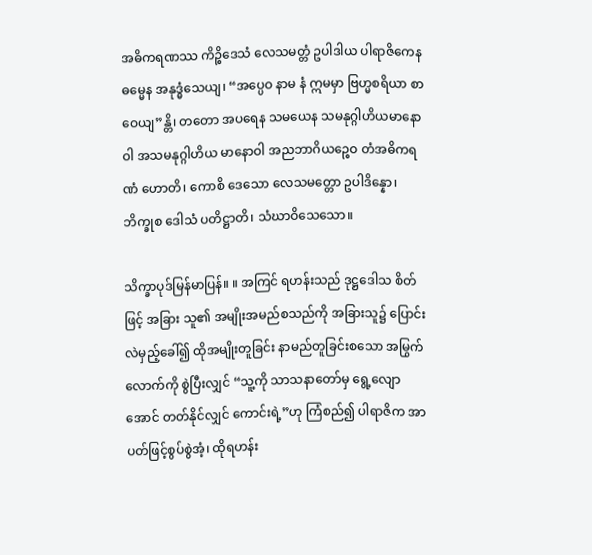အဓိကရဏဿ ကိဉ္စိဒေသံ လေသမတ္တံ ဥပါဒါယ ပါရာဇိကေန ဓမ္မေန အနုဒ္ဓံသေယျ၊ “အ‌ပ္ပေဝ နာမ နံ ဣမမှာ ဗြဟ္မစရိယာ စာဝေယျ”န္တိ၊ တတော အပရေန သမယေန သမ‌နုဂ္ဂါဟိယမာနောဝါ အသမနုဂ္ဂါဟိယ မာနောဝါ အညဘာဂိယ‌‌ဉ္စေဝ တံအဓိ‌ကရဏံ ဟောတိ၊ ကောစိ ဒေသော လေသမတ္တော ဥပါဒိန္နော၊ ဘိက္ခုစ ဒေါသံ ပတိဋ္ဌာတိ၊ သံဃာဝိသေသော။

သိက္ခာပုဒ်မြန်မာပြန်။ ။ အကြင် ရဟန်းသည် ဒုဋ္ဌဒေါသ စိတ်ဖြင့် အခြား သူ၏ အမျိုးအမည်စသည်ကို အခြားသူ၌ ပြောင်းလဲမှည့်ခေါ်၍ ထိုအမျိုးတူခြင်း နာမည်တူခြင်းစသော အမြွက်လောက်ကို စွဲပြီးလျှင် “သူ့ကို သာသနာတော်မှ ရွေ့လျောအောင် တတ်နိုင်လျှင် ကောင်းရဲ့”ဟု ကြံစည်၍ ပါရာဇိက အာပတ်ဖြင့်စွပ်စွဲအံ့၊ ထိုရဟန်း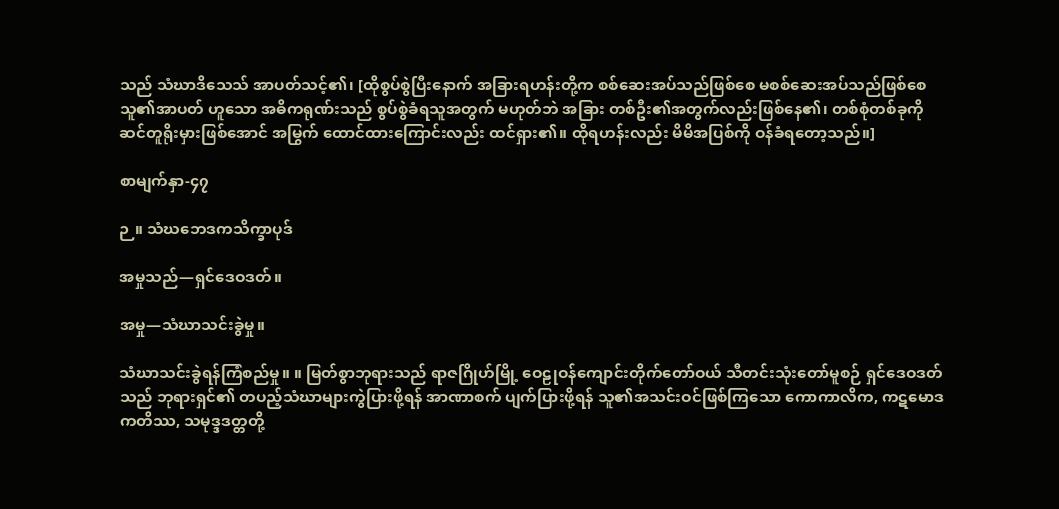သည် သံဃာဒိသေသ် အာပတ်သင့်၏၊ [ထိုစွပ်စွဲပြီးနောက် အခြားရဟန်းတို့က စစ်ဆေးအပ်သည်ဖြစ်စေ မစစ်ဆေးအပ်သည်ဖြစ်စေ သူ၏အာပတ် ဟူသော အဓိကရုဏ်းသည် စွပ်စွဲခံရသူအတွက် မဟုတ်ဘဲ အခြား တစ်ဦး၏အတွက်လည်းဖြစ်နေ၏၊ တစ်စုံတစ်ခုကို ဆင်တူရိုးမှားဖြစ်အောင် အမြွက် ထောင်ထားကြောင်းလည်း ထင်ရှား၏။ ထိုရဟန်းလည်း မိမိအပြစ်ကို ဝန်ခံရတော့သည်။]

စာမျက်နှာ-၄၇

ဉ။ သံဃဘေဒကသိက္ခာပုဒ်

အမှုသည်—ရှင်ဒေဝဒတ်။

အမှု—သံဃာသင်းခွဲမှု။

သံဃာသင်းခွဲရန်ကြံစည်မှု။ ။ မြတ်စွာဘုရားသည် ရာဇဂြိုဟ်မြို့ ဝေဠုဝန်ကျောင်းတိုက်တော်ဝယ် သီတင်းသုံးတော်မူစဉ် ရှင်ဒေဝဒတ်သည် ဘုရားရှင်၏ တပည့်သံဃာများကွဲပြားဖို့ရန် အာဏာစက် ပျက်ပြားဖို့ရန် သူ၏အသင်းဝင်ဖြစ်ကြသော ကောကာလိက, ကဋမောဒကတိဿ, သမုဒ္ဒဒတ္တတို့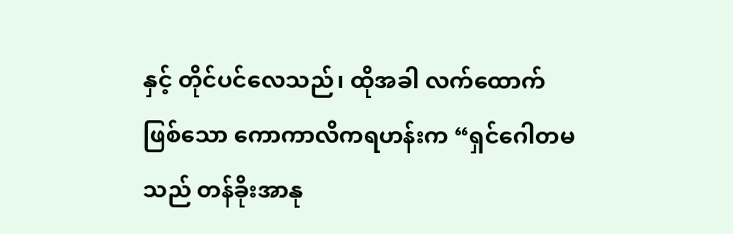နှင့် တိုင်ပင်လေသည်၊ ထိုအခါ လက်ထောက် ဖြစ်သော ကောကာလိကရဟန်းက “ရှင်ဂေါတမသည် တန်ခိုးအာနု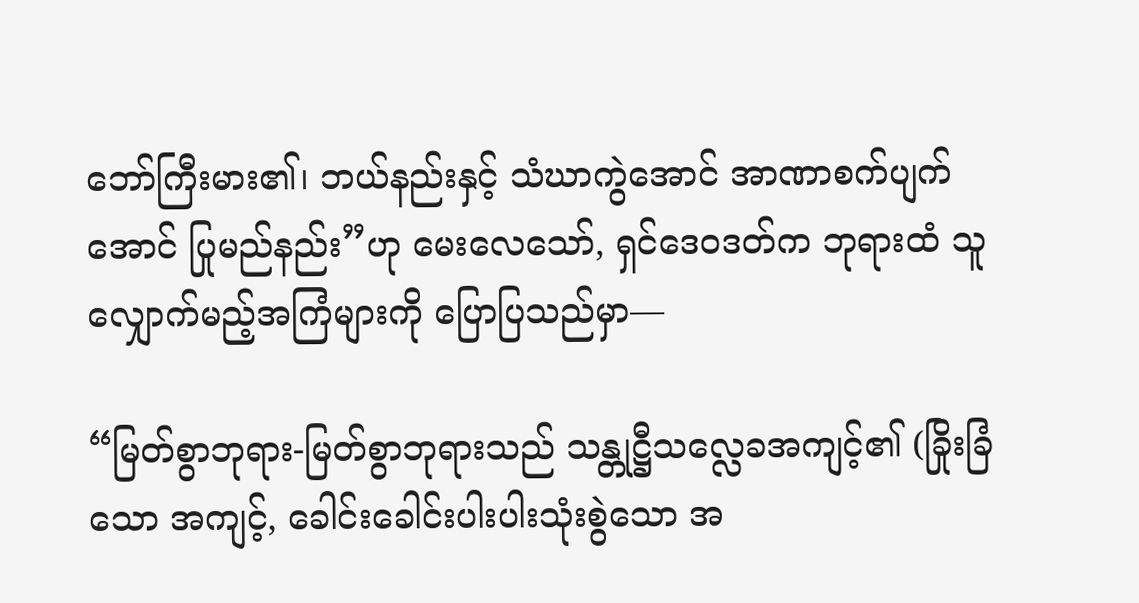ဘော်ကြီးမား၏၊ ဘယ်နည်းနှင့် သံဃာကွဲအောင် အာဏာစက်ပျက်အောင် ပြုမည်နည်း”ဟု မေးလေသော်, ရှင်ဒေဝဒတ်က ဘုရားထံ သူလျှောက်မည့်အကြံများကို ပြောပြသည်မှာ—

“မြတ်စွာဘုရား-မြတ်စွာဘုရားသည် သန္တုဋ္ဌီသလ္လေခအကျင့်၏ (ခြိုးခြံသော အကျင့်, ခေါင်းခေါင်းပါးပါးသုံးစွဲသော အ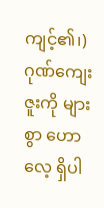ကျင့်၏၊) ဂုဏ်ကျေးဇူးကို များစွာ ဟောလေ့ ရှိပါ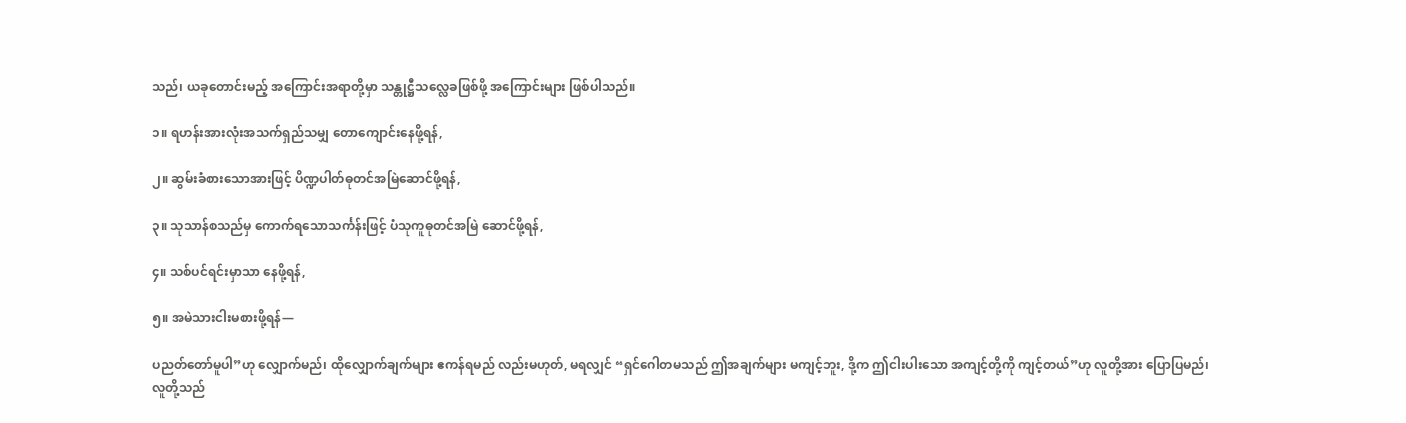သည်၊ ယခုတောင်းမည့် အကြောင်းအရာတို့မှာ သန္တုဋ္ဌီသလ္လေခဖြစ်ဖို့ အကြောင်းများ ဖြစ်ပါသည်။

၁။ ရဟန်းအားလုံးအသက်ရှည်သမျှ တောကျောင်းနေဖို့ရန်,

၂။ ဆွမ်းခံစားသောအားဖြင့် ပိဏ္ဍပါတ်ဓုတင်အမြဲဆောင်ဖို့ရန်,

၃။ သုသာန်စသည်မှ ကောက်ရသောသင်္ကန်းဖြင့် ပံသုကူဓုတင်အမြဲ ဆောင်ဖို့ရန်,

၄။ သစ်ပင်ရင်းမှာသာ နေဖို့ရန်,

၅။ အမဲသားငါးမစားဖို့ရန်—

ပညတ်တော်မူပါ”ဟု လျှောက်မည်၊ ထိုလျှောက်ချက်များ ဧကန်ရမည် လည်းမဟုတ်, မရလျှင် “ရှင်ဂေါတမသည် ဤအချက်များ မကျင့်ဘူး, ဒို့က ဤငါးပါးသော အကျင့်တို့ကို ကျင့်တယ်”ဟု လူတို့အား ပြောပြမည်၊ လူတို့သည်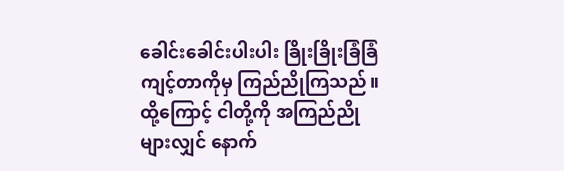ခေါင်းခေါင်းပါးပါး ခြိုးခြိုးခြံခြံ ကျင့်တာကိုမှ ကြည်ညိုကြသည်။ ထို့ကြောင့် ငါတို့ကို အကြည်ညိုများလျှင် နောက်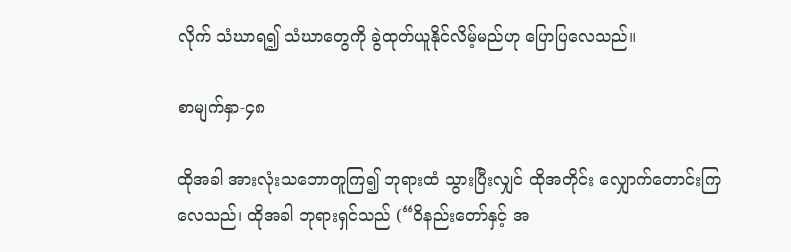လိုက် သံဃာရ၍ သံဃာတွေကို ခွဲထုတ်ယူနိုင်လိမ့်မည်ဟု ပြောပြလေသည်။

စာမျက်နှာ-၄၈

ထိုအခါ အားလုံးသဘောတူကြ၍ ဘုရားထံ သွားပြီးလျှင် ထိုအတိုင်း လျှောက်တောင်းကြလေသည်၊ ထိုအခါ ဘုရားရှင်သည် (“ဝိနည်းတော်နှင့် အ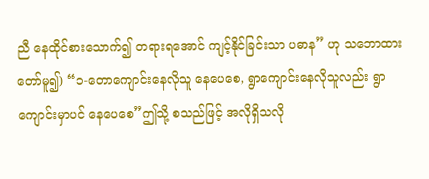ညီ နေထိုင်စားသောက်၍ တရားရအောင် ကျင့်နိုင်ခြင်းသာ ပဓာန” ဟု သဘောထားတော်မူ၍) “၁-တောကျောင်းနေလိုသူ နေပေစေ, ရွာကျောင်းနေလိုသူလည်း ရွာကျောင်းမှာပင် နေပေစေ”ဤသို့ စသည်ဖြင့် အလိုရှိသလို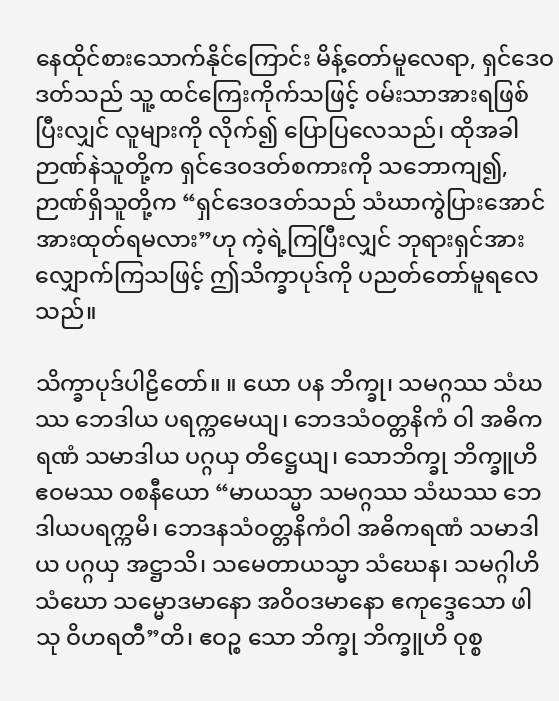နေထိုင်စားသောက်နိုင်ကြောင်း မိန့်တော်မူလေရာ, ရှင်ဒေဝဒတ်သည် သူ့ ထင်ကြေးကိုက်သဖြင့် ဝမ်းသာအားရဖြစ်ပြီးလျှင် လူများကို လိုက်၍ ပြောပြလေသည်၊ ထိုအခါ ဉာဏ်နဲသူတို့က ရှင်ဒေဝဒတ်စကားကို သဘောကျ၍, ဉာဏ်ရှိသူတို့က “ရှင်ဒေဝဒတ်သည် သံဃာကွဲပြားအောင် အားထုတ်ရမလား”ဟု ကဲ့ရဲ့ကြပြီးလျှင် ဘုရားရှင်အား လျှောက်ကြသဖြင့် ဤသိက္ခာပုဒ်ကို ပညတ်တော်မူရလေသည်။

သိက္ခာပုဒ်ပါဠိတော်။ ။ ယော ပန ဘိက္ခု၊ သမဂ္ဂဿ သံဃဿ ဘေဒါယ ပရက္ကမေယျ၊ ဘေဒသံဝတ္တနိကံ ဝါ အဓိကရဏံ သမာဒါယ ပဂ္ဂယှ တိဋ္ဌေယျ၊ သောဘိက္ခု ဘိက္ခူဟိ ဧဝမဿ ဝစနီယော “မာယသ္မာ သမဂ္ဂဿ သံဃဿ ဘေဒါယပရက္ကမိ၊ ဘေဒနသံဝတ္တနိကံဝါ အဓိကရဏံ သမာဒါယ ပဂ္ဂယှ အဋ္ဌာသိ၊ သမေတာယသ္မာ သံဃေန၊ သမဂ္ဂါဟိ သံဃော သမ္မောဒမာနော အဝိဝဒမာနော ဧကုဒ္ဒေသော ဖါသု ဝိဟရတီ”တိ၊ ဧဝဉ္စ သော ဘိက္ခု ဘိက္ခူဟိ ဝုစ္စ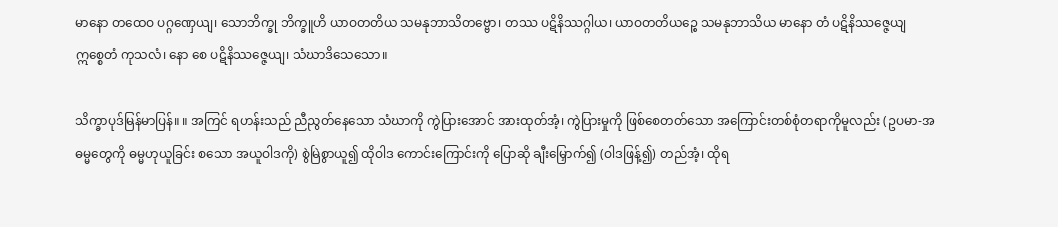မာနော တထေဝ ပဂ္ဂဏှေယျ၊ သောဘိက္ခု ဘိက္ခူဟိ ယာဝတတိယ‌ သမနုဘာသိတဗ္ဗော၊ တဿ ပဋိနိဿဂ္ဂါယ၊ ယာဝတတိယ‌ဉ္စေ သမနုဘာသိယ မာနော တံ ပဋိနိဿဇ္ဇေယျ ဣစ္စေတံ ကုသလံ၊ နော စေ ပဋိနိဿဇ္ဇေယျ၊ သံဃာဒိသေသော။

သိက္ခာပုဒ်မြန်မာပြန်။ ။ အကြင် ရဟန်းသည် ညီညွတ်နေသော သံဃာကို ကွဲပြားအောင် အားထုတ်အံ့၊ ကွဲပြားမှုကို ဖြစ်စေတတ်သော အကြောင်းတစ်စုံတရာကိုမူလည်း (ဥပမာ-အဓမ္မတွေကို ဓမ္မဟုယူခြင်း စသော အယူဝါဒကို) စွဲမြဲစွာယူ၍ ထိုဝါဒ ကောင်းကြောင်းကို ပြောဆို ချီးမြှောက်၍ (ဝါဒဖြန့်၍) တည်အံ့၊ ထိုရ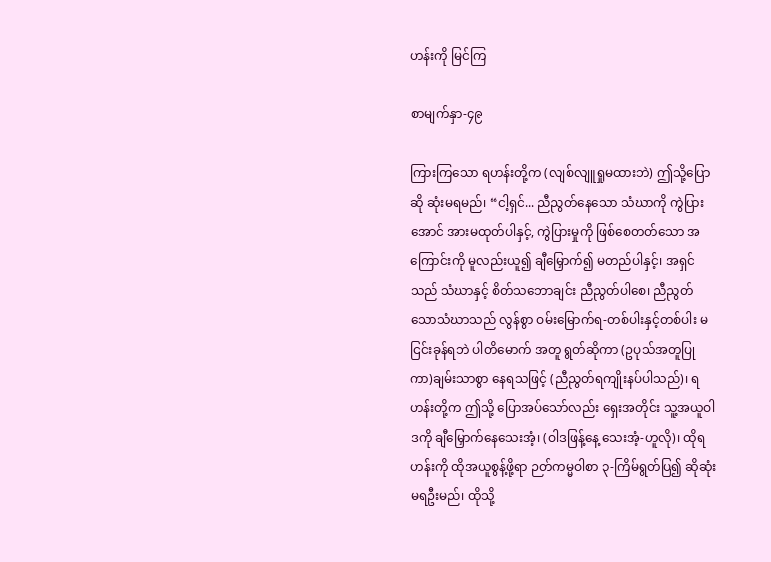ဟန်းကို မြင်ကြ

စာမျက်နှာ-၄၉

ကြားကြသော ရဟန်းတို့က (လျစ်လျူရှုမထားဘဲ) ဤသို့ပြောဆို ဆုံးမရမည်၊ “ငါ့ရှင်... ညီညွတ်နေသော သံဃာကို ကွဲပြားအောင် အားမထုတ်ပါနှင့်, ကွဲပြားမှုကို ဖြစ်စေတတ်သော အကြောင်းကို မူလည်းယူ၍ ချီမြှောက်၍ မတည်ပါနှင့်၊ အရှင်သည် သံဃာနှင့် စိတ်သဘောချင်း ညီညွတ်ပါစေ၊ ညီညွတ်သောသံဃာသည် လွန်စွာ ဝမ်းမြောက်ရ-တစ်ပါးနှင့်တစ်ပါး မငြင်းခုန်ရဘဲ ပါတိမောက် အတူ ရွတ်ဆိုကာ (ဥပုသ်အတူပြုကာ)ချမ်းသာစွာ နေရသဖြင့် (ညီညွတ်ရကျိုးနပ်ပါသည်)၊ ရဟန်းတို့က ဤသို့ ပြောအပ်သော်လည်း ရှေးအတိုင်း သူ့အယူဝါဒကို ချီမြှောက်နေသေးအံ့၊ (ဝါဒဖြန့်နေ့ သေးအံ့-ဟူလို)၊ ထိုရဟန်းကို ထိုအယူစွန့်ဖို့ရာ ဉတ်ကမ္မဝါစာ ၃-ကြိမ်ရွတ်ပြ၍ ဆိုဆုံးမရဦးမည်၊ ထိုသို့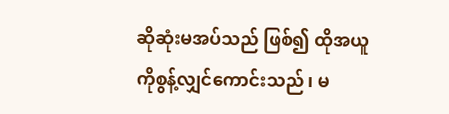ဆိုဆုံးမအပ်သည် ဖြစ်၍ ထိုအယူကိုစွန့်လျှင်ကောင်းသည်၊ မ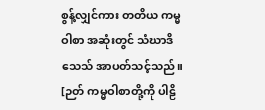စွန့်လျှင်ကား တတိယ ကမ္မဝါစာ အဆုံးတွင် သံဃာဒိသေသ် အာပတ်သင့်သည်။ [ဉတ် ကမ္မဝါစာတို့ကို ပါဠိ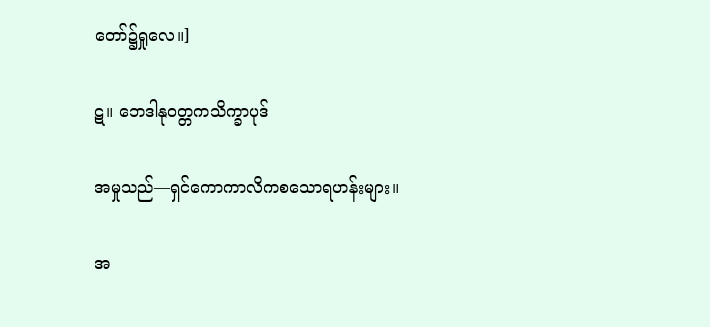တော်၌ရှုလေ။]

ဋ။ ဘေဒါနုဝတ္တကသိက္ခာပုဒ်

အမှုသည်—ရှင်ကောကာလိကစသောရဟန်းများ။

အ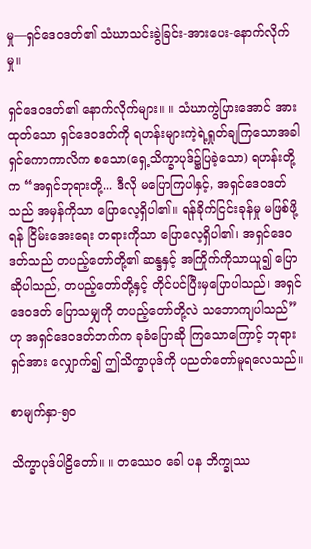မှု—ရှင်ဒေဝဒတ်၏ သံဃာသင်းခွဲခြင်း-အားပေး-နောက်လိုက်မှု။

ရှင်‌ဒေဝဒတ်၏ နောက်လိုက်များ။ ။ သံဃာကွဲပြားအောင် အားထုတ်သော ရှင်ဒေဝဒတ်ကို ရဟန်းများကဲ့ရဲ့ရှုတ်ချကြသောအခါ ရှင်ကောကာလိက စသော(ရှေ့သိက္ခာပုဒ်၌ပြခဲ့သော) ရဟန်းတို့က “အရှင်ဘုရားတို့... ဒီလို မပြောကြပါနှင့်, အရှင်ဒေဝဒတ်သည် အမှန်ကိုသာ ပြောလေ့ရှိပါ၏။ ရန်ခိုက်ငြင်းခုန်မှု မဖြစ်ဖို့ရန် ငြိမ်းအေးရေး တရားကိုသာ ပြောလေ့ရှိပါ၏၊ အရှင်ဒေဝဒတ်သည် တပည့်တော်တို့၏ ဆန္ဒနှင့် အကြိုက်ကိုသာယူ၍ ပြောဆိုပါသည်, တပည့်တော်တို့နှင့် တိုင်ပင်ပြီးမှပြောပါသည်၊ အရှင်ဒေဝဒတ် ပြောသမျှကို တပည့်တော်တို့လဲ သဘောကျပါသည်” ဟု အရှင်ဒေဝဒတ်ဘက်က ခုခံပြောဆို ကြသောကြောင့် ဘုရားရှင်အား လျှောက်၍ ဤသိက္ခာပုဒ်ကို ပညတ်တော်မူရလေသည်။

စာမျက်နှာ-၅၀

သိက္ခာပုဒ်ပါဠိတော်။ ။ တဿေဝ ခေါ ပန ဘိက္ခုဿ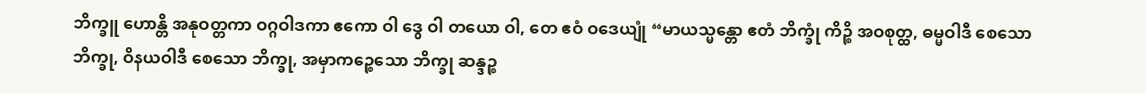ဘိက္ခူ ဟောန္တိ အနုဝတ္တကာ ဝဂ္ဂဝါဒကာ ဧကော ဝါ ဒွေ ဝါ တယော ဝါ, တေ ဧဝံ ဝဒေယျုံ “မာယသ္မန္တော ဧတံ ဘိက္ခုံ ကိဉ္စိ အဝစုတ္ထ, ဓမ္မဝါဒီ စေသော ဘိက္ခု, ဝိနယဝါဒီ စေသော ဘိက္ခု, အမှာကဉ္စေသော ဘိက္ခု ဆန္ဒဉ္စ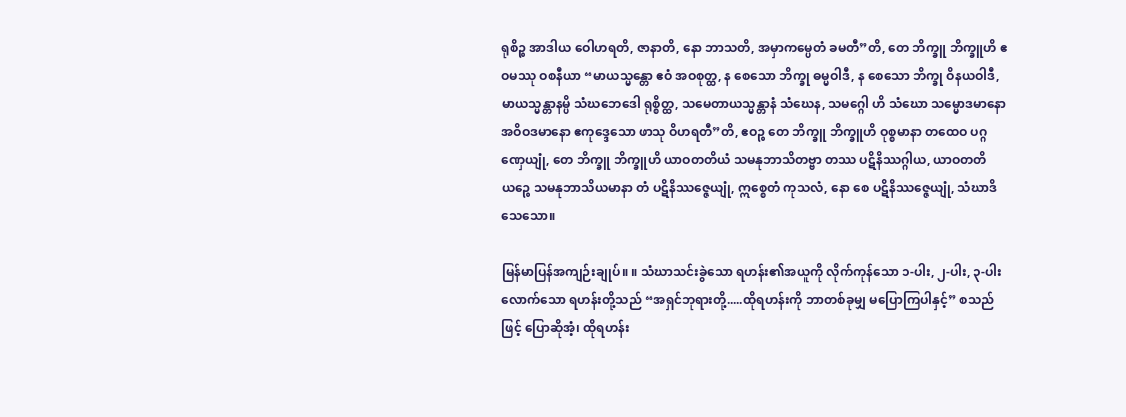ရုစိဉ္စ အာဒါယ ဝေါဟရတိ, ဇာနာတိ, နော ဘာသတိ, အမှာကမ္ပေတံ ခမတီ”တိ, တေ ဘိက္ခူ ဘိက္ခူဟိ ဧဝမဿု ဝစနီယာ “မာယသ္မန္တော ဧဝံ အဝစုတ္ထ, န စေသော ဘိက္ခု ဓမ္မဝါဒီ, န စေသော ဘိက္ခု ဝိနယဝါဒီ, မာယသ္မန္တာနမ္ပိ သံဃဘေဒေါ ရုစ္စိတ္ထ, သမေတာယသ္မန္တာနံ သံဃေန, သမဂ္ဂေါ ဟိ သံဃော သမ္မောဒမာနော အဝိဝဒမာနော ဧကုဒ္ဒေသော ဖာသု ဝိဟရတီ”တိ, ဧဝဉ္စ တေ ဘိက္ခူ ဘိက္ခူဟိ ဝုစ္စမာနာ တထေဝ ပဂ္ဂဏှေယျုံ, တေ ဘိက္ခူ ဘိက္ခူဟိ ယာဝတတိယံ သမနုဘာသိတဗ္ဗာ တဿ ပဋိနိဿဂ္ဂါယ, ယာဝတတိယဉ္စေ သမနုဘာသိယမာနာ တံ ပဋိနိဿဇ္ဇေယျုံ, ဣစ္စေတံ ကုသလံ, နော စေ ပဋိနိဿဇ္ဇေယျုံ, သံဃာဒိသေသော။

မြန်မာပြန်အကျဉ်းချုပ်။ ။ သံဃာသင်းခွဲသော ရဟန်း၏အယူကို လိုက်ကုန်သော ၁-ပါး, ၂-ပါး, ၃-ပါးလောက်သော ရဟန်းတို့သည် “အရှင်ဘုရားတို့.....ထိုရဟန်းကို ဘာတစ်ခုမျှ မပြောကြပါနှင့်” စသည်ဖြင့် ပြောဆိုအံ့၊ ထိုရဟန်း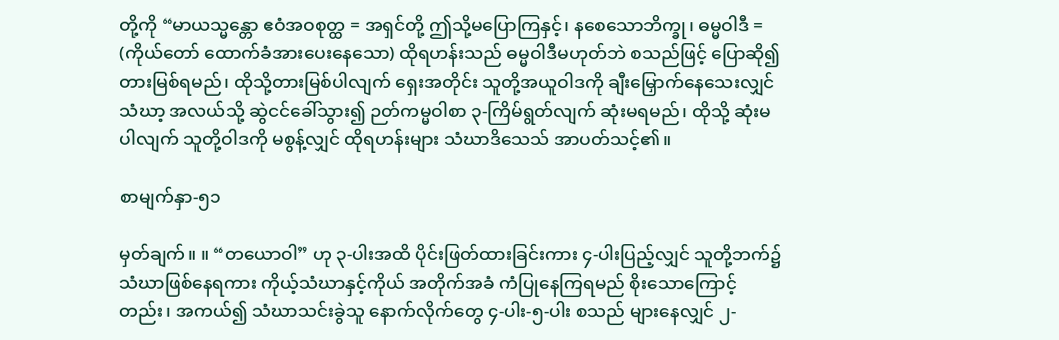တို့ကို “မာယသ္မန္တော ဧဝံအဝစုတ္ထ = အရှင်တို့ ဤသို့မပြောကြနှင့်၊ နစေသောဘိက္ခု၊ ဓမ္မဝါဒီ = (ကိုယ်တော် ထောက်ခံအားပေးနေသော) ထိုရဟန်းသည် ဓမ္မဝါဒီမဟုတ်ဘဲ စသည်ဖြင့် ပြောဆို၍ တားမြစ်ရမည်၊ ထိုသို့တားမြစ်ပါလျက် ရှေးအတိုင်း သူတို့အယူဝါဒကို ချီးမြှောက်နေသေးလျှင် သံဃာ့ အလယ်သို့ ဆွဲငင်ခေါ်သွား၍ ဉတ်ကမ္မဝါစာ ၃-ကြိမ်ရွတ်လျက် ဆုံးမရမည်၊ ထိုသို့ ဆုံးမပါလျက် သူတို့ဝါဒကို မစွန့်လျှင် ထိုရဟန်းများ သံဃာဒိသေသ် အာပတ်သင့်၏။

စာမျက်နှာ-၅၁

မှတ်ချက်။ ။ “တယောဝါ” ဟု ၃-ပါးအထိ ပိုင်းဖြတ်ထားခြင်းကား ၄-ပါးပြည့်လျှင် သူတို့ဘက်၌ သံဃာဖြစ်နေရကား ကိုယ့်သံဃာနှင့်ကိုယ် အတိုက်အခံ ကံပြုနေကြရမည် စိုးသောကြောင့်တည်း၊ အကယ်၍ သံဃာသင်းခွဲသူ နောက်လိုက်တွေ ၄-ပါး-၅-ပါး စသည် များနေလျှင် ၂-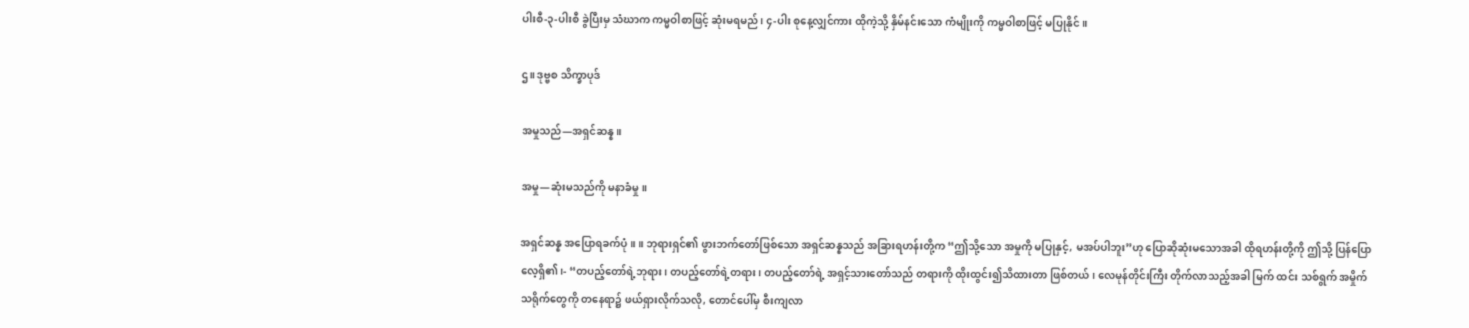ပါးစီ-၃-ပါးစီ ခွဲပြီးမှ သံဃာက ကမ္မဝါစာဖြင့် ဆုံးမရမည်၊ ၄-ပါး စုနေ့လျှင်ကား ထိုကဲ့သို့ နှိမ်နင်းသော ကံမျိုးကို ကမ္မဝါစာဖြင့် မပြုနိုင်။

ဌ။ ဒုဗ္ဗစ သိက္ခာပုဒ်

အမှုသည်—အရှင်ဆန္န။

အမှု—ဆုံးမသည်ကို မနာခံမှု။

အရှင်ဆန္န အပြောရခက်ပုံ။ ။ ဘုရားရှင်၏ ဖွားဘက်တော်ဖြစ်သော အရှင်ဆန္နသည် အခြားရဟန်းတို့က “ဤသို့သော အမှုကို မပြုနှင့်, မအပ်ပါဘူး”ဟု ပြောဆိုဆုံးမသောအခါ ထိုရဟန်းတို့ကို ဤသို့ ပြန်ပြောလေ့ရှိ၏၊- “တပည့်တော်ရဲ့ဘုရား၊ တပည့်တော်ရဲ့တရား၊ တပည့်တော်ရဲ့ အရှင့်သားတော်သည် တရားကို ထိုးထွင်း၍သိထားတာ ဖြစ်တယ်၊ လေမုန်တိုင်းကြီး တိုက်လာသည့်အခါ မြက် ထင်း သစ်ရွက် အမှိုက်သရိုက်တွေကို တနေရာ၌ ဖယ်ရှားလိုက်သလို, တောင်ပေါ်မှ စီးကျလာ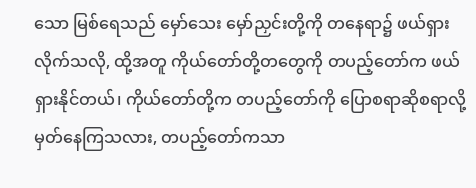သော မြစ်ရေသည် မှော်သေး မှော်ညှင်းတို့ကို တနေရာ၌ ဖယ်ရှားလိုက်သလို, ထို့အတူ ကိုယ်တော်တို့တတွေကို တပည့်တော်က ဖယ်ရှားနိုင်တယ်၊ ကိုယ်တော်တို့က တပည့်တော်ကို ပြောစရာဆိုစရာလို့ မှတ်နေကြသလား, တပည့်တော်ကသာ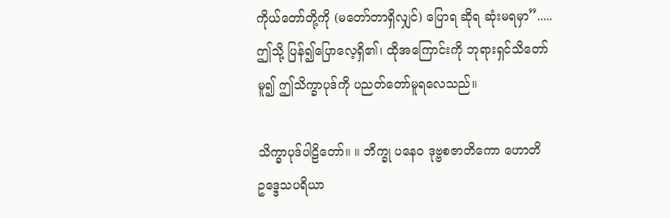ကိုယ်တော်တို့ကို (မတော်တာရှိလျှင်) ပြောရ ဆိုရ ဆုံးမရမှာ”.....ဤသို့ ပြန်၍ပြောလေ့ရှိ၏၊ ထိုအကြောင်းကို ဘုရားရှင်သိတော်မူ၍ ဤသိက္ခာပုဒ်ကို ပညတ်တော်မူရလေသည်။

သိက္ခာပုဒ်ပါဠိတော်။ ။ ဘိက္ခု ပနေဝ ဒုဗ္ဗစဇာတိကော ဟောတိ ဥဒ္ဒေသပရိယာ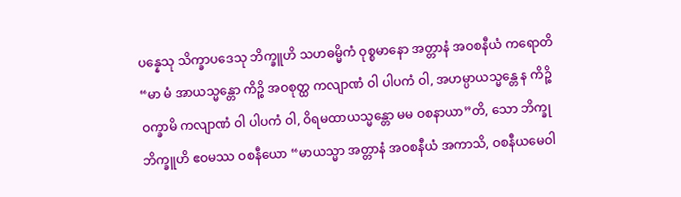ပန္နေသု သိက္ခာပဒေသု ဘိက္ခူဟိ သဟဓမ္မိကံ ဝုစ္စမာနော အတ္တာနံ အဝစနီယံ ကရောတိ “မာ မံ အာယသ္မန္တော ကိဉ္စိ အဝစုတ္ထ ကလျာဏံ ဝါ ပါပကံ ဝါ, အဟမ္ပာယသ္မန္တေ န ကိဉ္စိ ဝက္ခာမိ ကလျာဏံ ဝါ ပါပကံ ဝါ, ဝိရမထာယသ္မန္တော မမ ဝစနာယာ”တိ, သော ဘိက္ခု ဘိက္ခူဟိ ဧဝမဿ ဝစနီယော “မာယသ္မာ အတ္တာနံ အဝစနီယံ အကာသိ, ဝစနီယမေဝါ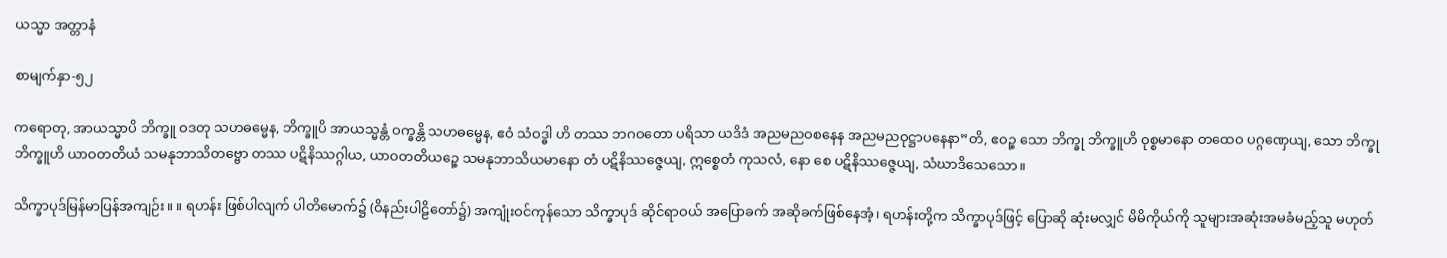ယသ္မာ အတ္တာနံ

စာမျက်နှာ-၅၂

ကရောတု, အာယသ္မာပိ ဘိက္ခူ ဝဒတု သဟဓမ္မေန, ဘိက္ခူပိ အာယသ္မန္တံ ဝက္ခန္တိ သဟဓမ္မေန, ဧဝံ သံဝဒ္ဓါ ဟိ တဿ ဘဂဝတော ပရိသာ ယဒိဒံ အညမညဝစနေန အညမညဝုဋ္ဌာပနေနာ”တိ, ဧဝဉ္စ သော ဘိက္ခု ဘိက္ခူဟိ ဝုစ္စမာနော တထေဝ ပဂ္ဂဏှေယျ, သော ဘိက္ခု ဘိက္ခူဟိ ယာဝတတိယံ သမနုဘာသိတဗ္ဗော တဿ ပဋိနိဿဂ္ဂါယ, ယာဝတတိယဉ္စေ သမနုဘာသိယမာနော တံ ပဋိနိဿဇ္ဇေယျ, ဣစ္စေတံ ကုသလံ, နော စေ ပဋိနိဿဇ္ဇေယျ, သံဃာဒိသေသော။

သိက္ခာပုဒ်မြန်မာပြန်အကျဉ်း။ ။ ရဟန်း ဖြစ်ပါလျက် ပါတိမောက်၌ (ဝိနည်းပါဠိတော်၌) အကျုံးဝင်ကုန်သော သိက္ခာပုဒ် ဆိုင်ရာဝယ် အပြောခက် အဆိုခက်ဖြစ်နေအံ့၊ ရဟန်းတို့က သိက္ခာပုဒ်ဖြင့် ပြောဆို ဆုံးမလျှင် မိမိကိုယ်ကို သူများအဆုံးအမခံမည့်သူ မဟုတ်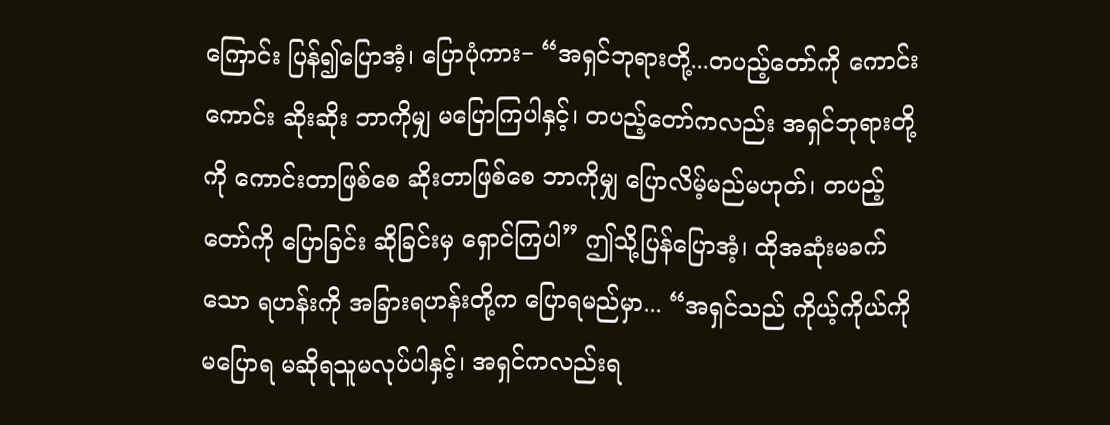ကြောင်း ပြန်၍ပြောအံ့၊ ပြောပုံကား− “အရှင်ဘုရားတို့...တပည့်တော်ကို ကောင်းကောင်း ဆိုးဆိုး ဘာကိုမျှ မပြောကြပါနှင့်၊ တပည့်တော်ကလည်း အရှင်ဘုရားတို့ကို ကောင်းတာဖြစ်စေ ဆိုးတာဖြစ်စေ ဘာကိုမျှ ပြောလိမ့်မည်မဟုတ်၊ တပည့်တော်ကို ပြောခြင်း ဆိုခြင်းမှ ရှောင်ကြပါ” ဤသို့ပြန်ပြောအံ့၊ ထိုအဆုံးမခက်သော ရဟန်းကို အခြားရဟန်းတို့က ပြောရမည်မှာ... “အရှင်သည် ကိုယ့်ကိုယ်ကို မပြောရ မဆိုရသူမလုပ်ပါနှင့်၊ အရှင်ကလည်းရ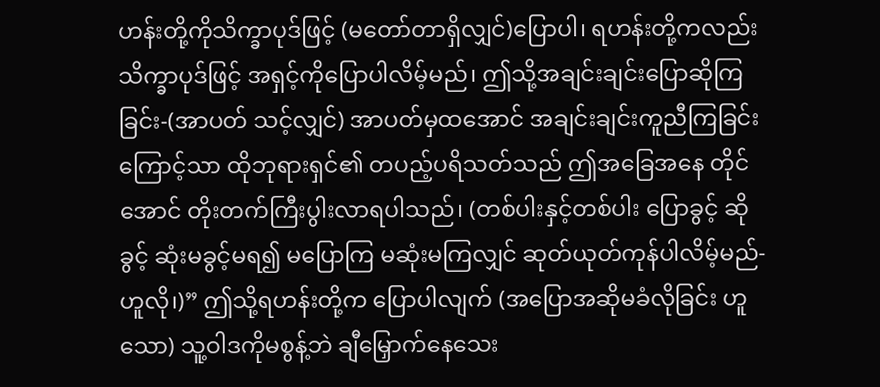ဟန်းတို့ကိုသိက္ခာပုဒ်ဖြင့် (မတော်တာရှိလျှင်)ပြောပါ၊ ရဟန်းတို့ကလည်းသိက္ခာပုဒ်ဖြင့် အရှင့်ကိုပြောပါလိမ့်မည်၊ ဤသို့အချင်းချင်းပြောဆိုကြခြင်း-(အာပတ် သင့်လျှင်) အာပတ်မှထအောင် အချင်းချင်းကူညီကြခြင်းကြောင့်သာ ထိုဘုရားရှင်၏ တပည့်ပရိသတ်သည် ဤအခြေအနေ တိုင်အောင် တိုးတက်ကြီးပွါးလာရပါသည်၊ (တစ်ပါးနှင့်တစ်ပါး ပြောခွင့် ဆိုခွင့် ဆုံးမခွင့်မရ၍ မပြောကြ မဆုံးမကြလျှင် ဆုတ်ယုတ်ကုန်ပါလိမ့်မည်-ဟူလို၊)” ဤသို့ရဟန်းတို့က ပြောပါလျက် (အပြောအဆိုမခံလိုခြင်း ဟူသော) သူ့ဝါဒကိုမစွန့်ဘဲ ချီမြှောက်နေသေး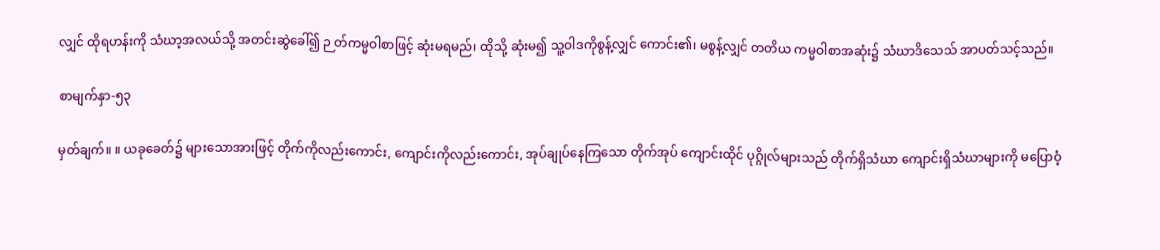လျှင် ထိုရဟန်းကို သံဃာ့အလယ်သို့ အတင်းဆွဲခေါ်၍ ဉ တ်ကမ္မဝါစာဖြင့် ဆုံးမရမည်၊ ထိုသို့ ဆုံးမ၍ သူ့ဝါဒကိုစွန့်လျှင် ကောင်း၏၊ မစွန့်လျှင် တတိယ ကမ္မဝါစာအဆုံး၌ သံဃာဒိသေသ် အာပတ်သင့်သည်။

စာမျက်နှာ-၅၃

မှတ်ချက်။ ။ ယခုခေတ်၌ များသောအားဖြင့် တိုက်ကိုလည်းကောင်း, ကျောင်းကိုလည်းကောင်း, အုပ်ချုပ်နေကြသော တိုက်အုပ် ကျောင်းထိုင် ပုဂ္ဂိုလ်များသည် တိုက်ရှိသံဃာ ကျောင်းရှိသံဃာများကို မပြောဝံ့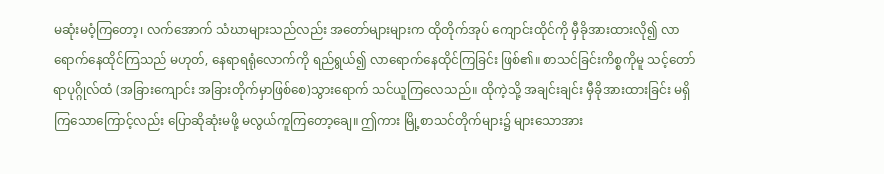မဆုံးမဝံ့ကြတော့၊ လက်အောက် သံဃာများသည်လည်း အတော်များများက ထိုတိုက်အုပ် ကျောင်းထိုင်ကို မှီခိုအားထားလို၍ လာရောက်နေထိုင်ကြသည် မဟုတ်, နေရာရရုံလောက်ကို ရည်ရွယ်၍ လာရောက်နေထိုင်ကြခြင်း ဖြစ်၏။ စာသင်ခြင်းကိစ္စကိုမူ သင့်တော်ရာပုဂ္ဂိုလ်ထံ (အခြားကျောင်း အခြားတိုက်မှာဖြစ်စေ)သွားရောက် သင်ယူကြလေသည်။ ထိုကဲ့သို့ အချင်းချင်း မှီခိုအားထားခြင်း မရှိကြသောကြောင့်လည်း ပြောဆိုဆုံးမဖို့ မလွယ်ကူကြတော့ချေ။ ဤကား မြို့စာသင်တိုက်များ၌ များသောအား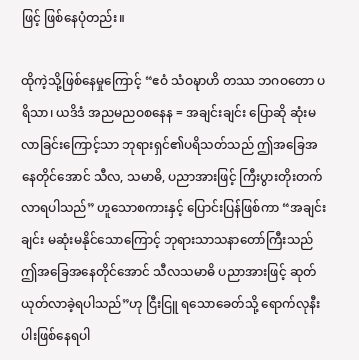ဖြင့် ဖြစ်နေပုံတည်း။

ထိုကဲ့သို့ဖြစ်နေမှုကြောင့် “ဧဝံ သံဝဍ္ဎာဟိ တဿ ဘဂဝတော ပရိသာ၊ ယဒိဒံ အညမညဝစနေန = အချင်းချင်း ပြောဆို ဆုံးမလာခြင်းကြောင့်သာ ဘုရားရှင်၏ပရိသတ်သည် ဤအခြေအနေတိုင်အောင် သီလ, သမာဓိ, ပညာအားဖြင့် ကြီးပွားတိုးတက်လာရပါသည်” ဟူသောစကားနှင့် ပြောင်းပြန်ဖြစ်ကာ “အချင်းချင်း မဆုံးမနိုင်သောကြောင့် ဘုရားသာသနာတော်ကြီးသည် ဤအခြေအနေတိုင်အောင် သီလသမာဓိ ပညာအားဖြင့် ဆုတ်ယုတ်လာခဲ့ရပါသည်”ဟု ငြီးငြူ ရသောခေတ်သို့ ရောက်လုနီးပါးဖြစ်နေရပါ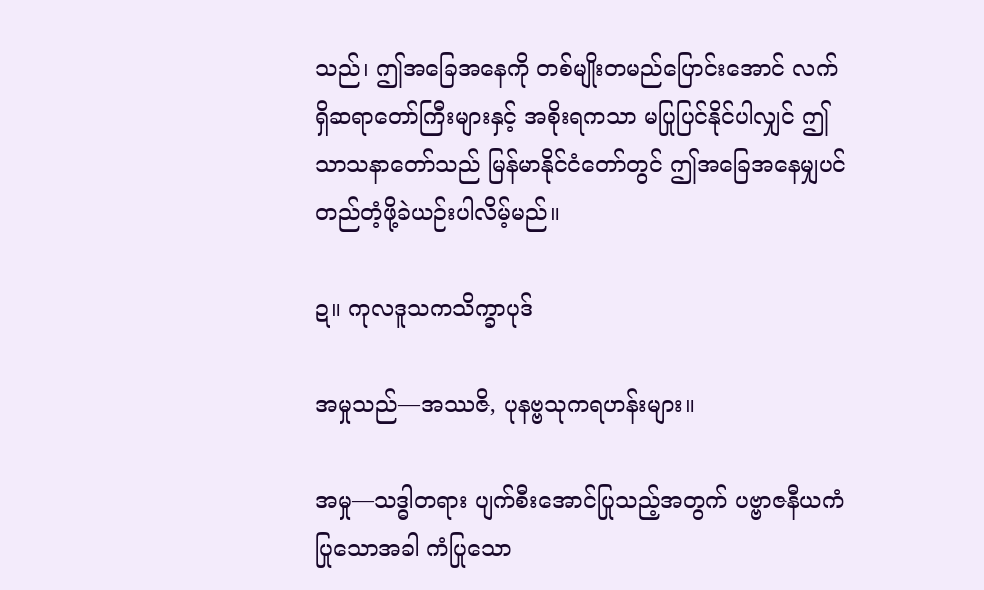သည်၊ ဤအခြေအနေကို တစ်မျိုးတမည်ပြောင်းအောင် လက်ရှိဆရာတော်ကြီးများနှင့် အစိုးရကသာ မပြုပြင်နိုင်ပါလျှင် ဤသာသနာတော်သည် မြန်မာနိုင်ငံတော်တွင် ဤအခြေအနေမျှပင် တည်တံ့ဖို့ခဲယဉ်းပါလိမ့်မည်။

ဍ။ ကုလဒူသကသိက္ခာပုဒ်

အမှုသည်—အဿဇိ, ပုနဗ္ဗသုကရဟန်းများ။

အမှု—သဒ္ဓါတရား ပျက်စီးအောင်ပြုသည့်အတွက် ပဗ္ဗာဇနီယကံ ပြုသောအခါ ကံပြုသော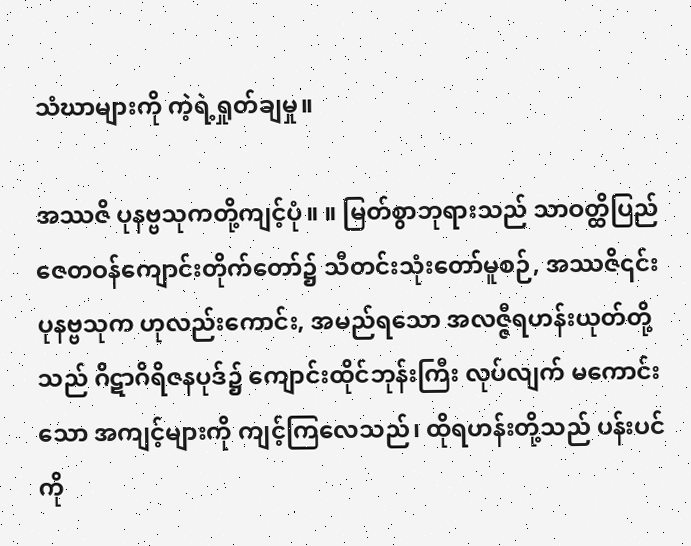သံဃာများကို ကဲ့ရဲ့ရှုတ်ချမှု။

အဿဇိ ပုနဗ္ဗသုကတို့ကျင့်ပုံ။ ။ မြတ်စွာဘုရားသည် သာဝတ္ထိပြည် ဇေတဝန်ကျောင်းတိုက်တော်၌ သီတင်းသုံးတော်မူစဉ်, အဿဇိ၎င်း ပုနဗ္ဗသုက ဟုလည်းကောင်း, အမည်ရသော အလဇ္ဇီရဟန်းယုတ်တို့သည် ဂိဋာဂိရိဇနပုဒ်၌ ကျောင်းထိုင်ဘုန်းကြီး လုပ်လျက် မကောင်းသော အကျင့်များကို ကျင့်ကြလေသည်၊ ထိုရဟန်းတို့သည် ပန်းပင်ကို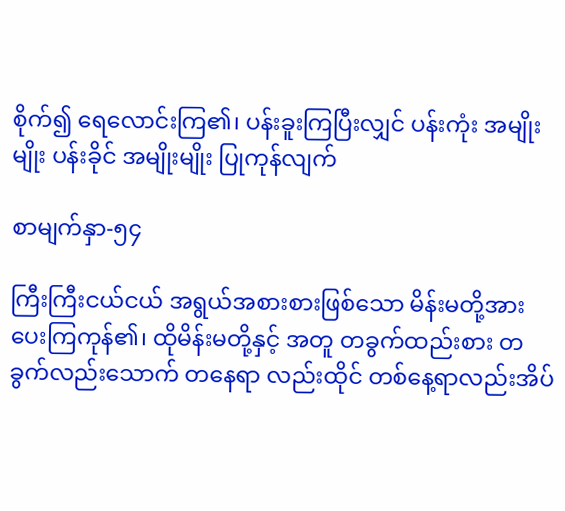စိုက်၍ ရေလောင်းကြ၏၊ ပန်းခူးကြပြီးလျှင် ပန်းကုံး အမျိုးမျိုး ပန်းခိုင် အမျိုးမျိုး ပြုကုန်လျက်

စာမျက်နှာ-၅၄

ကြီးကြီးငယ်ငယ် အရွယ်အစားစားဖြစ်သော မိန်းမတို့အား ပေးကြကုန်၏၊ ထိုမိန်းမတို့နှင့် အတူ တခွက်ထည်းစား တခွက်လည်းသောက် တနေရာ လည်းထိုင် တစ်နေ့ရာလည်းအိပ်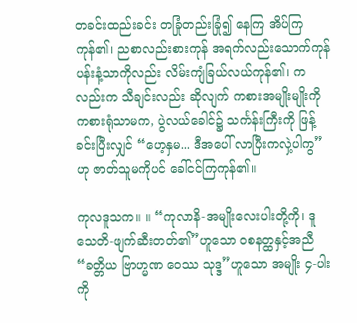တခင်းထည်းခင်း တခြုံတည်းခြုံ၍ နေကြ အိပ်ကြကုန်၏၊ ညစာလည်းစားကုန် အရက်လည်းသောက်ကုန် ပန်းနံ့သာကိုလည်း လိမ်းကျံခြယ်လယ်ကုန်၏၊ ကလည်းက သီချင်းလည်း ဆိုလျက် ကစားအမျိုးမျိုးကို ကစားရုံသာမက, ပွဲလယ်ခေါင်၌ သင်္ကန်းကြီးကို ဖြန့်ခင်းပြီးလျှင် “ဟေ့နှမ... ဒီအပေါ် လာပြီးကလှဲ့ပါကွ” ဟု ဇာတ်သူမကိုပင် ခေါ်ငင်ကြကုန်၏။

ကုလဒူသက။ ။ “ကုလာနိ-အမျိုးလေးပါးတို့ကို၊ ဒူသေတိ-ဖျက်ဆီးတတ်၏”ဟူသော ဝစနတ္ထနှင့်အညီ “ခတ္တိယ ဗြာဟ္မဏ ဝေဿ သုဒ္ဒ”ဟူသော အမျိုး ၄-ပါးကို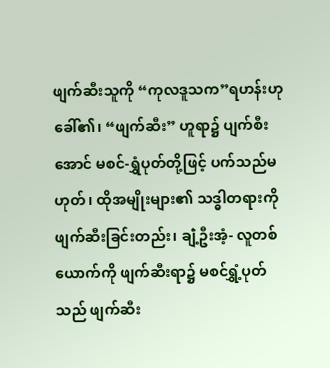ဖျက်ဆီးသူကို “ကုလဒူသက”ရဟန်းဟု ခေါ်၏၊ “ဖျက်ဆီး” ဟူရာ၌ ပျက်စီးအောင် မစင်-ရွှံပုတ်တို့ဖြင့် ပက်သည်မဟုတ်၊ ထိုအမျိုးများ၏ သဒ္ဓါတရားကို ဖျက်ဆီးခြင်းတည်း၊ ချဲံ့ဦးအံ့- လူတစ်ယောက်ကို ဖျက်ဆီးရာ၌ မစင်ရွှံ့ပုတ်သည် ဖျက်ဆီး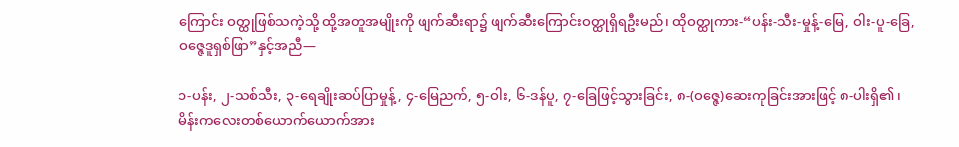ကြောင်း ဝတ္ထုဖြစ်သကဲ့သို့ ထို့အတူအမျိုးကို ဖျက်ဆီးရာ၌ ဖျက်ဆီးကြောင်းဝတ္ထုရှိရဦးမည်၊ ထိုဝတ္ထုကား-“ပန်း-သီး-မှုန့်-မြေ, ဝါး-ပူ-ခြေ, ဝဇ္ဇေဒူရှစ်ဖြာ”နှင့်အညီ—

၁-ပန်း, ၂-သစ်သီး, ၃-ရေချိုးဆပ်ပြာမှုန့်, ၄-မြေညက်, ၅-ဝါး, ၆-ဒန်ပူ, ၇-ခြေဖြင့်သွားခြင်း, ၈-(ဝဇ္ဇေ)ဆေးကုခြင်းအားဖြင့် ၈-ပါးရှိ၏၊ မိန်းကလေးတစ်ယောက်ယောက်အား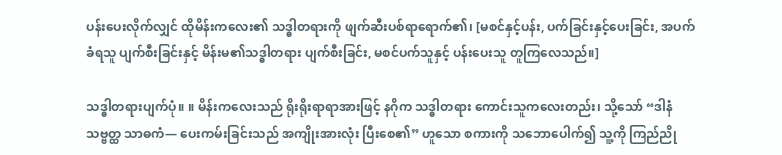ပန်းပေးလိုက်လျှင် ထိုမိန်းကလေး၏ သဒ္ဓါတရားကို ဖျက်ဆီးပစ်ရာရောက်၏၊ [မစင်နှင့်ပန်း, ပက်ခြင်းနှင့်ပေးခြင်း, အပက်ခံရသူ ပျက်စီးခြင်းနှင့် မိန်းမ၏သဒ္ဓါတရား ပျက်စီးခြင်း, မစင်ပက်သူနှင့် ပန်းပေးသူ တူကြလေသည်။]

သဒ္ဓါတရားပျက်ပုံ။ ။ မိန်းကလေးသည် ရိုးရိုးရာရာအားဖြင့် နဂိုက သဒ္ဓါတရား ကောင်းသူကလေးတည်း၊ သို့သော် “ဒါနံသဗ္ဗတ္ထ သာဓကံ— ပေးကမ်းခြင်းသည် အကျိုးအားလုံး ပြီးစေ၏” ဟူသော စကားကို သဘောပေါက်၍ သူ့ကို ကြည်ညို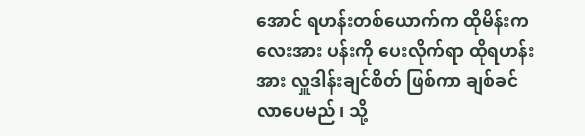အောင် ရဟန်းတစ်ယောက်က ထိုမိန်းကလေးအား ပန်းကို ပေးလိုက်ရာ ထိုရဟန်းအား လှူဒါန်းချင်စိတ် ဖြစ်ကာ ချစ်ခင်လာပေမည်၊ သို့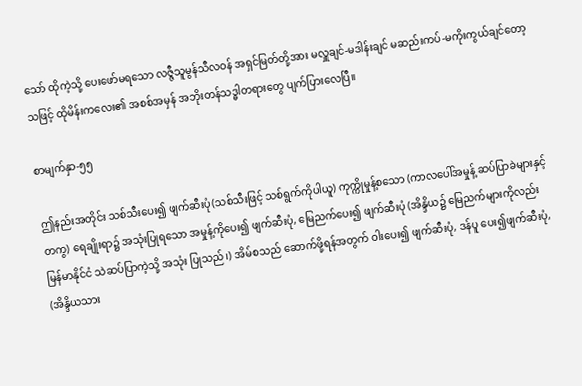သော် ထိုကဲ့သို့ ပေး‌‌ဖော်မရသော လဇ္ဇီသူမွန်သီလဝန် အရှင်မြတ်တို့အား မလှူချင်-မဒါန်းချင် မဆည်းကပ်-မကိုးကွယ်ချင်တော့သဖြင့် ထိုမိန်းကလေး၏ အစစ်အမှန် အဘိုးတန်သဒ္ဓါတရားတွေ ပျက်ပြားလေပြီ။

စာမျက်နှာ-၅၅

ဤနည်းအတိုင်း သစ်သီးပေး၍ ဖျက်ဆီးပုံ(သစ်သီးဖြင့် သစ်ရွက်ကိုပါယူ) ကုက္ကိုမှုန့်စသော (ကာလပေါ်အမှုန့် ဆပ်ပြာခဲများနှင့်တကွ) ရေချိုးရာ၌ အသုံးပြုရသော အမှုန့်ကိုပေး၍ ဖျက်ဆီးပုံ, မြေညက်ပေး၍ ဖျက်ဆီးပုံ (အိန္ဒိယ၌ မြေညက်များကိုလည်း မြန်မာနိုင်ငံ သဲဆပ်ပြာကဲ့သို့ အသုံး ပြုသည်၊) အိမ်စသည် ဆောက်ဖို့ရန်အတွက် ဝါးပေး၍ ဖျက်ဆီးပုံ, ဒန်ပူ ပေး၍ဖျက်ဆီးပုံ, (အိန္ဒိယသား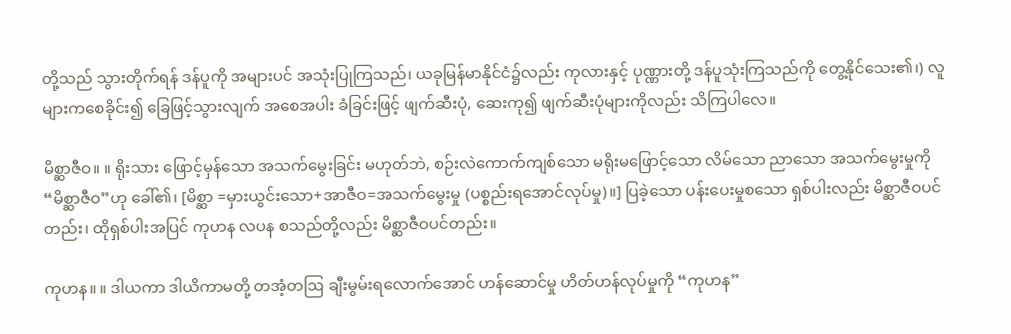တို့သည် သွားတိုက်ရန် ဒန်ပူကို အများပင် အသုံးပြုကြသည်၊ ယခုမြန်မာနိုင်ငံ၌လည်း ကုလားနှင့် ပုဏ္ဏားတို့ ဒန်ပူသုံးကြသည်ကို တွေ့နိုင်သေး၏၊) လူများကစေခိုင်း၍ ခြေဖြင့်သွားလျက် အစေအပါး ခံခြင်းဖြင့် ဖျက်ဆီးပုံ, ဆေးကု၍ ဖျက်ဆီးပုံများကိုလည်း သိကြပါလေ။

မိစ္ဆာဇီဝ။ ။ ရိုးသား ဖြောင့်မှန်သော အသက်မွေးခြင်း မဟုတ်ဘဲ, စဉ်းလဲကောက်ကျစ်သော မရိုးမဖြောင့်သော လိမ်သော ညာသော အသက်မွေးမှုကို “မိစ္ဆာဇီဝ”ဟု ခေါ်၏၊ [မိစ္ဆာ =မှားယွင်းသော+အာဇီဝ=အသက်မွေးမှု (ပစ္စည်းရအောင်လုပ်မှု)။] ပြခဲ့သော ပန်းပေးမှုစသော ရှစ်ပါးလည်း မိစ္ဆာဇီဝပင်တည်း၊ ထိုရှစ်ပါးအပြင် ကုဟန လပန စသည်တို့လည်း မိစ္ဆာဇီဝပင်တည်း။

ကုဟန။ ။ ဒါယကာ ဒါယိကာမတို့ တအံ့တဩ ချီးမွမ်းရလောက်အောင် ဟန်ဆောင်မှု ဟိတ်ဟန်လုပ်မှုကို “ကုဟန”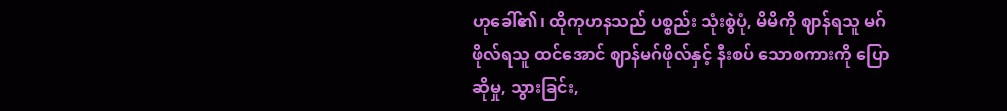ဟုခေါ်၏၊ ထိုကုဟနသည် ပစ္စည်း သုံးစွဲပုံ, မိမိကို ဈာန်ရသူ မဂ်ဖိုလ်ရသူ ထင်အောင် ဈာန်မဂ်ဖိုလ်နှင့် နီးစပ် သောစကားကို ပြောဆိုမှု, သွားခြင်း,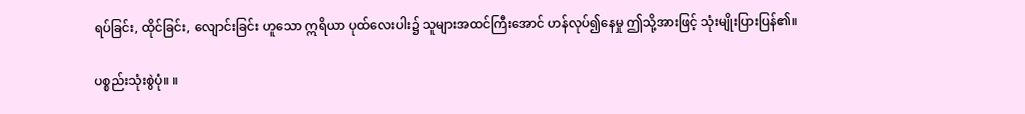ရပ်ခြင်း, ထိုင်ခြင်း, လျောင်းခြင်း ဟူသော ဣရိယာ ပုထ်လေးပါး၌ သူများအထင်ကြီးအောင် ဟန်လုပ်၍နေမှု ဤသို့အားဖြင့် သုံးမျိုးပြားပြန်၏။

ပစ္စည်းသုံးစွဲပုံ။ ။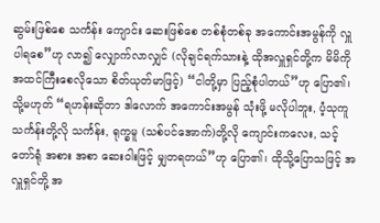ဆွမ်းဖြစ်စေ သင်္ကန်း ကျောင်း ဆေးဖြစ်စေ တစ်စုံတစ်ခု အကောင်းအမွန်ကို လှူပါရစေ”ဟု လာ၍ လျှောက်လာလျှင် (လိုချင်ရက်သားနဲ့ ထိုအလှူရှင်တို့က မိမိကို အထင်ကြီးစေလိုသော စိတ်ယုတ်မာဖြင့်) “ငါတို့မှာ ပြည့်စုံပါတယ်”ဟု ပြော၏၊ သို့မဟုတ် “ရဟန်းဆိုတာ ဒါလောက် အကောင်းအမွန် သုံးဖို့ မလိုပါဘူး, ပံ့သုကူသင်္ကန်းတို့လို သင်္ကန်း, ရုက္ခမူ (သစ်ပင်အောက်)တို့လို ကျောင်းကလေး, သင့်တော်ရုံ အစား အစာ ဆေးဝါးဖြင့် မျှတရတယ်”ဟု ပြော၏၊ ထိုသို့ပြောသဖြင့် အလှူရှင်တို့ အ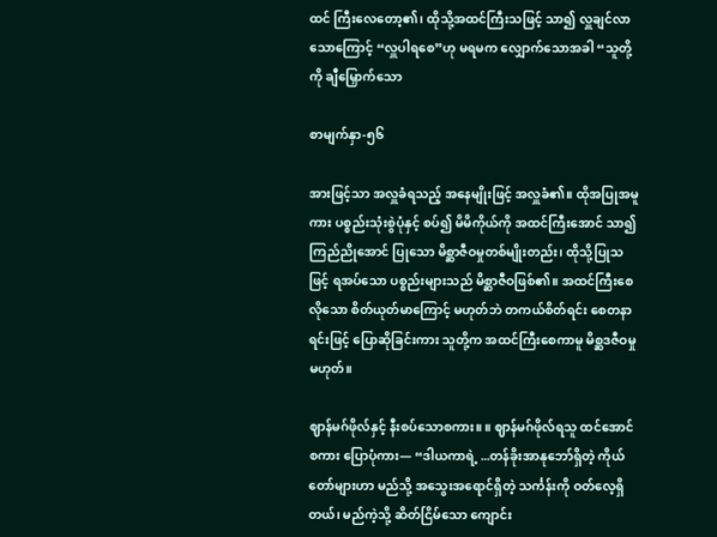ထင် ကြီးလေတော့၏၊ ထိုသို့အထင်ကြီးသဖြင့် သာ၍ လှူချင်လာသောကြောင့် “လှူပါရစေ”ဟု မရမက လျှောက်သောအခါ “သူတို့ကို ချီမြှောက်သော

စာမျက်နှာ-၅၆

အားဖြင့်သာ အလှူခံရသည့် အနေမျိုးဖြင့် အလှူခံ၏။ ထိုအပြုအမူကား ပစ္စည်းသုံးစွဲပုံနှင့် စပ်၍ မိမိကိုယ်ကို အထင်ကြီးအောင် သာ၍ ကြည်ညိုအောင် ပြုသော မိစ္ဆာဇီဝမှုတစ်မျိုးတည်း၊ ထိုသို့ပြုသဖြင့် ရအပ်သော ပစ္စည်းများသည် မိစ္ဆာဇီဝဖြစ်၏။ အထင်ကြီးစေလိုသော စိတ်ယုတ်မာကြောင့် မဟုတ်ဘဲ တကယ်စိတ်ရင်း စေတနာရင်းဖြင့် ပြောဆိုခြင်းကား သူတို့က အထင်ကြီးစေကာမူ မိစ္ဆဒဇီဝမှုမဟုတ်။

ဈာန်မဂ်ဖိုလ်နှင့် နီးစပ်သောစကား။ ။ ဈာန်မဂ်ဖိုလ်ရသူ ထင်အောင် စကား ပြောပုံကား— “ဒါယကာရဲ့ ...တန်ခိုးအာနုဘော်ရှိတဲ့ ကိုယ်တော်များဟာ မည်သို့ အသွေးအရောင်ရှိတဲ့ သင်္ကန်းကို ဝတ်လေ့ရှိတယ်၊ မည်ကဲ့သို့ ဆိတ်ငြိမ်သော ကျောင်း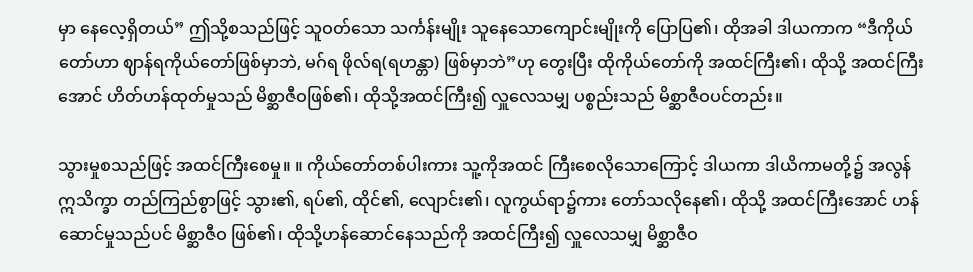မှာ နေလေ့ရှိတယ်” ဤသို့စသည်ဖြင့် သူဝတ်သော သင်္ကန်းမျိုး သူနေသောကျောင်းမျိုးကို ပြောပြ၏၊ ထိုအခါ ဒါယကာက “ဒီကိုယ်တော်ဟာ ဈာန်ရကိုယ်တော်ဖြစ်မှာဘဲ, မဂ်ရ ဖိုလ်ရ(ရဟန္တာ) ဖြစ်မှာဘဲ”ဟု တွေးပြီး ထိုကိုယ်တော်ကို အထင်ကြီး၏၊ ထိုသို့ အထင်ကြီးအောင် ဟိတ်ဟန်ထုတ်မှုသည် မိစ္ဆာဇီဝဖြစ်၏၊ ထိုသို့အထင်ကြီး၍ လှူလေသမျှ ပစ္စည်းသည် မိစ္ဆာဇီဝပင်တည်း။

သွားမှုစသည်ဖြင့် အထင်ကြီးစေမှု။ ။ ကိုယ်တော်တစ်ပါးကား သူ့ကိုအထင် ကြီးစေလိုသောကြောင့် ဒါယကာ ဒါယိကာမတို့၌ အလွန်ဣသိက္ခာ တည်ကြည်စွာဖြင့် သွား၏, ရပ်၏, ထိုင်၏, လျောင်း၏၊ လူကွယ်ရာ၌ကား တော်သလိုနေ၏၊ ထိုသို့ အထင်ကြီးအောင် ဟန်ဆောင်မှုသည်ပင် မိစ္ဆာဇီဝ ဖြစ်၏၊ ထိုသို့ဟန်ဆောင်နေသည်ကို အထင်ကြီး၍ လှူလေသမျှ မိစ္ဆာဇီဝ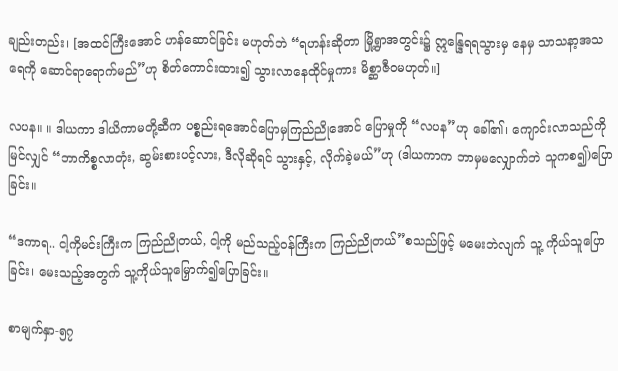ချည်းတည်း၊ [အထင်ကြီးအောင် ဟန်ဆောင်ခြင်း မဟုတ်ဘဲ “ရဟန်းဆိုတာ မြို့ရွာအတွင်း၌ ဣန္ဒြေရရသွားမှ နေမှ သာသနာ့အသရေကို ဆောင်ရာရောက်မည်”ဟု စိတ်ကောင်းထား၍ သွားလာနေထိုင်မှုကား မိစ္ဆာဇီဝမဟုတ်။]

လပန။ ။ ဒါယကာ ဒါယိကာမတို့ဆီက ပစ္စည်းရအောင်ပြောမှကြည်ညိုအောင် ပြောမှုကို “လပန”ဟု ခေါ်၏၊ ကျောင်းလာသည်ကို မြင်လျှင် “ဘာကိစ္စလာတုံး, ဆွမ်းစားပင့်လား, ဒီလိုဆိုရင် သွားနှင့်, လိုက်ခဲ့မယ်”ဟု (ဒါယကာက ဘာမှမလျှောက်ဘဲ သူကစ၍)ပြောခြင်း။

“ဒကာရ.. ငါ့ကိုမင်းကြီးက ကြည်ညိုတယ်, ငါ့ကို မည်သည့်ဝန်ကြီးက ကြည်ညိုတယ်”စသည်ဖြင့် မမေးဘဲလျက် သူ့ ကိုယ်သူပြောခြင်း၊ မေးသည့်အတွက် သူ့ကိုယ်သူမြှောက်၍ပြောခြင်း။

စာမျက်နှာ-၅၇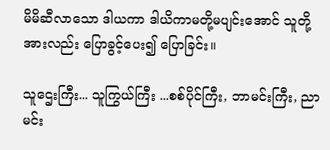မိမိဆီလာသော ဒါယကာ ဒါယိကာမတို့မပျင်းအောင် သူတို့အားလည်း ပြောခွင့်ပေး၍ ပြောခြင်း။

သူဌေးကြီး... သူကြွယ်ကြီး ...စစ်ပိုင်ကြီး, ဘာမင်းကြီး, ညာမင်း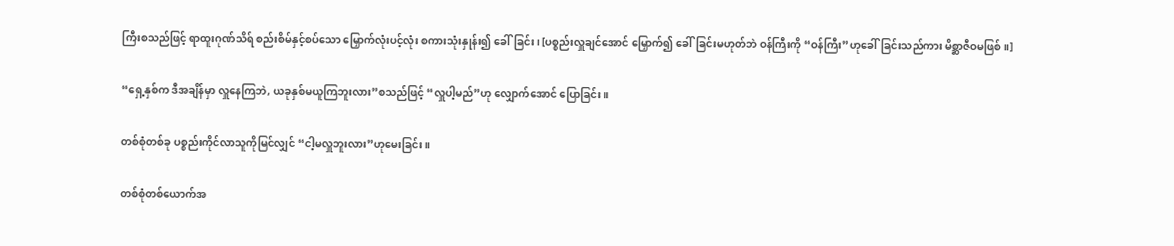ကြီးစသည်ဖြင့် ရာထူးဂုဏ်သိရ် စည်းစိမ်နှင့်စပ်သော မြှောက်လုံးပင့်လုံး စကားသုံးနှုန်း၍ ခေါ်ခြင်း၊ [ပစ္စည်းလှူချင်အောင် မြှောက်၍ ခေါ်ခြင်းမဟုတ်ဘဲ ဝန်ကြီးကို “ဝန်ကြီး”ဟုခေါ်ခြင်းသည်ကား မိစ္ဆာဇီဝမဖြစ်။]

“ရှေ့နှစ်က ဒီအချိန်မှာ လှူနေကြဘဲ, ယခုနှစ်မယူကြဘူးလား”စသည်ဖြင့် “လှူပါ့မည်”ဟု လျှောက်အောင် ပြောခြင်း။

တစ်စုံတစ်ခု ပစ္စည်းကိုင်လာသူကိုမြင်လျှင် “ငါ့မလှူဘူးလား”ဟုမေးခြင်း။

တစ်စုံတစ်ယောက်အ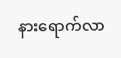နားရောက်လာ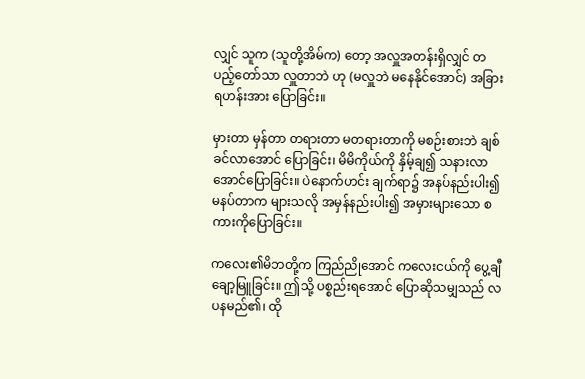လျှင် သူက (သူတို့အိမ်က) တော့ အလှူအတန်းရှိလျှင် တပည့်တော်သာ လှူတာဘဲ ဟု (မလှူဘဲ မနေနိုင်အောင်) အခြားရဟန်းအား ပြောခြင်း။

မှားတာ မှန်တာ တရားတာ မတရားတာကို မစဉ်းစားဘဲ ချစ်ခင်လာအောင် ပြောခြင်း၊ မိမိကိုယ်ကို နှိမ့်ချ၍ သနားလာအောင်ပြောခြင်း။ ပဲနောက်ဟင်း ချက်ရာ၌ အနပ်နည်းပါး၍ မနပ်တာက များသလို အမှန်နည်းပါး၍ အမှားများသော စကားကိုပြောခြင်း။

ကလေး၏မိဘတို့က ကြည်ညိုအောင် ကလေးငယ်ကို ပွေ့ချီချော့မြူခြင်း။ ဤသို့ ပစ္စည်းရအောင် ပြောဆိုသမျှသည် လပနမည်၏၊ ထို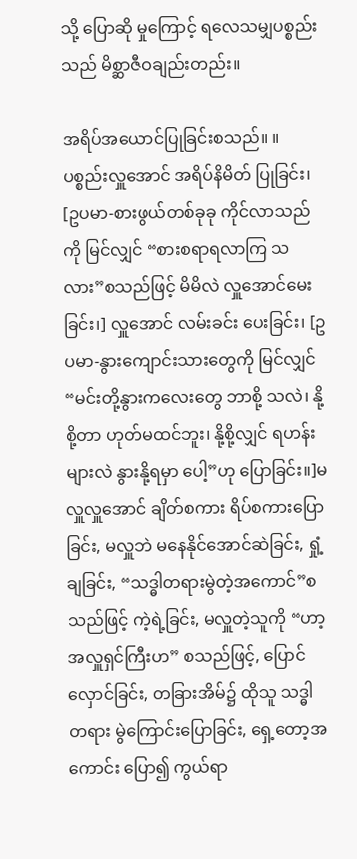သို့ ပြောဆို မှုကြောင့် ရလေသမျှပစ္စည်းသည် မိစ္ဆာဇီဝချည်းတည်း။

အရိပ်အယောင်ပြုခြင်းစသည်။ ။ ပစ္စည်းလှူအောင် အရိပ်နိမိတ် ပြုခြင်း၊ [ဥပမာ-စားဖွယ်တစ်ခုခု ကိုင်လာသည်ကို မြင်လျှင် “စားစရာရလာကြ သလား”စသည်ဖြင့် မိမိလဲ လှူအောင်မေးခြင်း၊] လှူအောင် လမ်းခင်း ပေးခြင်း၊ [ဥပမာ-နွားကျောင်းသားတွေကို မြင်လျှင် “မင်းတို့နွားကလေးတွေ ဘာစို့ သလဲ၊ နို့စို့တာ ဟုတ်မထင်ဘူး၊ နို့စို့လျှင် ရဟန်းများလဲ နွားနို့ရမှာ ပေါ့”ဟု ပြောခြင်း။]မလှူလှူအောင် ချိတ်စကား ရိပ်စကားပြောခြင်း, မလှူဘဲ မနေနိုင်အောင်ဆဲခြင်း, ရှုံ့ ချခြင်း, “သဒ္ဓါတရားမွဲတဲ့အကောင်”စသည်ဖြင့် ကဲ့ရဲ့ခြင်း, မလှူတဲ့သူကို “ဟာ့ အလှူရှင်ကြီးဟ” စသည်ဖြင့်, ပြောင်လှောင်ခြင်း, တခြားအိမ်၌ ထိုသူ သဒ္ဓါတရား မွဲကြောင်းပြောခြင်း, ရှေ့တော့အကောင်း ပြော၍ ကွယ်ရာ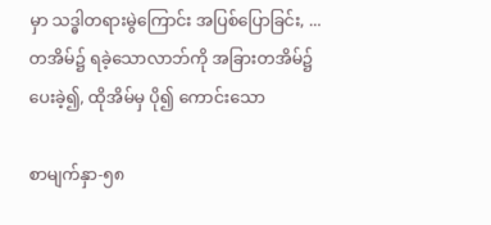မှာ သဒ္ဓါတရားမွဲကြောင်း အပြစ်ပြောခြင်း, ...တအိမ်၌ ရခဲ့သောလာဘ်ကို အခြားတအိမ်၌ ပေးခဲ့၍, ထိုအိမ်မှ ပို၍ ကောင်းသော

စာမျက်နှာ-၅၈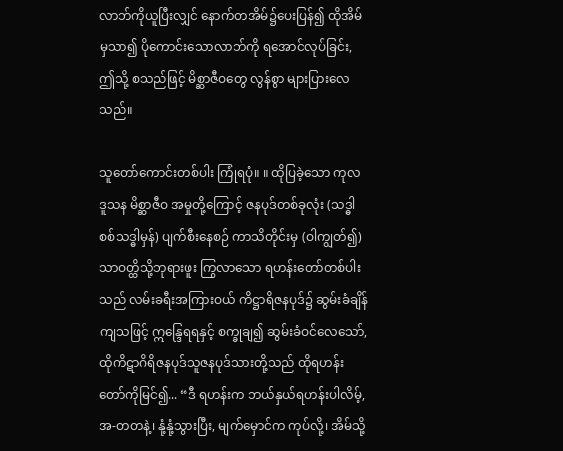လာဘ်ကိုယူပြီးလျှင် နောက်တအိမ်၌ပေးပြန်၍ ထိုအိမ်မှသာ၍ ပိုကောင်းသောလာဘ်ကို ရအောင်လုပ်ခြင်း, ဤသို့ စသည်ဖြင့် မိစ္ဆာဇီဝတွေ လွန်စွာ များပြားလေသည်။

သူတော်ကောင်းတစ်ပါး ကြုံရပုံ။ ။ ထိုပြခဲ့သော ကုလဒူသန မိစ္ဆာဇီဝ အမှုတို့ကြောင့် ဇနပုဒ်တစ်ခုလုံး (သဒ္ဓါစစ်သဒ္ဓါမှန်) ပျက်စီးနေစဉ် ကာသိတိုင်းမှ (ဝါကျွတ်၍) သာဝတ္ထိသို့ဘုရားဖူး ကြွလာသော ရဟန်းတော်တစ်ပါးသည် လမ်းခရီးအကြားဝယ် ကိဋ္ဌာရိဇနပုဒ်၌ ဆွမ်းခံချိန်ကျသဖြင့် ဣန္ဒြေရရနှင့် စက္ခုချ၍ ဆွမ်းခံဝင်လေသော်, ထိုကိဋာဂိရိဇနပုဒ်သူဇနပုဒ်သားတို့သည် ထိုရဟန်းတော်ကိုမြင်၍... “ဒီ ရဟန်းက ဘယ်နှယ်ရဟန်းပါလိမ့်, အ-တတနဲ့၊ နုံ့နုံ့သွားပြီး, မျက်မှောင်က ကုပ်လို့၊ အိမ်သို့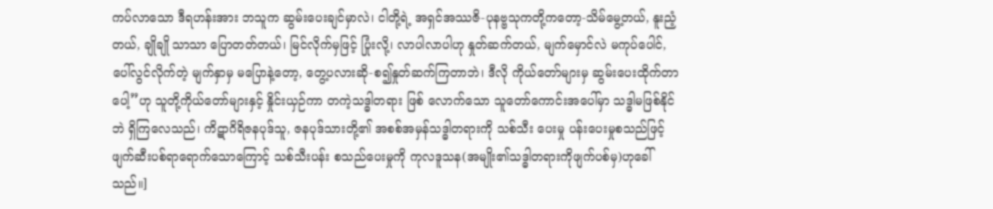ကပ်လာသော ဒီရဟန်းအား ဘသူက ဆွမ်းပေးချင်မှာလဲ၊ ငါတို့ရဲ့ အရှင်အဿဇိ-ပုနဗ္ဗသုကတို့ကတော့-သိမ်မွေ့တယ်, နူးညံ့တယ်, ချိုချို သာသာ ပြောတတ်တယ်၊ မြင်လိုက်မှဖြင့် ပြုံးလို့၊ လာပါလာပါဟု နှုတ်ဆက်တယ်, မျက်မှောင်လဲ မကုပ်ပေါင်, ပေါ်လွင်လိုက်တဲ့ မျက်နှာမှ မပြောနဲ့တော့, တွေ့ပလားဆို-စ၍နှုတ်ဆက်ကြတာဘဲ၊ ဒီလို ကိုယ်တော်များမှ ဆွမ်းပေးထိုက်တာပေါ့”ဟု သူတို့ကိုယ်တော်များနှင့် နှိုင်းယှဉ်ကာ တကဲ့သဒ္ဓါတရား ဖြစ် လောက်သော သူတော်ကောင်းအပေါ်မှာ သဒ္ဓါမဖြစ်နိုင်ဘဲ ရှိကြလေသည်၊ ကိဋာဂိရိဇနပုဒ်သူ, ဇနပုဒ်သားတို့၏ အစစ်အမှန်သဒ္ဓါတရားကို သစ်သီး ပေးမှု ပန်းပေးမှုစသည်ဖြင့် ဖျက်ဆီးပစ်ရာရောက်သောကြောင့် သစ်သီးပန်း စသည်ပေးမှုကို ကုလဒူသန(အမျိုး၏သဒ္ဓါတရားကိုဖျက်ပစ်မှ)ဟုခေါ်သည်။]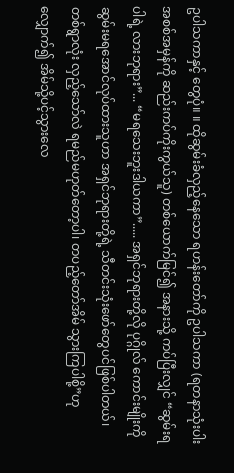ဥပါသကာနှင့် တွေပုံ။ ။ ထိုဆွမ်းခံလှည့်နေသော ရဟန်းတော်ကို ဥပါသကာ (ရတနာသုံးပါးအစစ်အမှန်ကို ဆည်းကပ်ကိုးကွယ်သူ) တစ်ယောက်မြင်၍ အနားသို့ ကပ်ပြီးလျှင် “ဆွမ်းရပါရဲ့ လားဘုရား”... “မရသေးဘူးဒါယကာ”..... အရှင်ဘုရားတို့လို ပုဂ္ဂိုလ် ကောင်းမျိုးကို ဆွမ်းမရအောင်လုပ်ထားသူဟာ အရှင်ဘုရားတို့ရဲ့ သီတင်းသုံးဖော်တွေပင်ဖြစ်ပါတယ်၊ တစ်ရွာလုံး လှည့်သော်လဲ ရမည်မဟုတ်တော့ပါ၊ တပည့်တော်အိမ် သွားကြပါစို့”ဟု လျှောက်၍ အိမ်သို့ပင့်သွားလေ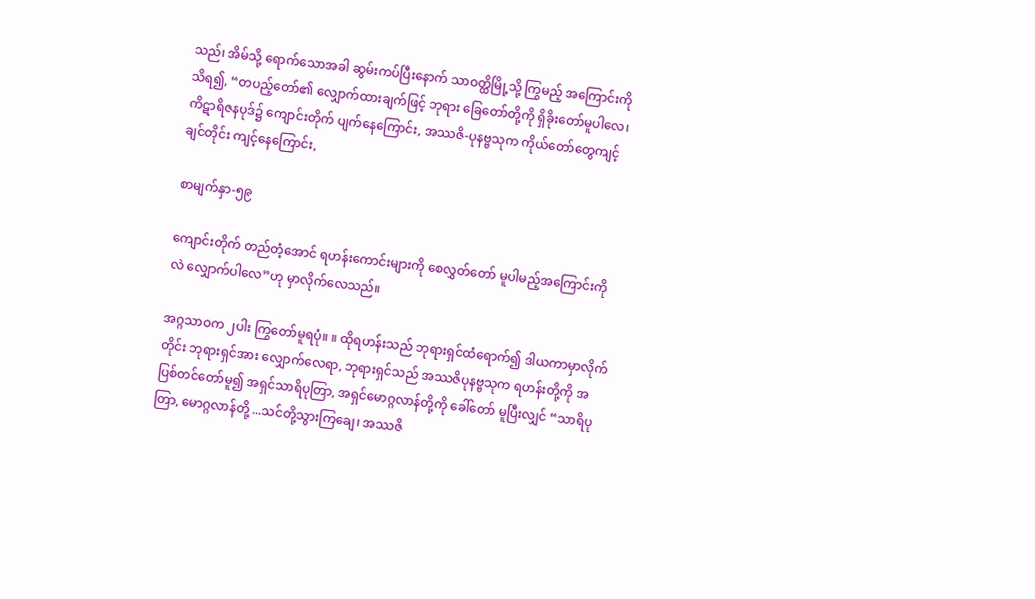သည်၊ အိမ်သို့ ရောက်သောအခါ ဆွမ်းကပ်ပြီးနောက် သာဝတ္ထိမြို့သို့ ကြွမည့် အကြောင်းကိုသိရ၍, “တပည့်တော်၏ လျှောက်ထားချက်ဖြင့် ဘုရား ခြေတော်တို့ကို ရှိခိုးတော်မူပါလေ၊ ကိဋာရိဇနပုဒ်၌ ကျောင်းတိုက် ပျက်နေကြောင်း, အဿဇိ-ပုနဗ္ဗသုက ကိုယ်တော်တွေကျင့်ချင်တိုင်း ကျင့်နေကြောင်း,

စာမျက်နှာ-၅၉

ကျောင်းတိုက် တည်တံ့အောင် ရဟန်းကောင်းများကို စေလွှတ်တော် မူပါမည့်အကြောင်းကိုလဲ လျှောက်ပါလေ”ဟု မှာလိုက်လေသည်။

အဂ္ဂသာဝက ၂ပါး ကြွတော်မူရပုံ။ ။ ထိုရဟန်းသည် ဘုရားရှင်ထံရောက်၍ ဒါယကာမှာလိုက်တိုင်း ဘုရားရှင်အား လျှောက်လေရာ, ဘုရားရှင်သည် အဿဇိပုနဗ္ဗသုက ရဟန်းတို့ကို အပြစ်တင်တော်မူ၍ အရှင်သာရိပုတြာ, အရှင်မောဂ္ဂလာန်တို့ကို ခေါ်တော် မူပြီးလျှင် “သာရိပုတြာ, မောဂ္ဂလာန်တို့ ...သင်တို့သွားကြချေ၊ အဿဇိ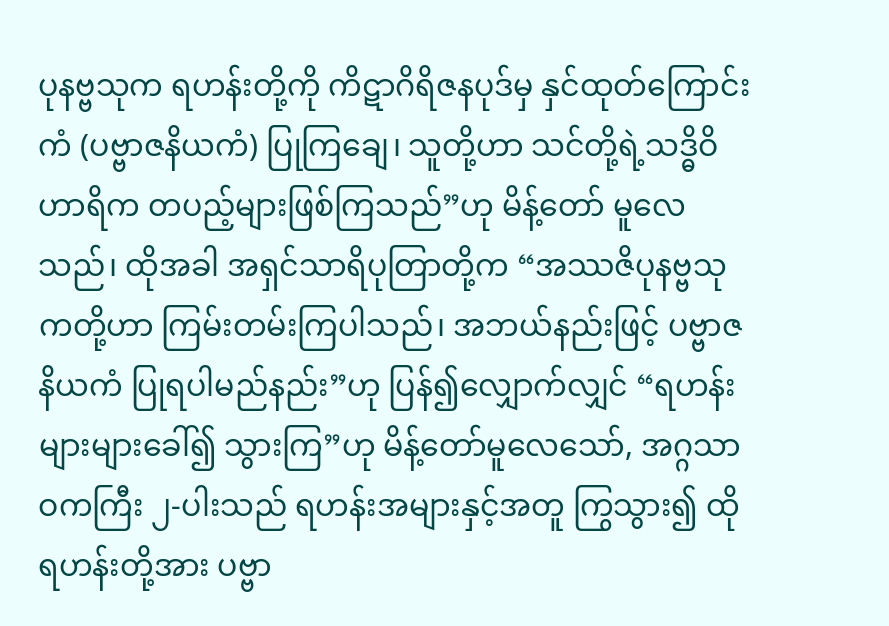ပုနဗ္ဗသုက ရဟန်းတို့ကို ကိဋာဂိရိဇနပုဒ်မှ နှင်ထုတ်ကြောင်းကံ (ပဗ္ဗာဇနိယကံ) ပြုကြချေ၊ သူတို့ဟာ သင်တို့ရဲ့သဒ္ဓိဝိဟာရိက တပည့်များဖြစ်ကြသည်”ဟု မိန့်တော် မူလေသည်၊ ထိုအခါ အရှင်သာရိပုတြာတို့က “အဿဇိပုနဗ္ဗသုကတို့ဟာ ကြမ်းတမ်းကြပါသည်၊ အဘယ်နည်းဖြင့် ပဗ္ဗာဇနိယကံ ပြုရပါမည်နည်း”ဟု ပြန်၍လျှောက်လျှင် “ရဟန်းများများခေါ်၍ သွားကြ”ဟု မိန့်တော်မူလေသော်, အဂ္ဂသာဝကကြီး ၂-ပါးသည် ရဟန်းအများနှင့်အတူ ကြွသွား၍ ထိုရဟန်းတို့အား ပဗ္ဗာ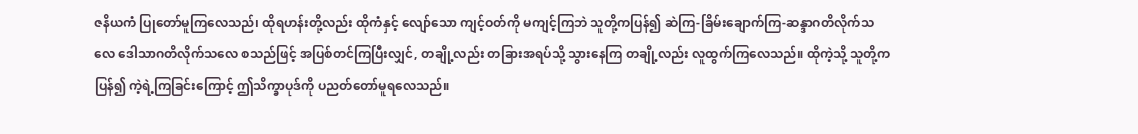ဇနိယကံ ပြုတော်မူကြလေသည်၊ ထိုရဟန်းတို့လည်း ထိုကံနှင့် လျော်သော ကျင့်ဝတ်ကို မကျင့်ကြဘဲ သူတို့ကပြန်၍ ဆဲကြ-ခြိမ်းချောက်ကြ-ဆန္ဒာဂတိလိုက်သလေ ဒေါသာဂတိလိုက်သလေ စသည်ဖြင့် အပြစ်တင်ကြပြီးလျှင်, တချို့လည်း တခြားအရပ်သို့ သွားနေကြ တချို့လည်း လူထွက်ကြလေသည်။ ထိုကဲ့သို့ သူတို့က ပြန်၍ ကဲ့ရဲ့ကြခြင်းကြောင့် ဤသိက္ခာပုဒ်ကို ပညတ်တော်မူရလေသည်။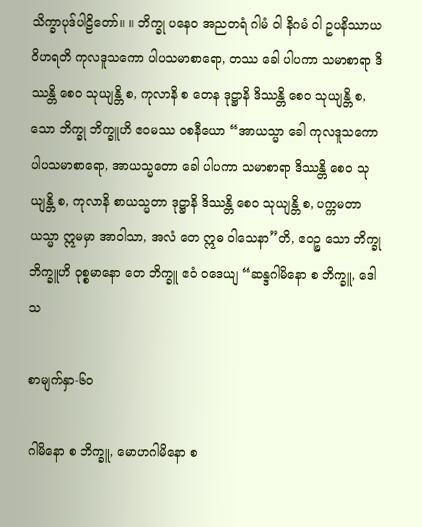သိက္ခာပုဒ်ပါဠိတော်။ ။ ဘိက္ခု ပနေဝ အညတရံ ဂါမံ ဝါ နိဂမံ ဝါ ဥပနိဿာယ ဝိဟရတိ ကုလဒူသကော ပါပသမာစာရော, တဿ ခေါ ပါပကာ သမာစာရာ ဒိဿန္တိ စေဝ သုယျန္တိ စ, ကုလာနိ စ တေန ဒုဋ္ဌာနိ ဒိဿန္တိ စေဝ သုယျန္တိ စ, သော ဘိက္ခု ဘိက္ခူဟိ ဧဝမဿ ဝစနီယော “အာယသ္မာ ခေါ ကုလဒူသကော ပါပသမာစာရော, အာယသ္မတော ခေါ ပါပကာ သမာစာရာ ဒိဿန္တိ စေဝ သုယျန္တိ စ, ကုလာနိ စာယသ္မတာ ဒုဋ္ဌာနိ ဒိဿန္တိ စေဝ သုယျန္တိ စ, ပက္ကမတာယသ္မာ ဣမမှာ အာဝါသာ, အလံ တေ ဣဓ ဝါသေနာ”တိ, ဧဝဉ္စ သော ဘိက္ခု ဘိက္ခူဟိ ဝုစ္စမာနော တေ ဘိက္ခူ ဧဝံ ဝဒေယျ “ဆန္ဒဂါမိနော စ ဘိက္ခူ, ဒေါသ

စာမျက်နှာ-၆၀

ဂါမိနော စ ဘိက္ခူ, မောဟဂါမိနော စ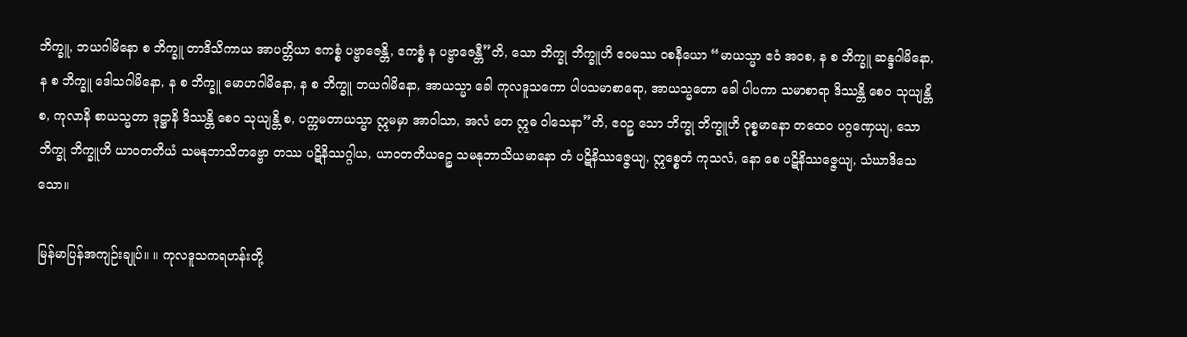ဘိက္ခူ, ဘယဂါမိနော စ ဘိက္ခူ တာဒိသိကာယ အာပတ္တိယာ ဧကစ္စံ ပဗ္ဗာဇေန္တိ, ဧကစ္စံ န ပဗ္ဗာဇေန္တီ”တိ, သော ဘိက္ခု ဘိက္ခူဟိ ဧဝမဿ ဝစနီယော “မာယသ္မာ ဧဝံ အဝစ, န စ ဘိက္ခူ ဆန္ဒဂါမိနော, န စ ဘိက္ခူ ဒေါသဂါမိနော, န စ ဘိက္ခူ မောဟဂါမိနော, န စ ဘိက္ခူ ဘယဂါမိနော, အာယသ္မာ ခေါ ကုလဒူသကော ပါပသမာစာရော, အာယသ္မတော ခေါ ပါပကာ သမာစာရာ ဒိဿန္တိ စေဝ သုယျန္တိ စ, ကုလာနိ စာယသ္မတာ ဒုဋ္ဌာနိ ဒိဿန္တိ စေဝ သုယျန္တိ စ, ပက္ကမတာယသ္မာ ဣမမှာ အာဝါသာ, အလံ တေ ဣဓ ဝါသေနာ”တိ, ဧဝဉ္စ သော ဘိက္ခု ဘိက္ခူဟိ ဝုစ္စမာနော တထေဝ ပဂ္ဂဏှေယျ, သော ဘိက္ခု ဘိက္ခူဟိ ယာဝတတိယံ သမနုဘာသိတဗ္ဗော တဿ ပဋိနိဿဂ္ဂါယ, ယာဝတတိယဉ္စေ သမနုဘာသိယမာနော တံ ပဋိနိဿဇ္ဇေယျ, ဣစ္စေတံ ကုသလံ, နော စေ ပဋိနိဿဇ္ဇေယျ, သံဃာဒိသေသော။

မြန်မာပြန်အကျဉ်းချုပ်။ ။ ကုလဒူသကရဟန်းတို့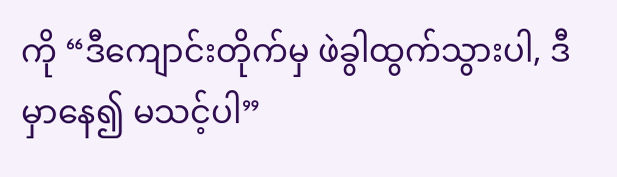ကို “ဒီကျောင်းတိုက်မှ ဖဲခွါထွက်သွားပါ, ဒီမှာနေ၍ မသင့်ပါ”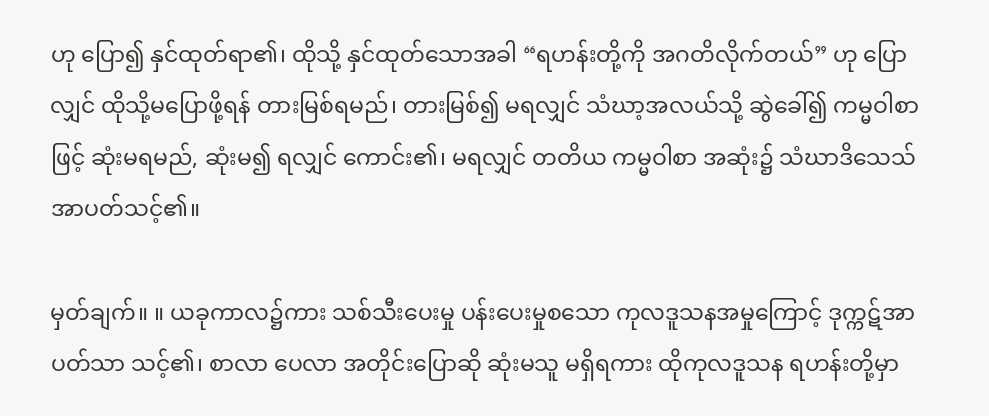ဟု ပြော၍ နှင်ထုတ်ရာ၏၊ ထိုသို့ နှင်ထုတ်သောအခါ “ရဟန်းတို့ကို အဂတိလိုက်တယ်” ဟု ပြောလျှင် ထိုသို့မပြောဖို့ရန် တားမြစ်ရမည်၊ တားမြစ်၍ မရလျှင် သံဃာ့အလယ်သို့ ဆွဲခေါ်၍ ကမ္မဝါစာဖြင့် ဆုံးမရမည်, ဆုံးမ၍ ရလျှင် ကောင်း၏၊ မရလျှင် တတိယ ကမ္မဝါစာ အဆုံး၌ သံဃာဒိသေသ် အာပတ်သင့်၏။

မှတ်ချက်။ ။ ယခုကာလ၌ကား သစ်သီးပေးမှု ပန်းပေးမှုစသော ကုလဒူသနအမှုကြောင့် ဒုက္ကဋ်အာပတ်သာ သင့်၏၊ စာလာ ပေလာ အတိုင်းပြောဆို ဆုံးမသူ မရှိရကား ထိုကုလဒူသန ရဟန်းတို့မှာ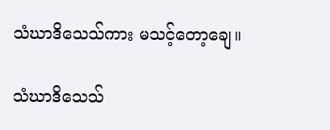သံဃာဒိသေသ်ကား မသင့်တော့ချေ။

သံဃာဒိသေသ်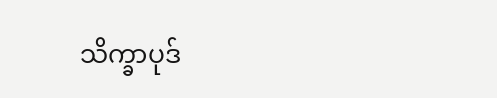သိက္ခာပုဒ်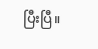ပြီးပြီ။